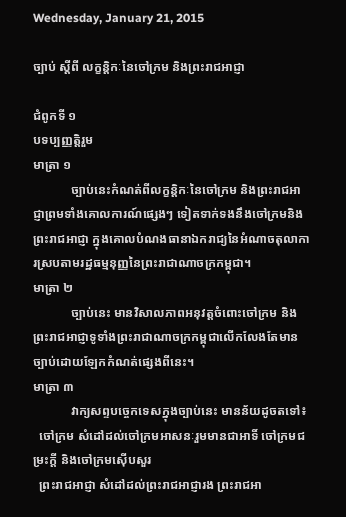Wednesday, January 21, 2015

ច្បាប់ ស្តីពី លក្ខនិ្តកៈនៃចៅក្រម និងព្រះរាជអាជ្ញា

ជំពូកទី ១
បទប្បញ្ញត្តិរួម
មាត្រា ១
            ច្បាប់នេះកំណត់ពីលក្ខន្តិកៈនៃចៅក្រម និងព្រះរាជអាជ្ញាព្រមទាំងគោលការណ៍ផ្សេងៗ ទៀតទាក់ទងនឹងចៅក្រមនិងព្រះរាជអាជ្ញា ក្នុងគោលបំណងធានាឯករាជ្យនៃអំណាចតុលាការស្របតាមរដ្ឋធម្មនុញ្ញនៃព្រះរាជាណាចក្រកម្ពុជា។
មាត្រា ២
            ច្បាប់នេះ មានវិសាលភាពអនុវត្តចំពោះចៅក្រម និងព្រះរាជអាជ្ញាទូទាំងព្រះរាជាណាចក្រកម្ពុជាលើកលែងតែមានច្បាប់ដោយឡែកកំណត់ផ្សេងពីនេះ។
មាត្រា ៣
            វាក្យសព្ទបច្ចេកទេសក្នុងច្បាប់នេះ មានន័យដូចតទៅ៖
  ចៅក្រម សំដៅដល់ចៅក្រមអាសនៈរួមមានជាអាទិ៍ ចៅក្រមជម្រះក្តី និងចៅក្រមស៊ើបសួរ
  ព្រះរាជអាជ្ញា សំដៅដល់ព្រះរាជអាជ្ញារង ព្រះរាជអា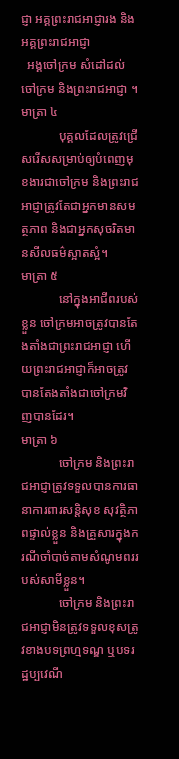ជ្ញា អគ្គព្រះរាជអាជ្ញារង និងអគ្គព្រះរាជអាជ្ញា
  អង្គចៅក្រម សំដៅដល់ចៅក្រម និងព្រះរាជអាជ្ញា ។
មាត្រា ៤
            បុគ្គលដែលត្រូវជ្រើសរើសសម្រាប់ឲ្យបំពេញមុខងារជាចៅក្រម និងព្រះរាជអាជ្ញាត្រូវតែជាអ្នកមានសមត្ថភាព និងជាអ្នកសុចរិតមានសីលធម៌ស្អាតស្អំ។
មាត្រា ៥
            នៅក្នុងអាជីពរបស់ខ្លួន ចៅក្រមអាចត្រូវបានតែងតាំងជាព្រះរាជអាជ្ញា ហើយព្រះរាជអាជ្ញាក៏អាចត្រូវបានតែងតាំងជាចៅក្រមវិញបានដែរ។
មាត្រា ៦
            ចៅក្រម និងព្រះរាជអាជ្ញាត្រូវទទួលបានការធានាការពារសន្តិសុខ សុវត្ថិភាពផ្ទាល់ខ្លួន និងគ្រួសារក្នុងករណីចាំបាច់តាមសំណូមពររបស់សាមីខ្លួន។
            ចៅក្រម និងព្រះរាជអាជ្ញាមិនត្រូវទទួលខុសត្រូវខាងបទព្រហ្មទណ្ឌ ឬបទរដ្ឋប្បវេណី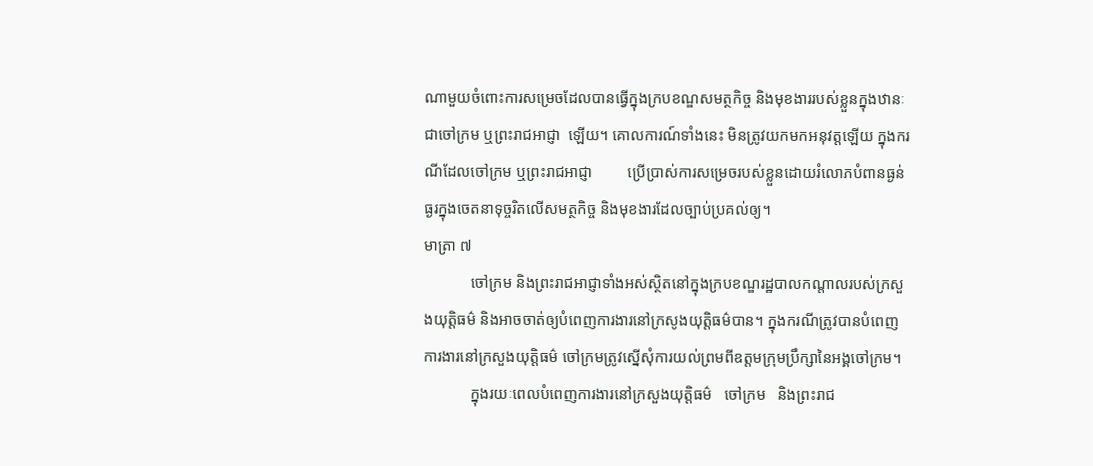ណាមួយចំពោះការសម្រេចដែលបានធ្វើក្នុងក្របខណ្ឌសមត្ថកិច្ច និងមុខងាររបស់ខ្លួនក្នុងឋានៈជាចៅក្រម ឬព្រះរាជអាជ្ញា  ឡើយ។ គោលការណ៍ទាំងនេះ មិនត្រូវយកមកអនុវត្តឡើយ ក្នុងករណីដែលចៅក្រម ឬព្រះរាជអាជ្ញា         ប្រើប្រាស់ការសម្រេចរបស់ខ្លួនដោយរំលោភបំពានធ្ងន់ធ្ងរក្នុងចេតនាទុច្ចរិតលើសមត្ថកិច្ច និងមុខងារដែលច្បាប់ប្រគល់ឲ្យ។
មាត្រា ៧
            ចៅក្រម និងព្រះរាជអាជ្ញាទាំងអស់ស្ថិតនៅក្នុងក្របខណ្ឌរដ្ឋបាលកណ្តាលរបស់ក្រសួងយុត្តិធម៌ និងអាចចាត់ឲ្យបំពេញការងារនៅក្រសូងយុត្តិធម៌បាន។ ក្នុងករណីត្រូវបានបំពេញការងារនៅក្រសួងយុត្តិធម៌ ចៅក្រមត្រូវស្នើសុំការយល់ព្រមពីឧត្តមក្រុមប្រឹក្សានៃអង្គចៅក្រម។
            ក្នុងរយៈពេលបំពេញការងារនៅក្រសួងយុត្តិធម៌   ចៅក្រម   និងព្រះរាជ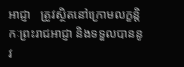អាជ្ញា   ត្រូវស្ថិតនៅក្រោមលក្ខន្តិកៈព្រះរាជអាជ្ញា និងទទួលបាននូវ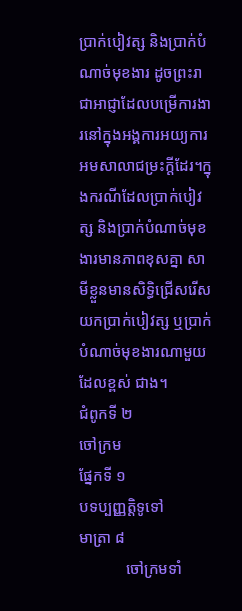ប្រាក់បៀវត្ស និងប្រាក់បំណាច់មុខងារ ដូចព្រះរាជាអាជ្ញាដែលបម្រើការងារនៅក្នុងអង្គការអយ្យការអមសាលាជម្រះក្តីដែរ។ក្នុងករណីដែលប្រាក់បៀវត្ស និងប្រាក់បំណាច់មុខងារមានភាពខុសគ្នា សាមីខ្លួនមានសិទ្ធិជ្រើសរើសយកប្រាក់បៀវត្ស ឬប្រាក់បំណាច់មុខងារណាមួយដែលខ្ពស់ ជាង។
ជំពូកទី ២
ចៅក្រម
ផ្នែកទី ១
បទប្បញ្ញត្តិទូទៅ
មាត្រា ៨
            ចៅក្រមទាំ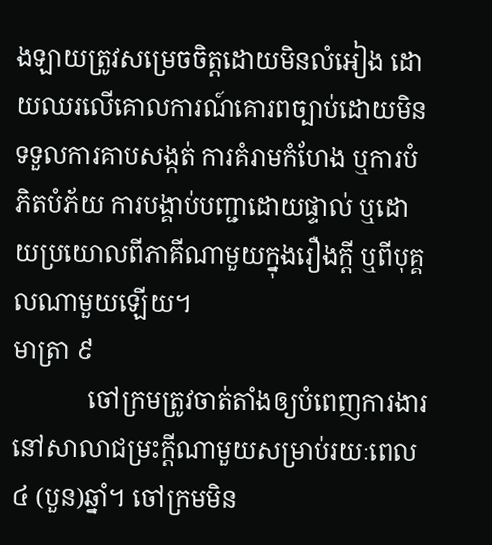ងឡាយត្រូវសម្រេចចិត្តដោយមិនលំអៀង ដោយឈរលើគោលការណ៍គោរពច្បាប់ដោយមិនទទួលការគាបសង្កត់ ការគំរាមកំហែង ឬការបំភិតបំភ័យ ការបង្គាប់បញ្ជាដោយផ្ទាល់ ឬដោយប្រយោលពីភាគីណាមួយក្នុងរឿងក្តី ឬពីបុគ្គលណាមួយឡើយ។
មាត្រា ៩
            ចៅក្រមត្រូវចាត់តាំងឲ្យបំពេញការងារនៅសាលាជម្រះក្តីណាមួយសម្រាប់រយៈពេល៤ (បួន)ឆ្នាំ។ ចៅក្រមមិន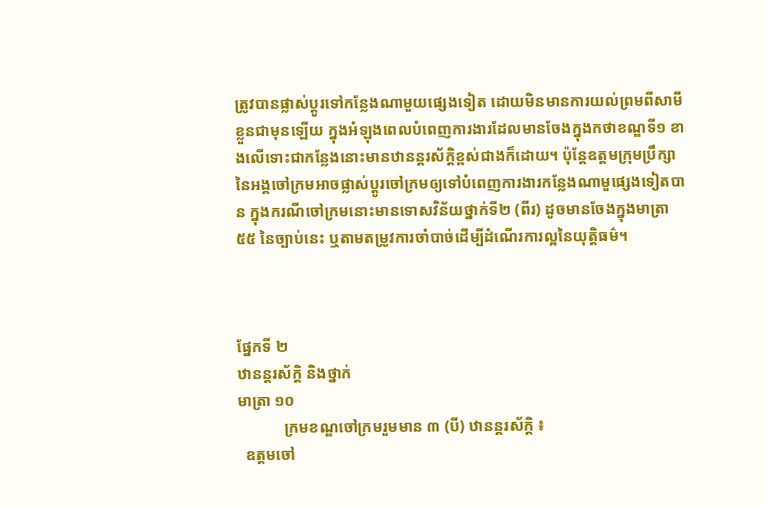ត្រូវបានផ្លាស់ប្តូរទៅកន្លែងណាមួយផ្សេងទៀត ដោយមិនមានការយល់ព្រមពីសាមីខ្លួនជាមុនឡើយ ក្នុងអំឡុងពេលបំពេញការងារដែលមានចែងក្នុងកថាខណ្ឌទី១ ខាងលើទោះជាកន្លែងនោះមានឋានន្តរស័ក្តិខ្ពស់ជាងក៏ដោយ។ ប៉ុន្តែឧត្តមក្រុមប្រឹក្សានៃអង្គចៅក្រមអាចផ្លាស់ប្តូរចៅក្រមឲ្យទៅបំពេញការងារកន្លែងណាមួផ្សេងទៀតបាន ក្នុងករណីចៅក្រមនោះមានទោសវិន័យថ្នាក់ទី២ (ពីរ) ដូចមានចែងក្នុងមាត្រា៥៥ នៃច្បាប់នេះ ឬតាមតម្រូវការចាំបាច់ដើម្បីដំណើរការល្អនៃយុត្តិធម៌។



ផ្នែកទី ២
ឋានន្តរស័ក្តិ និងថ្នាក់
មាត្រា ១០
            ក្រមខណ្ឌចៅក្រមរួមមាន ៣ (បី) ឋានន្តរស័ក្តិ ៖
  ឧត្តមចៅ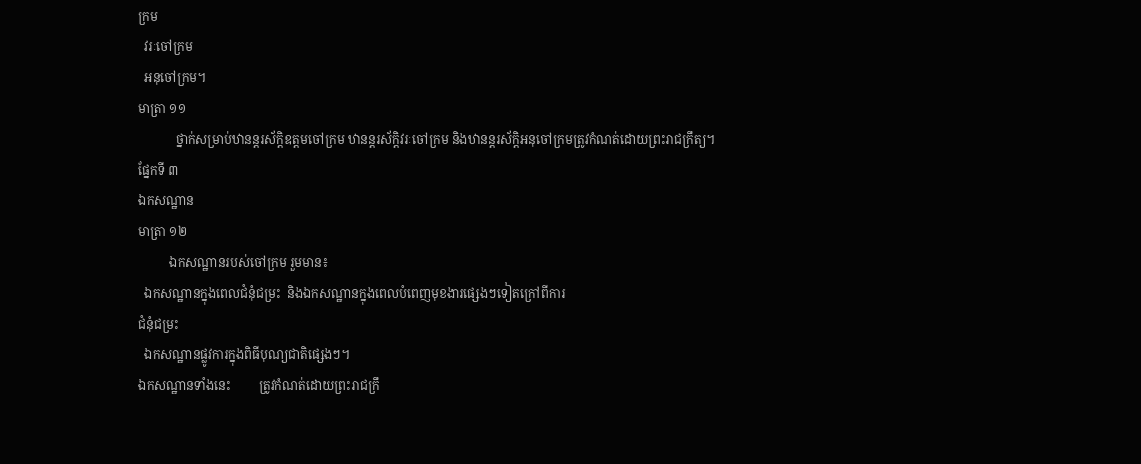ក្រម
  វរៈចៅក្រម
  អនុចៅក្រម។
មាត្រា ១១
            ថ្នាក់សម្រាប់ឋានន្តរស័ក្តិឧត្តមចៅក្រម ឋានន្តរស័ក្តិវរៈចៅក្រម និងឋានន្តរស័ក្តិអនុចៅក្រមត្រូវកំណត់ដោយព្រះរាជក្រឹត្យ។
ផ្នែកទី ៣
ឯកសណ្ឋាន
មាត្រា ១២
          ឯកសណ្ឋានរបស់ចៅក្រម រួមមាន៖
  ឯកសណ្ឋានក្នុងពេលជំនុំជម្រះ  និងឯកសណ្ឋានក្នុងពេលបំពេញមុខងារផ្សេងៗទៀតក្រៅពីការ
ជំនុំជម្រះ
  ឯកសណ្ឋានផ្លូវការក្នុងពិធីបុណ្យជាតិផ្សេងៗ។
ឯកសណ្ឋានទាំងនេះ         ត្រូវកំណត់ដោយព្រះរាជក្រឹ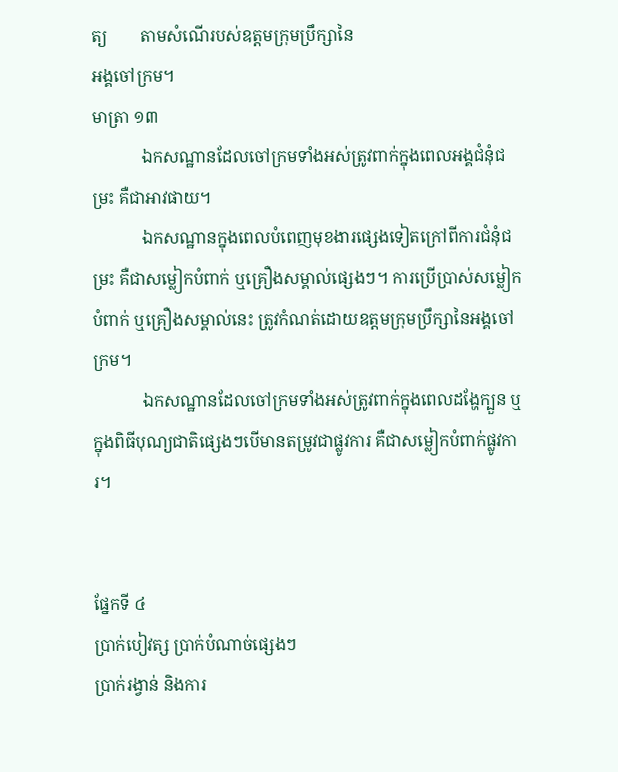ត្យ        តាមសំណើរបស់ឧត្តមក្រុមប្រឹក្សានៃ
អង្គចៅក្រម។
មាត្រា ១៣
            ឯកសណ្ឋានដែលចៅក្រមទាំងអស់ត្រូវពាក់ក្នុងពេលអង្គជំនុំជម្រះ គឺជាអាវផាយ។
            ឯកសណ្ឋានក្នុងពេលបំពេញមុខងារផ្សេងទៀតក្រៅពីការជំនុំជម្រះ គឺជាសម្លៀកបំពាក់ ឬគ្រឿងសម្គាល់ផ្សេងៗ។ ការប្រើប្រាស់សម្លៀកបំពាក់ ឬគ្រឿងសម្គាល់នេះ ត្រូវកំណត់ដោយឧត្តមក្រុមប្រឹក្សានៃអង្គចៅក្រម។
            ឯកសណ្ឋានដែលចៅក្រមទាំងអស់ត្រូវពាក់ក្នុងពេលដង្ហែក្បួន ឬក្នុងពិធីបុណ្យជាតិផ្សេងៗបើមានតម្រូវជាផ្លូវការ គឺជាសម្លៀកបំពាក់ផ្លូវការ។


ផ្នែកទី ៤
ប្រាក់បៀវត្ស ប្រាក់បំណាច់ផ្សេងៗ
ប្រាក់រង្វាន់ និងការ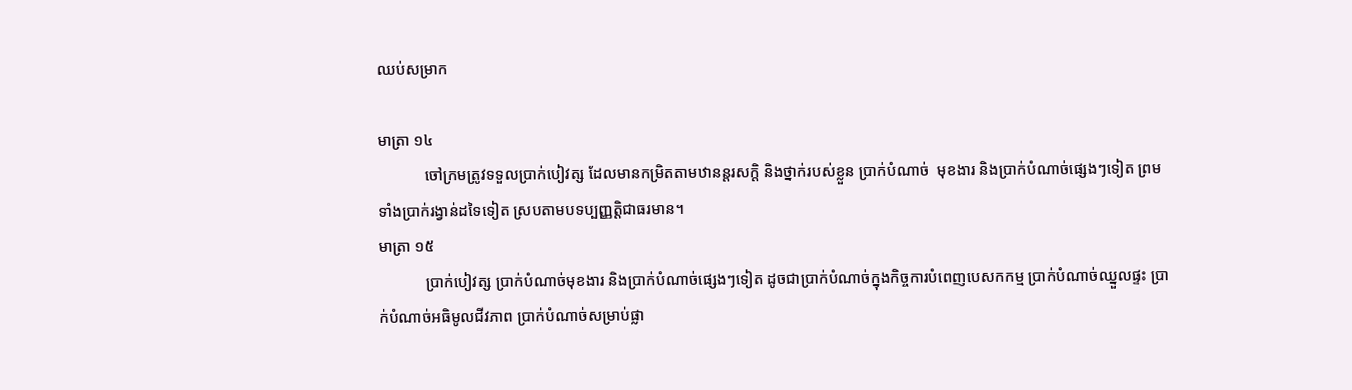ឈប់សម្រាក

មាត្រា ១៤
            ចៅក្រមត្រូវទទួលប្រាក់បៀវត្ស ដែលមានកម្រិតតាមឋានន្តរសក្តិ និងថ្នាក់របស់ខ្លួន ប្រាក់បំណាច់  មុខងារ និងប្រាក់បំណាច់ផ្សេងៗទៀត ព្រមទាំងប្រាក់រង្វាន់ដទៃទៀត ស្របតាមបទប្បញ្ញត្តិជាធរមាន។
មាត្រា ១៥
            ប្រាក់បៀវត្ស ប្រាក់បំណាច់មុខងារ និងប្រាក់បំណាច់ផ្សេងៗទៀត ដូចជាប្រាក់បំណាច់ក្នុងកិច្ចការបំពេញបេសកកម្ម ប្រាក់បំណាច់ឈ្នួលផ្ទះ ប្រាក់បំណាច់អធិមូលជីវភាព ប្រាក់បំណាច់សម្រាប់ផ្លា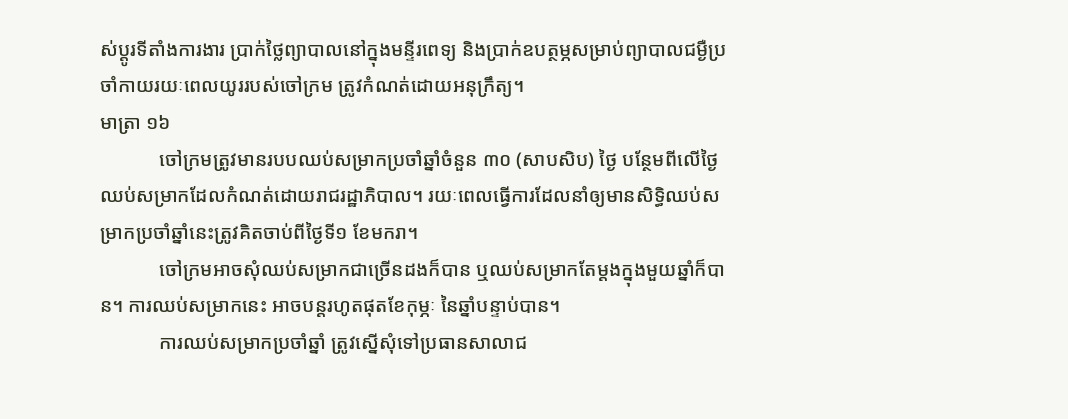ស់ប្តូរទីតាំងការងារ ប្រាក់ថ្លៃព្យាបាលនៅក្នុងមន្ទីរពេទ្យ និងប្រាក់ឧបត្ថម្ភសម្រាប់ព្យាបាលជម្ងឺប្រចាំកាយរយៈពេលយូររបស់ចៅក្រម ត្រូវកំណត់ដោយអនុក្រឹត្យ។
មាត្រា ១៦
            ចៅក្រមត្រូវមានរបបឈប់សម្រាកប្រចាំឆ្នាំចំនួន ៣០ (សាបសិប) ថ្ងៃ បន្ថែមពីលើថ្ងៃឈប់សម្រាកដែលកំណត់ដោយរាជរដ្ឋាភិបាល។ រយៈពេលធ្វើការដែលនាំឲ្យមានសិទ្ធិឈប់សម្រាកប្រចាំឆ្នាំនេះត្រូវគិតចាប់ពីថ្ងៃទី១ ខែមករា។
            ចៅក្រមអាចសុំឈប់សម្រាកជាច្រើនដងក៏បាន ឬឈប់សម្រាកតែម្តងក្នុងមួយឆ្នាំក៏បាន។ ការឈប់សម្រាកនេះ អាចបន្តរហូតផុតខែកុម្ភៈ នៃឆ្នាំបន្ទាប់បាន។
            ការឈប់សម្រាកប្រចាំឆ្នាំ ត្រូវស្នើសុំទៅប្រធានសាលាជ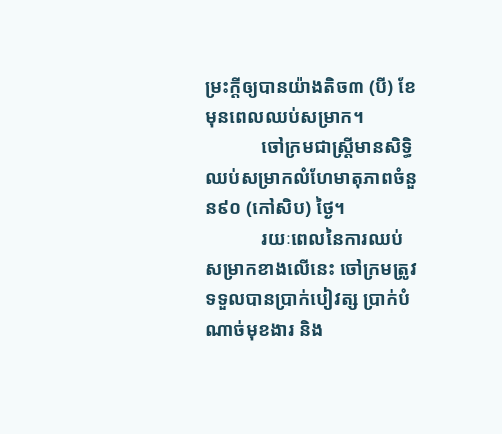ម្រះក្តីឲ្យបានយ៉ាងតិច៣ (បី) ខែ មុនពេលឈប់សម្រាក។
            ចៅក្រមជាស្រ្តីមានសិទ្ធិឈប់សម្រាកលំហែមាតុភាពចំនួន៩០ (កៅសិប) ថ្ងៃ។
            រយៈពេលនៃការឈប់សម្រាកខាងលើនេះ ចៅក្រមត្រូវទទួលបានប្រាក់បៀវត្ស ប្រាក់បំណាច់មុខងារ និង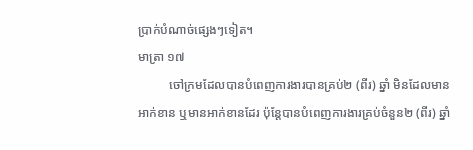ប្រាក់បំណាច់ផ្សេងៗទៀត។
មាត្រា ១៧
          ចៅក្រមដែលបានបំពេញការងារបានគ្រប់២ (ពីរ) ឆ្នាំ មិនដែលមានអាក់ខាន ឬមានអាក់ខានដែរ ប៉ុន្តែបានបំពេញការងារគ្រប់ចំនួន២ (ពីរ) ឆ្នាំ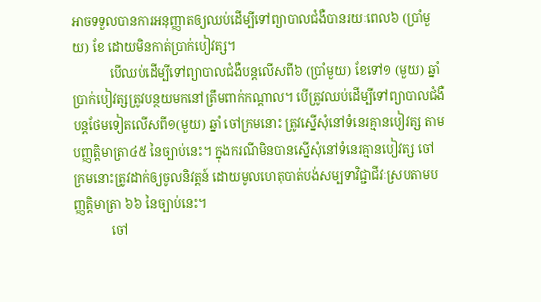អាចទទួលបានការអនុញ្ញាតឲ្យឈប់ដើម្បីទៅព្យាបាលជំងឺបានរយៈពេល៦ (ប្រាំមួយ) ខែ ដោយមិនកាត់ប្រាក់បៀវត្ស។
            បើឈប់ដើម្បីទៅព្យាបាលជំងឺបន្តលើសពី៦ (ប្រាំមួយ) ខែទៅ១ (មួយ) ឆ្នាំ ប្រាក់បៀវត្សត្រូវបន្ថយមកនៅត្រឹមពាក់កណ្តាល។ បើត្រូវឈប់ដើម្បីទៅព្យាបាលជំងឺបន្តថែមទៀតលើសពី១(មួយ) ឆ្នាំ ចៅក្រមនោះ ត្រូវស្នើសុំនៅទំនេរគ្មានបៀវត្ស តាមបញ្ញត្តិមាត្រា៤៥ នៃច្បាប់នេះ។ ក្នុងករណីមិនបានស្នើសុំនៅទំនេរគ្មានបៀវត្ស ចៅក្រមនោះត្រូវដាក់ឲ្យចូលនិវត្តន៍ ដោយមូលហេតុបាត់បង់សម្បទាវិជ្ជាជីវៈស្របតាមបញ្ញត្តិមាត្រា ៦៦ នៃច្បាប់នេះ។
            ចៅ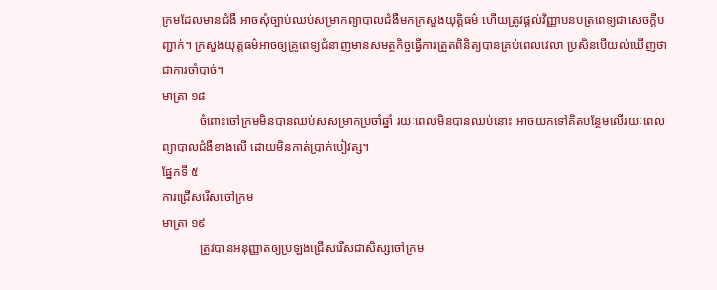ក្រមដែលមានជំងឺ អាចសុំច្បាប់ឈប់សម្រាកព្យាបាលជំងឺមកក្រសួងយុត្តិធម៌ ហើយត្រូវផ្តល់វិញ្ញាបនបត្រពេទ្យជាសេចក្តីបញ្ជាក់។ ក្រសួងយុត្តធម៌អាចឲ្យគ្រូពេទ្យជំនាញមានសមត្ថកិច្ចធ្វើការត្រួតពិនិត្យបានគ្រប់ពេលវេលា ប្រសិនបើយល់ឃើញថាជាការចាំបាច់។
មាត្រា ១៨
            ចំពោះចៅក្រមមិនបានឈប់សសម្រាកប្រចាំឆ្នាំ រយៈពេលមិនបានឈប់នោះ អាចយកទៅគិតបន្ថែមលើរយៈពេលព្យាបាលជំងឺខាងលើ ដោយមិនកាត់ប្រាក់បៀវត្ស។
ផ្នែកទី ៥
ការជ្រើសរើសចៅក្រម
មាត្រា ១៩
            ត្រូវបានអនុញ្ញាតឲ្យប្រឡងជ្រើសរើសជាសិស្សចៅក្រម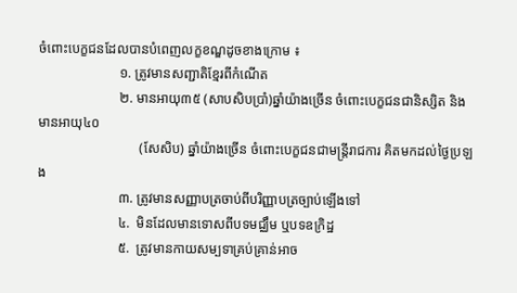ចំពោះបេក្ខជនដែលបានបំពេញលក្ខខណ្ឌដូចខាងក្រោម ៖
                        ១. ត្រូវមានសញ្ជាតិខ្មែរពីកំណើត
                        ២. មានអាយុ៣៥ (សាបសិបប្រាំ)ឆ្នាំយ៉ាងច្រើន ចំពោះបេក្ខជនជានិស្សិត និងមានអាយុ៤០
                              (សែសិប) ឆ្នាំយ៉ាងច្រើន ចំពោះបេក្ខជនជាមន្រ្តីរាជការ គិតមកដល់ថ្ងៃប្រឡង
                        ៣. ត្រូវមានសញ្ញាបត្រចាប់ពីបរិញ្ញាបត្រច្បាប់ឡើងទៅ
                        ៤.  មិនដែលមានទោសពីបទមជ្ឈឹម ឬបទឧក្រិដ្ឋ
                        ៥.  ត្រូវមានកាយសម្បទាគ្រប់គ្រាន់អាច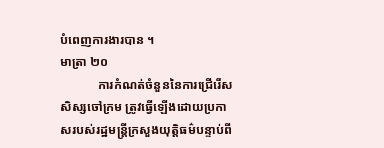បំពេញការងារបាន ។
មាត្រា ២០
            ការកំណត់ចំនួននៃការជ្រើរើសសិស្សចៅក្រម ត្រូវធ្វើឡើងដោយប្រកាសរបស់រដ្ឋមន្រ្តីក្រសួងយុត្តិធម៌បន្ទាប់ពី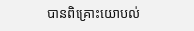បានពិគ្រោះយោបល់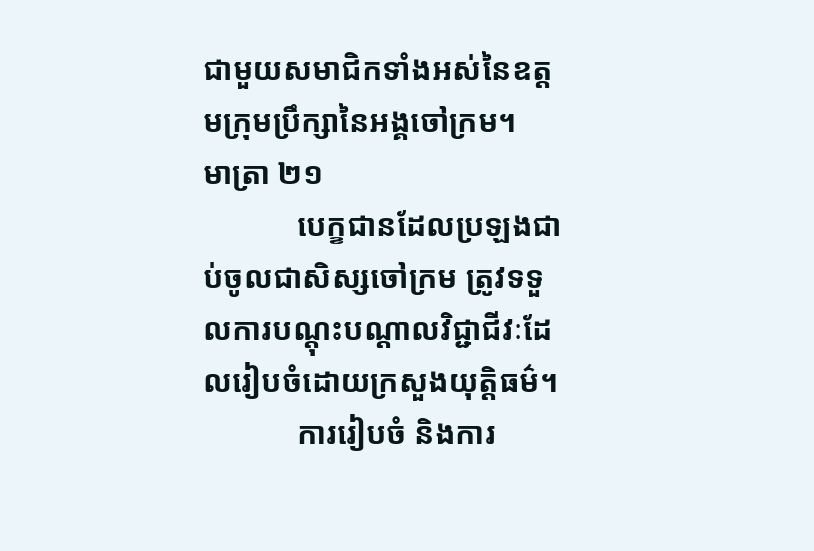ជាមួយសមាជិកទាំងអស់នៃឧត្តមក្រុមប្រឹក្សានៃអង្គចៅក្រម។
មាត្រា ២១
            បេក្ខជានដែលប្រឡងជាប់ចូលជាសិស្សចៅក្រម ត្រូវទទួលការបណ្តុះបណ្តាលវិជ្ជាជីវៈដែលរៀបចំដោយក្រសួងយុត្តិធម៌។
            ការរៀបចំ និងការ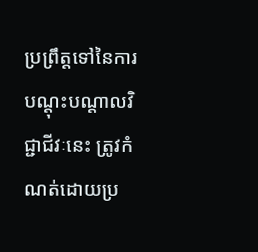ប្រព្រឹត្តទៅនៃការបណ្តុះបណ្តាលវិជ្ជាជីវៈនេះ ត្រូវកំណត់ដោយប្រ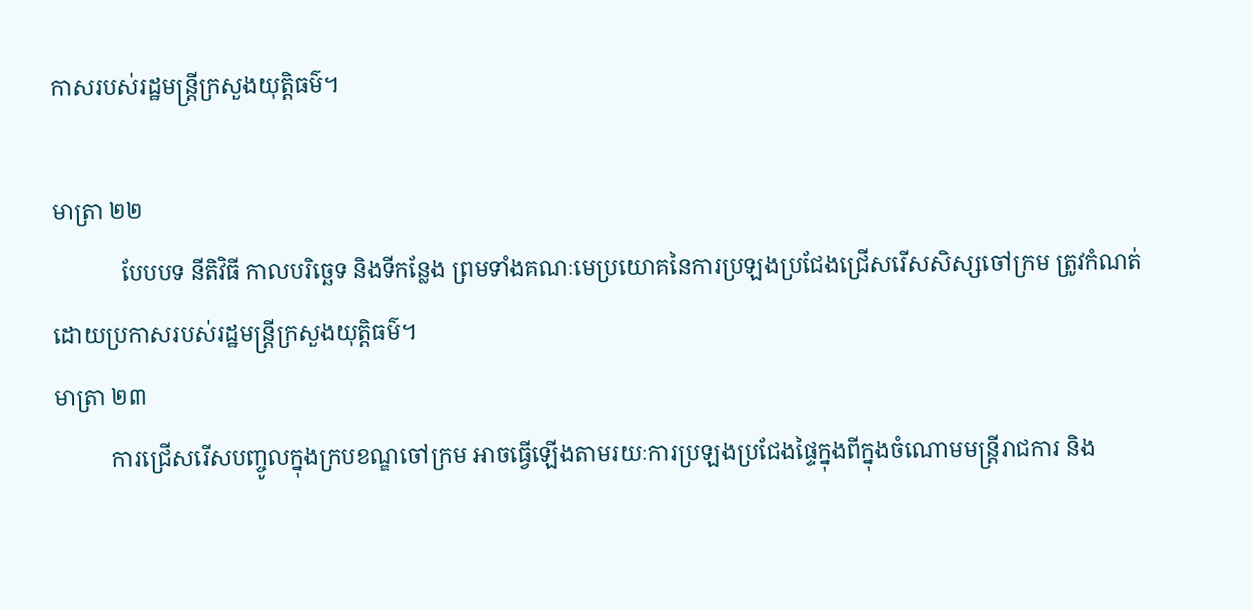កាសរបស់រដ្ឋមន្រ្តីក្រសួងយុត្តិធម៌។

មាត្រា ២២
            បែបបទ នីតិវិធី កាលបរិច្ឆេទ និងទីកន្លែង ព្រមទាំងគណៈមេប្រយោគនៃការប្រឡងប្រជែងជ្រើសរើសសិស្សចៅក្រម ត្រូវកំណត់ដោយប្រកាសរបស់រដ្ឋមន្រ្តីក្រសួងយុត្តិធម៌។
មាត្រា ២៣
          ការជ្រើសរើសបញ្ចូលក្នុងក្របខណ្ឌចៅក្រម អាចធ្វើឡើងតាមរយៈការប្រឡងប្រជែងផ្ទៃក្នុងពីក្នុងចំណោមមន្រ្តីរាជការ និង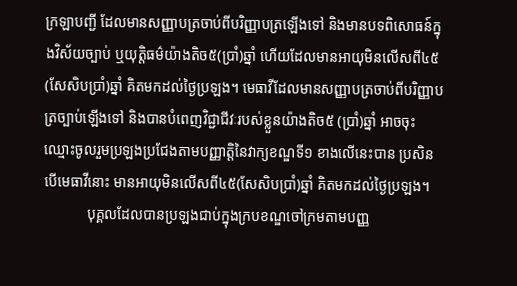ក្រឡាបញ្ជី ដែលមានសញ្ញាបត្រចាប់ពីបរិញ្ញាបត្រឡើងទៅ និងមានបទពិសោធន៍ក្នុងវិស័យច្បាប់ ឬយុត្តិធម៌យ៉ាងតិច៥(ប្រាំ)ឆ្នាំ ហើយដែលមានអាយុមិនលើសពី៤៥(សែសិបប្រាំ)ឆ្នាំ គិតមកដល់ថ្ងៃប្រឡង។ មេធាវីដែលមានសញ្ញាបត្រចាប់ពីបរិញ្ញាបត្រច្បាប់ឡើងទៅ និងបានបំពេញវិជ្ជាជីវៈរបស់ខ្លួនយ៉ាងតិច៥ (ប្រាំ)ឆ្នាំ អាចចុះឈ្មោះចូលរួមប្រឡងប្រជែងតាមបញ្ញាត្តិនៃវាក្យខណ្ឌទី១ ខាងលើនេះបាន ប្រសិនបើមេធាវីនោះ មានអាយុមិនលើសពី៤៥(សែសិបប្រាំ)ឆ្នាំ គិតមកដល់ថ្ងៃប្រឡង។
            បុគ្គលដែលបានប្រឡងជាប់ក្នុងក្របខណ្ឌចៅក្រមតាមបញ្ញ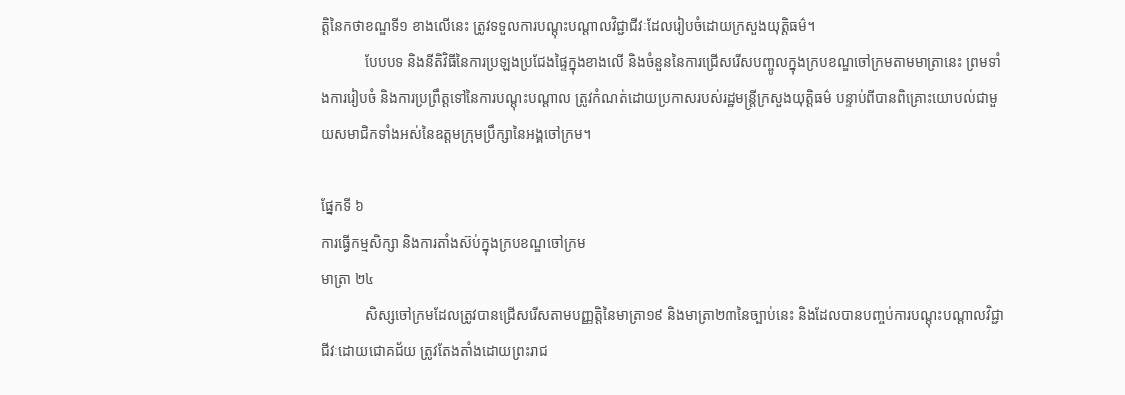ត្តិនៃកថាខណ្ឌទី១ ខាងលើនេះ ត្រូវទទួលការបណ្តុះបណ្តាលវិជ្ជាជីវៈដែលរៀបចំដោយក្រសួងយុត្តិធម៌។
            បែបបទ និងនីតិវិធីនៃការប្រឡងប្រជែងផ្ទៃក្នុងខាងលើ និងចំនួននៃការជ្រើសរើសបញ្ចូលក្នុងក្របខណ្ឌចៅក្រមតាមមាត្រានេះ ព្រមទាំងការរៀបចំ និងការប្រព្រឹត្តទៅនៃការបណ្តុះបណ្តាល ត្រូវកំណត់ដោយប្រកាសរបស់រដ្ឋមន្រ្តីក្រសួងយុត្តិធម៌ បន្ទាប់ពីបានពិគ្រោះយោបល់ជាមួយសមាជិកទាំងអស់នៃឧត្តមក្រុមប្រឹក្សានៃអង្គចៅក្រម។

ផ្នែកទី ៦
ការធ្វើកម្មសិក្សា និងការតាំងស៊ប់ក្នុងក្របខណ្ឌចៅក្រម
មាត្រា ២៤
            សិស្សចៅក្រមដែលត្រូវបានជ្រើសរើសតាមបញ្ញត្តិនៃមាត្រា១៩ និងមាត្រា២៣នៃច្បាប់នេះ និងដែលបានបញ្ចប់ការបណ្តុះបណ្តាលវិជ្ជាជីវៈដោយជោគជ័យ ត្រូវតែងតាំងដោយព្រះរាជ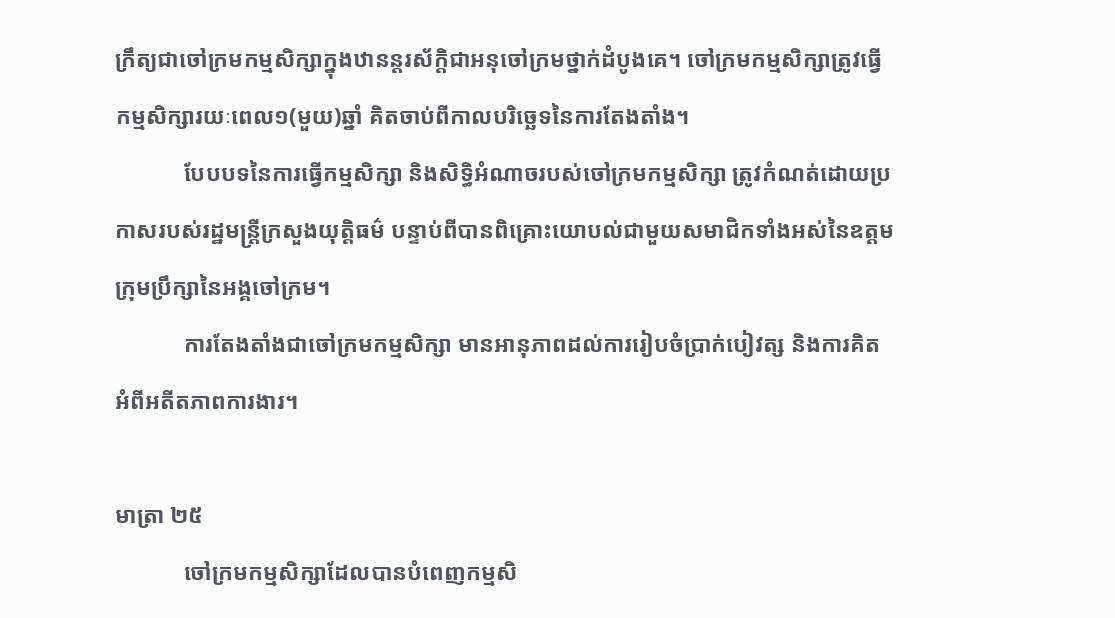ក្រឹត្យជាចៅក្រមកម្មសិក្សាក្នុងឋានន្តរស័ក្តិជាអនុចៅក្រមថ្នាក់ដំបូងគេ។ ចៅក្រមកម្មសិក្សាត្រូវធ្វើកម្មសិក្សារយៈពេល១(មួយ)ឆ្នាំ គិតចាប់ពីកាលបរិច្ឆេទនៃការតែងតាំង។
            បែបបទនៃការធ្វើកម្មសិក្សា និងសិទ្ធិអំណាចរបស់ចៅក្រមកម្មសិក្សា ត្រូវកំណត់ដោយប្រកាសរបស់រដ្ឋមន្រ្តីក្រសួងយុត្តិធម៌ បន្ទាប់ពីបានពិគ្រោះយោបល់ជាមួយសមាជិកទាំងអស់នៃឧត្តមក្រុមប្រឹក្សានៃអង្គចៅក្រម។
            ការតែងតាំងជាចៅក្រមកម្មសិក្សា មានអានុភាពដល់ការរៀបចំប្រាក់បៀវត្ស និងការគិតអំពីអតីតភាពការងារ។

មាត្រា ២៥
            ចៅក្រមកម្មសិក្សាដែលបានបំពេញកម្មសិ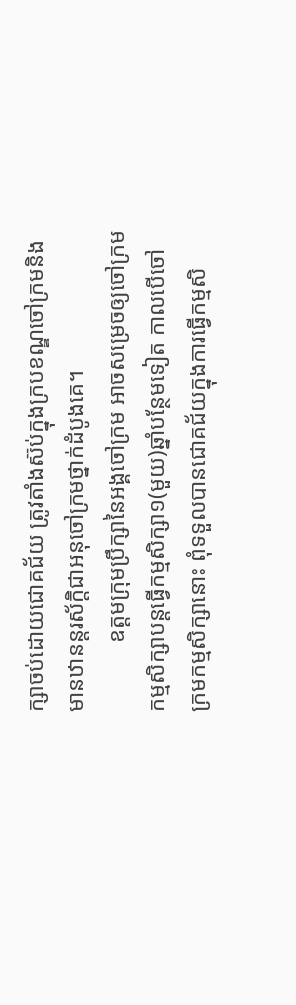ក្សាចប់ដោយជោគជ័យ ត្រូវតាំងស៊ប់ក្នុងក្របខណ្ឌចៅក្រមនិងមានឋានន្តរស័ក្តិជាអនុចៅក្រមថ្នាក់ដំបូងគេ។
            ឧត្តមក្រុមប្រឹក្សានៃអង្គចៅក្រម អាចសម្រេចឲ្យចៅក្រមកម្មសិក្សាបន្តធ្វើកម្មសិក្សា១(មួយ)ឆ្នាំបន្ថែមទៀត កាលបើចៅក្រមកម្មសិក្សានោះ ពុំទទួលបានជោគជ័យក្នុងការធ្វើកម្មសិ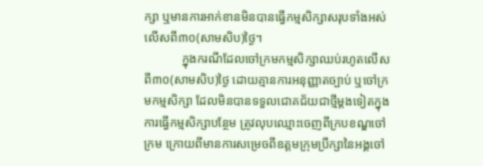ក្សា ឬមានការអាក់ខានមិនបានធ្វើកម្មសិក្សាសរុបទាំងអស់លើសពី៣០(សាមសិប)ថ្ងៃ។
            ក្នុងករណីដែលចៅក្រមកម្មសិក្សាឈប់រហូតលើសពី៣០(សាមសិប)ថ្ងៃ ដោយគ្មានការអនុញ្ញាតច្បាប់ ឬចៅក្រមកម្មសិក្សា ដែលមិនបានទទួលជោគជ័យជាថ្មីម្តងទៀតក្នុងការធ្វើកម្មសិក្សាបន្ថែម ត្រូវលុបឈ្មោះចេញពីក្របខណ្ឌចៅក្រម ក្រោយពីមានការសម្រេចពីឧត្តមក្រុមប្រឹក្សានៃអង្គចៅ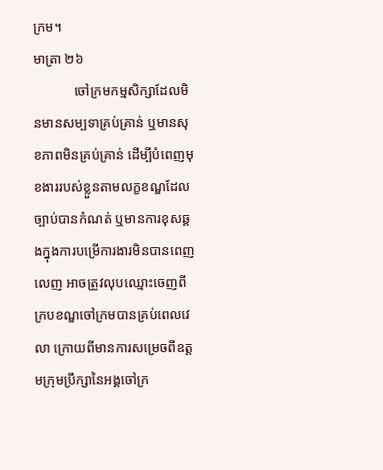ក្រម។
មាត្រា ២៦
            ចៅក្រមកម្មសិក្សាដែលមិនមានសម្បទាគ្រប់គ្រាន់ ឬមានសុខភាពមិនគ្រប់គ្រាន់ ដើម្បីបំពេញមុខងាររបស់ខ្លួនតាមលក្ខខណ្ឌដែលច្បាប់បានកំណត់ ឬមានការខុសឆ្គងក្នុងការបម្រើការងារមិនបានពេញលេញ អាចត្រូវលុបឈ្មោះចេញពីក្របខណ្ឌចៅក្រមបានគ្រប់ពេលវេលា ក្រោយពីមានការសម្រេចពីឧត្តមក្រុមប្រឹក្សានៃអង្គចៅក្រ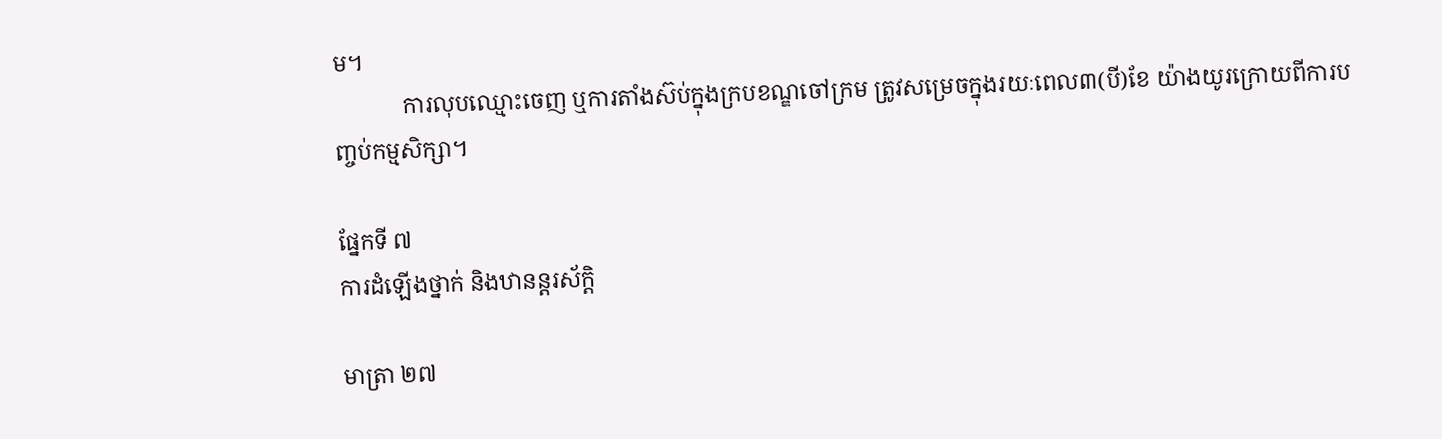ម។
            ការលុបឈ្មោះចេញ ឬការតាំងស៊ប់ក្នុងក្របខណ្ឌចៅក្រម ត្រូវសម្រេចក្នុងរយៈពេល៣(បី)ខែ យ៉ាងយូរក្រោយពីការបញ្ចប់កម្មសិក្សា។

ផ្នែកទី ៧
ការដំឡើងថ្នាក់ និងឋានន្តរស័ក្តិ

មាត្រា ២៧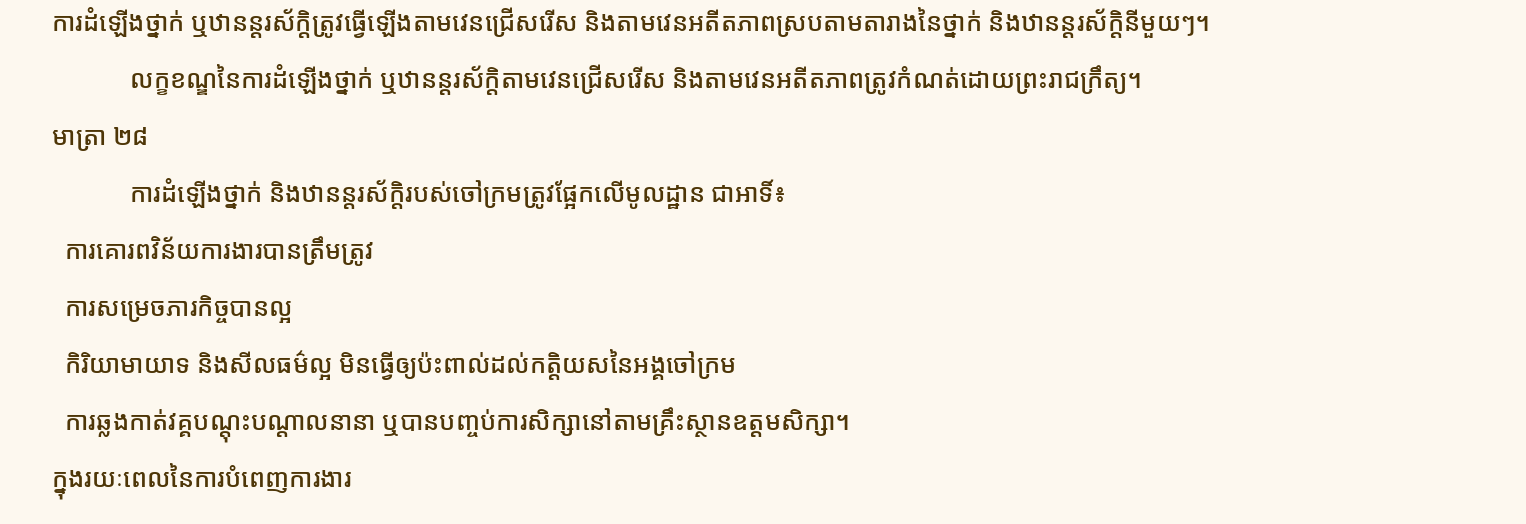ការដំឡើងថ្នាក់ ឬឋានន្តរស័ក្តិត្រូវធ្វើឡើងតាមវេនជ្រើសរើស និងតាមវេនអតីតភាពស្របតាមតារាងនៃថ្នាក់ និងឋានន្តរស័ក្តិនីមួយៗ។
            លក្ខខណ្ឌនៃការដំឡើងថ្នាក់ ឬឋានន្តរស័ក្តិតាមវេនជ្រើសរើស និងតាមវេនអតីតភាពត្រូវកំណត់ដោយព្រះរាជក្រឹត្យ។
មាត្រា ២៨
            ការដំឡើងថ្នាក់ និងឋានន្តរស័ក្តិរបស់ចៅក្រមត្រូវផ្អែកលើមូលដ្ឋាន ជាអាទិ៍៖
  ការគោរពវិន័យការងារបានត្រឹមត្រូវ
  ការសម្រេចភារកិច្ចបានល្អ
  កិរិយាមាយាទ និងសីលធម៌ល្អ មិនធ្វើឲ្យប៉ះពាល់ដល់កត្តិយសនៃអង្គចៅក្រម
  ការឆ្លងកាត់វគ្គបណ្តុះបណ្តាលនានា ឬបានបញ្ចប់ការសិក្សានៅតាមគ្រឹះស្ថានឧត្តមសិក្សា។
ក្នុងរយៈពេលនៃការបំពេញការងារ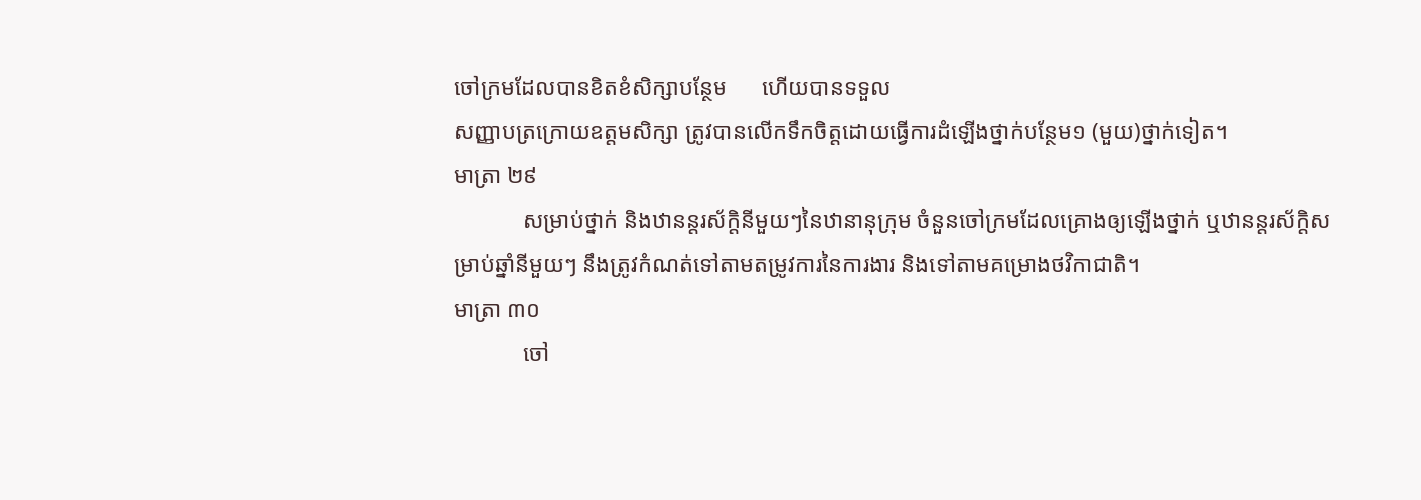ចៅក្រមដែលបានខិតខំសិក្សាបន្ថែម      ហើយបានទទួល
សញ្ញាបត្រក្រោយឧត្តមសិក្សា ត្រូវបានលើកទឹកចិត្តដោយធ្វើការដំឡើងថ្នាក់បន្ថែម១ (មួយ)ថ្នាក់ទៀត។
មាត្រា ២៩
            សម្រាប់ថ្នាក់ និងឋានន្តរស័ក្តិនីមួយៗនៃឋានានុក្រុម ចំនួនចៅក្រមដែលគ្រោងឲ្យឡើងថ្នាក់ ឬឋានន្តរស័ក្តិសម្រាប់ឆ្នាំនីមួយៗ នឹងត្រូវកំណត់ទៅតាមតម្រូវការនៃការងារ និងទៅតាមគម្រោងថវិកាជាតិ។
មាត្រា ៣០
            ចៅ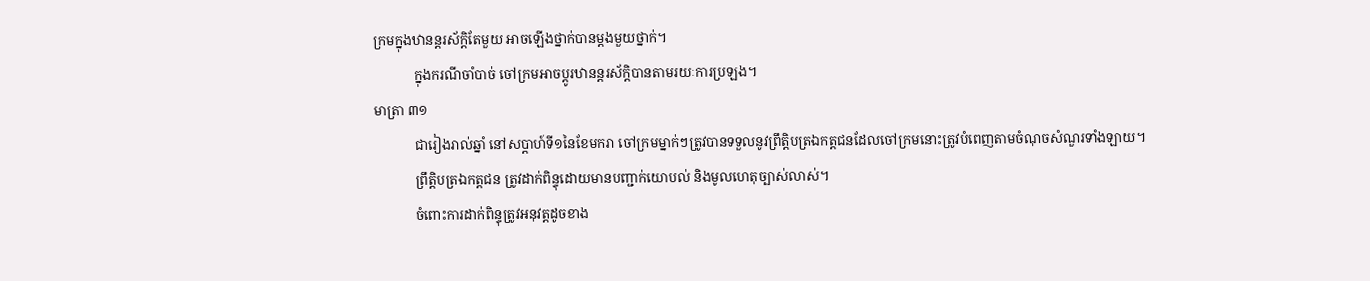ក្រមក្នុងឋានន្តរស័ក្តិតែមួយ អាចឡើងថ្នាក់បានម្តងមួយថ្នាក់។
            ក្នុងករណីចាំបាច់ ចៅក្រមអាចប្តូរឋានន្តរស័ក្តិបានតាមរយៈការប្រឡង។
មាត្រា ៣១
            ជារៀងរាល់ឆ្នាំ នៅសប្តាហ៍ទី១នៃខែមករា ចៅក្រមម្នាក់ៗត្រូវបានទទួលនូវព្រឹត្តិបត្រឯកត្តជនដែលចៅក្រមនោះត្រូវបំពេញតាមចំណុចសំណួរទាំងឡាយ។
            ព្រឹត្តិបត្រឯកត្តជន ត្រូវដាក់ពិន្ទុដោយមានបញ្ជាក់យោបល់ និងមូលហេតុច្បាស់លាស់។
            ចំពោះការដាក់ពិន្ទុត្រូវអនុវត្តដូចខាង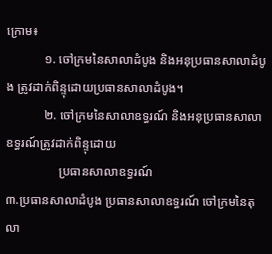ក្រោម៖
            ១. ចៅក្រមនៃសាលាដំបូង និងអនុប្រធានសាលាដំបូង ត្រូវដាក់ពិន្ទុដោយប្រធានសាលាដំបូង។
            ២. ចៅក្រមនៃសាលាឧទ្ធរណ៍ និងអនុប្រធានសាលាឧទ្ធរណ៍ត្រូវដាក់ពិន្ទុដោយ
                 ប្រធានសាលាឧទ្ធរណ៍
៣.ប្រធានសាលាដំបូង ប្រធានសាលាឧទ្ធរណ៍ ចៅក្រមនៃតុលា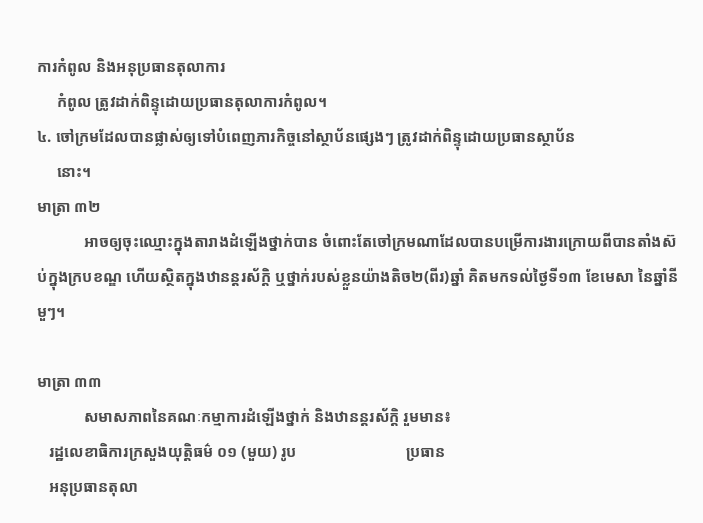ការកំពូល និងអនុប្រធានតុលាការ
     កំពូល ត្រូវដាក់ពិន្ទុដោយប្រធានតុលាការកំពូល។
៤. ចៅក្រមដែលបានផ្លាស់ឲ្យទៅបំពេញភារកិច្ចនៅស្ថាប័នផ្សេងៗ ត្រូវដាក់ពិន្ទុដោយប្រធានស្ថាប័ន
     នោះ។
មាត្រា ៣២
            អាចឲ្យចុះឈ្មោះក្នុងតារាងដំឡើងថ្នាក់បាន ចំពោះតែចៅក្រមណាដែលបានបម្រើការងារក្រោយពីបានតាំងស៊ប់ក្នុងក្របខណ្ឌ ហើយស្ថិតក្នុងឋានន្តរស័ក្តិ ឬថ្នាក់របស់ខ្លួនយ៉ាងតិច២(ពីរ)ឆ្នាំ គិតមកទល់ថ្ងៃទី១៣ ខែមេសា នៃឆ្នាំនីមួៗ។

មាត្រា ៣៣
            សមាសភាពនៃគណៈកម្មាការដំឡើងថ្នាក់ និងឋានន្តរស័ក្តិ រួមមាន៖
   រដ្ឋលេខាធិការក្រសួងយុត្តិធម៌ ០១ (មួយ) រូប                            ប្រធាន
   អនុប្រធានតុលា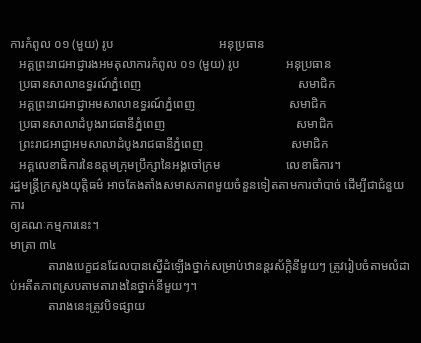ការកំពូល ០១ (មួយ) រូប                                  អនុប្រធាន
   អគ្គព្រះរាជអាជ្ញារងអមតុលាការកំពូល ០១ (មួយ) រូប               អនុប្រធាន
   ប្រធានសាលាឧទ្ធរណ៍ភ្នំពេញ                                                  សមាជិក
   អគ្គព្រះរាជអាជ្ញាអមសាលាឧទ្ធរណ៍ភ្នំពេញ                              សមាជិក
   ប្រធានសាលាដំបូងរាជធានីភ្នំពេញ                                          សមាជិក
   ព្រះរាជអាជ្ញាអមសាលាដំបូងរាជធានីភ្នំពេញ                            សមាជិក
   អគ្គលេខាធិការនៃឧត្តមក្រុមប្រឹក្សានៃអង្គចៅក្រម                     លេខាធិការ។
រដ្ឋមន្រ្តីក្រសួងយុត្តិធម៌ អាចតែងតាំងសមាសភាពមួយចំនួនទៀតតាមការចាំបាច់ ដើម្បីជាជំនួយការ
ឲ្យគណៈកម្មការនេះ។
មាត្រា ៣៤
            តារាងបេក្ខជនដែលបានស្នើដំឡើងថ្នាក់សម្រាប់ឋានន្តរស័ក្តិនីមួយៗ ត្រូវរៀបចំតាមលំដាប់អតីតភាពស្របតាមតារាងនៃថ្នាក់នីមួយៗ។
            តារាងនេះត្រូវបិទផ្សាយ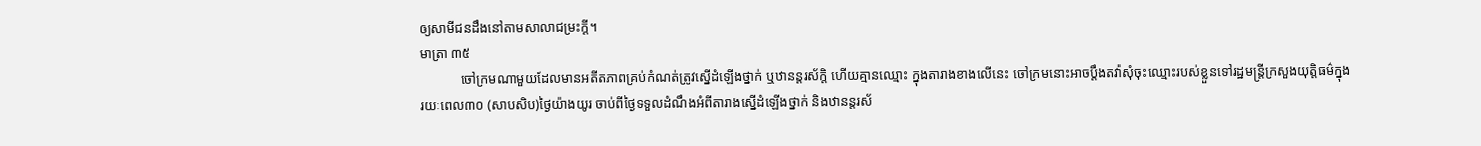ឲ្យសាមីជនដឹងនៅតាមសាលាជម្រះក្តី។
មាត្រា ៣៥
            ចៅក្រមណាមួយដែលមានអតីតភាពគ្រប់កំណត់ត្រូវស្នើដំឡើងថ្នាក់ ឬឋានន្តរស័ក្តិ ហើយគ្មានឈ្មោះ ក្នុងតារាងខាងលើនេះ ចៅក្រមនោះអាចប្តឹងតវ៉ាសុំចុះឈ្មោះរបស់ខ្លួនទៅរដ្ឋមន្រ្តីក្រសួងយុត្តិធម៌ក្នុង
រយៈពេល៣០ (សាបសិប)ថ្ងៃយ៉ាងយូរ ចាប់ពីថ្ងៃទទួលដំណឹងអំពីតារាងស្នើដំឡើងថ្នាក់ និងឋានន្តរស័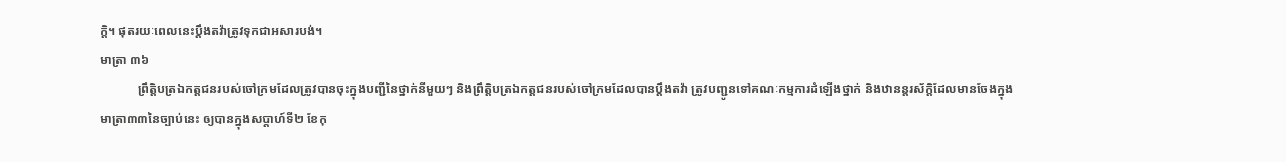ក្តិ។ ផុតរយៈពេលនេះប្តឹងតវ៉ាត្រូវទុកជាអសារបង់។
មាត្រា ៣៦
            ព្រឹត្តិបត្រឯកត្តជនរបស់ចៅក្រមដែលត្រូវបានចុះក្នុងបញ្ជីនៃថ្នាក់នីមួយៗ និងព្រឹត្តិបត្រឯកត្តជនរបស់ចៅក្រមដែលបានប្តឹងតវ៉ា ត្រូវបញ្ជូនទៅគណៈកម្មការដំឡើងថ្នាក់ និងឋានន្តរស័ក្តិដែលមានចែងក្នុងមាត្រា៣៣នៃច្បាប់នេះ ឲ្យបានក្នុងសប្តាហ៍ទី២ ខែកុ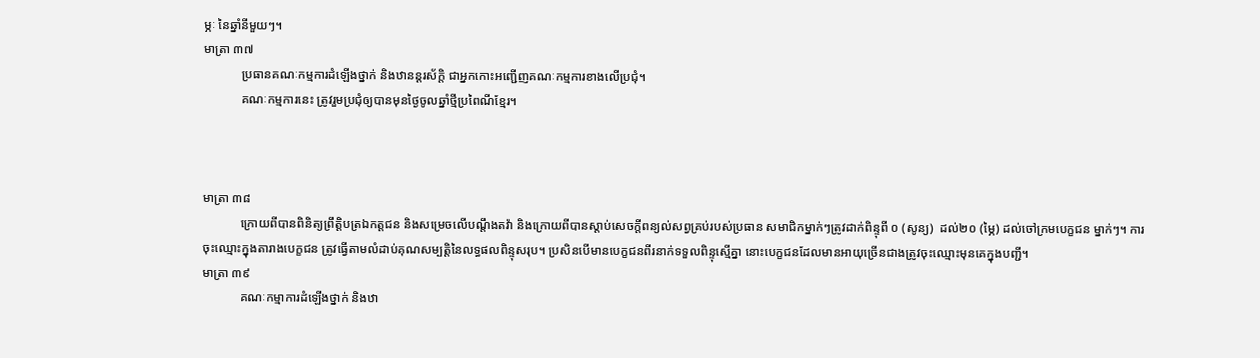ម្ភៈ នៃឆ្នាំនីមួយៗ។
មាត្រា ៣៧
            ប្រធានគណៈកម្មការដំឡើងថ្នាក់ និងឋានន្តរស័ក្តិ ជាអ្នកកោះអញ្ជើញគណៈកម្មការខាងលើប្រជុំ។
            គណៈកម្មការនេះ ត្រូវរួមប្រជុំឲ្យបានមុនថ្ងៃចូលឆ្នាំថ្មីប្រពៃណីខ្មែរ។



មាត្រា ៣៨
            ក្រោយពីបានពិនិត្យព្រឹត្តិបត្រឯកត្តជន និងសម្រេចលើបណ្តឹងតវ៉ា និងក្រោយពីបានស្តាប់សេចក្តីពន្យល់សព្វគ្រប់របស់ប្រធាន សមាជិកម្នាក់ៗត្រូវដាក់ពិន្ទុពី ០ (សូន្យ)  ដល់២០ (ម្ភៃ) ដល់ចៅក្រមបេក្ខជន ម្នាក់ៗ។ ការចុះឈ្មោះក្នុងតារាងបេក្ខជន ត្រូវធ្វើតាមលំដាប់គុណសម្បត្តិនៃលទ្ធផលពិន្ទុសរុប។ ប្រសិនបើមានបេក្ខជនពីរនាក់ទទួលពិន្ទុស្មើគ្នា នោះបេក្ខជនដែលមានអាយុច្រើនជាងត្រូវចុះឈ្មោះមុនគេក្នុងបញ្ជី។
មាត្រា ៣៩
            គណៈកម្មាការដំឡើងថ្នាក់ និងឋា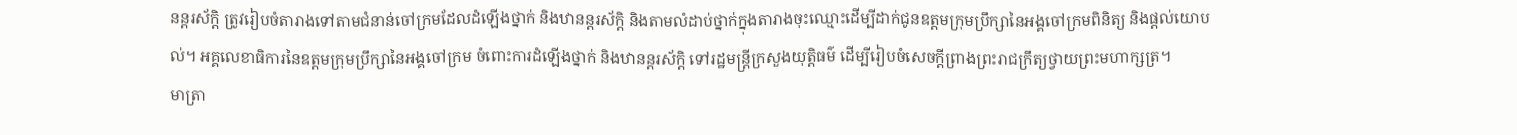នន្តរស័ក្តិ ត្រូវរៀបចំតារាងទៅតាមជំនាន់ចៅក្រមដែលដំឡើងថ្នាក់ និងឋានន្តរស័ក្តិ និងតាមលំដាប់ថ្នាក់ក្នុងតារាងចុះឈ្មោះដើម្បីដាក់ជូនឧត្តមក្រុមប្រឹក្សានៃអង្គចៅក្រមពិនិត្យ និងផ្តល់យោបល់។ អគ្គលេខាធិការនៃឧត្តមក្រុមប្រឹក្សានៃអង្គចៅក្រម ចំពោះការដំឡើងថ្នាក់ និងឋានន្តរស័ក្តិ ទៅរដ្ឋមន្រ្តីក្រសួងយុត្តិធម៌ ដើម្បីរៀបចំសេចក្តីព្រាងព្រះរាជក្រឹត្យថ្វាយព្រះមហាក្សត្រ។
មាត្រា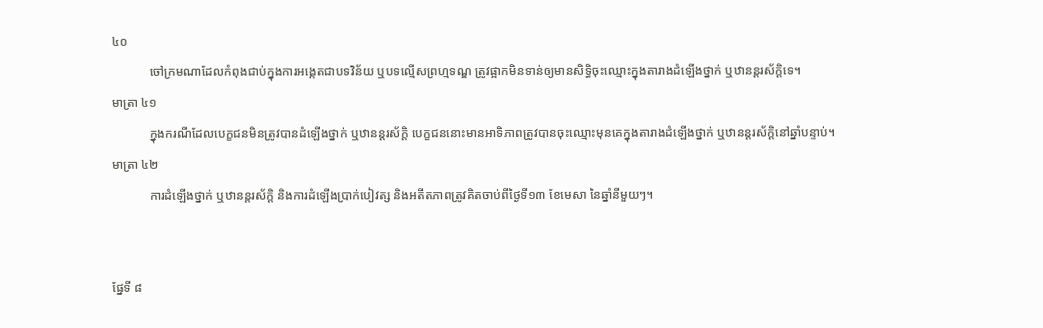៤០
            ចៅក្រមណាដែលកំពុងជាប់ក្នុងការអង្កេតជាបទវិន័យ ឬបទល្មើសព្រហ្មទណ្ឌ ត្រូវផ្អាកមិនទាន់ឲ្យមានសិទ្ធិចុះឈ្មោះក្នុងតារាងដំឡើងថ្នាក់ ឬឋានន្តរស័ក្តិទេ។
មាត្រា ៤១
            ក្នុងករណីដែលបេក្ខជនមិនត្រូវបានដំឡើងថ្នាក់ ឬឋានន្តរស័ក្តិ បេក្ខជននោះមានអាទិភាពត្រូវបានចុះឈ្មោះមុនគេក្នុងតារាងដំឡើងថ្នាក់ ឬឋានន្តរស័ក្តិនៅឆ្នាំបន្ទាប់។
មាត្រា ៤២
            ការដំឡើងថ្នាក់ ឬឋានន្តរស័ក្តិ និងការដំឡើងប្រាក់បៀវត្ស និងអតីតភាពត្រូវគិតចាប់ពីថ្ងៃទី១៣ ខែមេសា នៃឆ្នាំនីមួយៗ។


ផ្នែទី ៨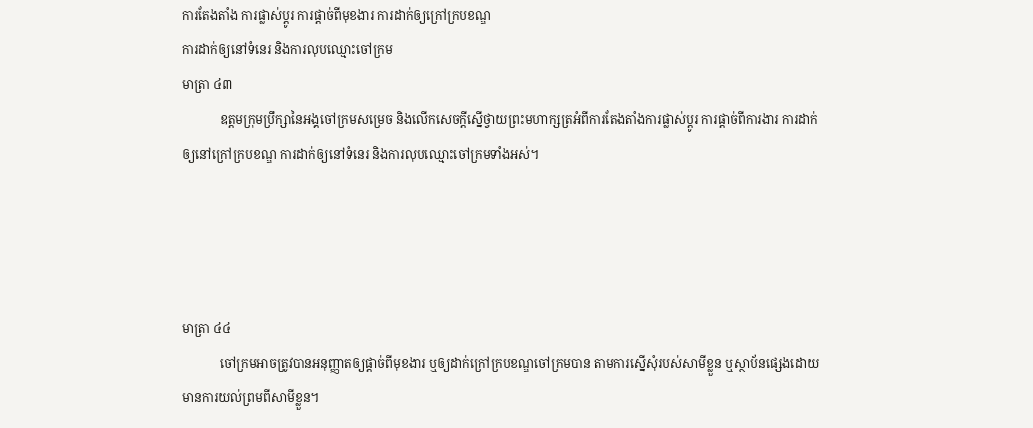ការតែងតាំង ការផ្លាស់ប្តូរ ការផ្តាច់ពីមុខងារ ការដាក់ឲ្យក្រៅក្របខណ្ឌ
ការដាក់ឲ្យនៅទំនេរ និងការលុបឈ្មោះចៅក្រម
មាត្រា ៤៣
            ឧត្តមក្រុមប្រឹក្សានៃអង្គចៅក្រមសម្រេច និងលើកសេចក្តីស្នើថ្វាយព្រះមហាក្សត្រអំពីការតែងតាំងការផ្លាស់ប្តូរ ការផ្តាច់ពីការងារ ការដាក់ឲ្យនៅក្រៅក្របខណ្ឌ ការដាក់ឲ្យនៅទំនេរ និងការលុបឈ្មោះចៅក្រមទាំងអស់។




មាត្រា ៤៤
            ចៅក្រមអាចត្រូវបានអនុញ្ញាតឲ្យផ្តាច់ពីមុខងារ ឬឲ្យដាក់ក្រៅក្របខណ្ឌចៅក្រមបាន តាមការស្នើសុំរបស់សាមីខ្លួន ឬស្ថាប័នផ្សេងដោយមានការយល់ព្រមពីសាមីខ្លួន។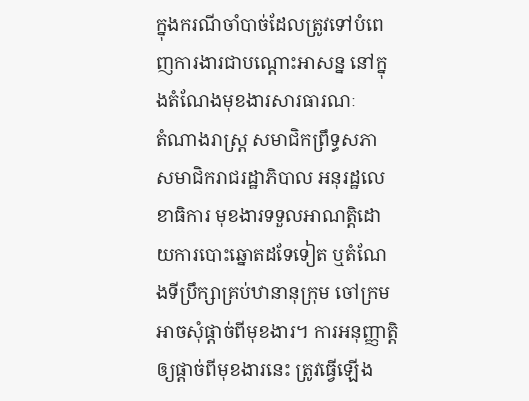ក្នុងករណីចាំបាច់ដែលត្រូវទៅបំពេញការងារជាបណ្តោះអាសន្ន នៅក្នុងតំណែងមុខងារសារធារណៈ
តំណាងរាស្រ្ត សមាជិកព្រឹទ្ធសភា សមាជិករាជរដ្ឋាភិបាល អនុរដ្ឋលេខាធិការ មុខងារទទួលអាណត្តិដោយការបោះឆ្នោតដទែទៀត ឬតំណែងទីប្រឹក្សាគ្រប់ឋានានុក្រុម ចៅក្រមអាចសុំផ្តាច់ពីមុខងារ។ ការអនុញ្ញាត្តិឲ្យផ្តាច់ពីមុខងារនេះ ត្រូវធ្វើឡើង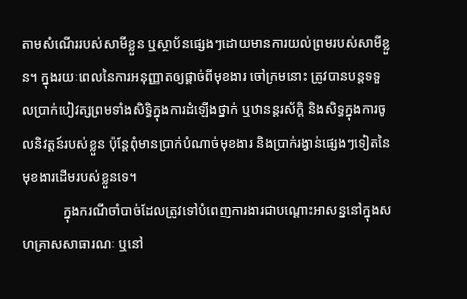តាមសំណើររបស់សាមីខ្លួន ឬស្ថាប័នផ្សេងៗដោយមានការយល់ព្រមរបស់សាមីខ្លួន។ ក្នុងរយៈពេលនៃការអនុញ្ញាតឲ្យផ្តាច់ពីមុខងារ ចៅក្រមនោះ ត្រូវបានបន្តទទួលប្រាក់បៀវត្សព្រមទាំងសិទ្ធិក្នុងការដំឡើងថ្នាក់ ឬឋានន្តរស័ក្តិ និងសិទ្ធក្នុងការចូលនិវត្តន៍របស់ខ្លួន ប៉ុន្តែពុំមានប្រាក់បំណាច់មុខងារ និងប្រាក់រង្វាន់ផ្សេងៗទៀតនៃមុខងារដើមរបស់ខ្លួនទេ។
            ក្នុងករណីចាំបាច់ដែលត្រូវទៅបំពេញការងារជាបណ្តោះអាសន្ននៅក្នុងសហគ្រាសសាធារណៈ ឬនៅ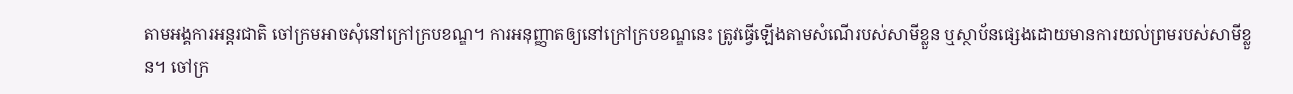តាមអង្គការអន្តរជាតិ ចៅក្រមអាចសុំនៅក្រៅក្របខណ្ឌ។ ការអនុញ្ញាតឲ្យនៅក្រៅក្របខណ្ឌនេះ ត្រូវធ្វើឡើងតាមសំណើរបស់សាមីខ្លួន ឬស្ថាប័នផ្សេងដោយមានការយល់ព្រមរបស់សាមីខ្លួន។ ចៅក្រ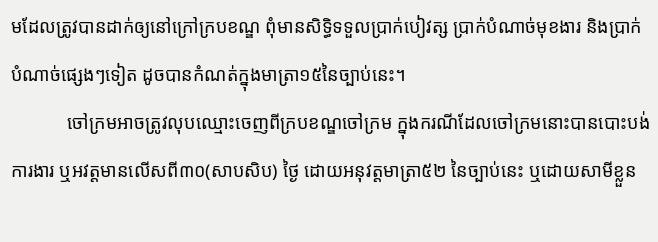មដែលត្រូវបានដាក់ឲ្យនៅក្រៅក្របខណ្ឌ ពុំមានសិទ្ធិទទួលប្រាក់បៀវត្ស ប្រាក់បំណាច់មុខងារ និងប្រាក់បំណាច់ផ្សេងៗទៀត ដូចបានកំណត់ក្នុងមាត្រា១៥នៃច្បាប់នេះ។
            ចៅក្រមអាចត្រូវលុបឈ្មោះចេញពីក្របខណ្ឌចៅក្រម ក្នុងករណីដែលចៅក្រមនោះបានបោះបង់ការងារ ឬអវត្តមានលើសពី៣០(សាបសិប) ថ្ងៃ ដោយអនុវត្តមាត្រា៥២ នៃច្បាប់នេះ ឬដោយសាមីខ្លួន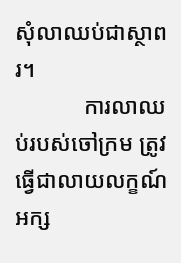សុំលាឈប់ជាស្ថាពរ។
            ការលាឈប់របស់ចៅក្រម ត្រូវធ្វើជាលាយលក្ខណ៍អក្ស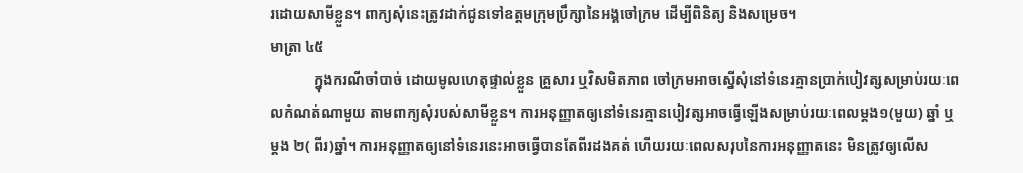រដោយសាមីខ្លួន។ ពាក្យសុំនេះត្រូវដាក់ជូនទៅឧត្តមក្រុមប្រឹក្សានៃអង្គចៅក្រម ដើម្បីពិនិត្យ និងសម្រេច។
មាត្រា ៤៥
            ក្នុងករណីចាំបាច់ ដោយមូលហេតុផ្ទាល់ខ្លួន គ្រួសារ ឬវិសមិតភាព ចៅក្រមអាចស្នើសុំនៅទំនេរគ្មានប្រាក់បៀវត្សសម្រាប់រយៈពេលកំណត់ណាមួយ តាមពាក្យសុំរបស់សាមីខ្លួន។ ការអនុញ្ញាតឲ្យនៅទំនេរគ្មានបៀវត្សអាចធ្វើឡើងសម្រាប់រយៈពេលម្តង១(មួយ) ឆ្នាំ ឬម្តង ២( ពីរ)ឆ្នាំ។ ការអនុញ្ញាតឲ្យនៅទំនេរនេះអាចធ្វើបានតែពីរដងគត់ ហើយរយៈពេលសរុបនៃការអនុញ្ញាតនេះ មិនត្រូវឲ្យលើស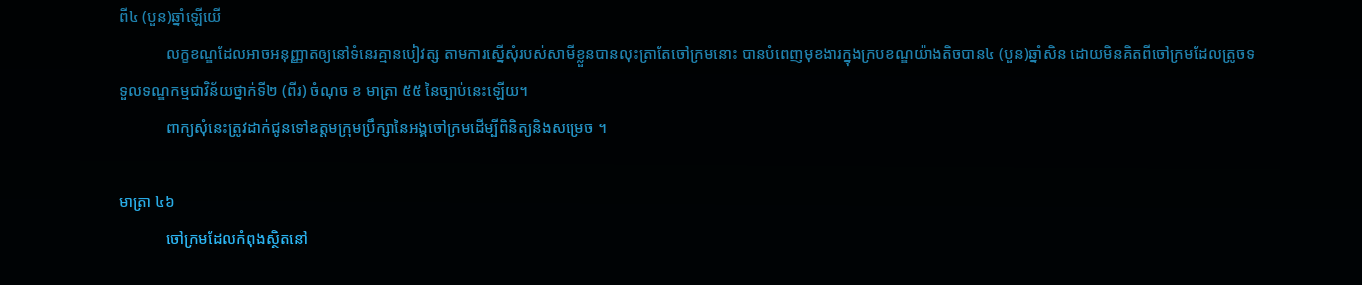ពី៤ (បួន)ឆ្នាំឡើយើ
            លក្ខខណ្ឌដែលអាចអនុញ្ញាតឲ្យនៅទំនេរគ្មានបៀវត្ស តាមការស្នើសុំរបស់សាមីខ្លួនបានលុះត្រាតែចៅក្រមនោះ បានបំពេញមុខងារក្នុងក្របខណ្ឌយ៉ាងតិចបាន៤ (បួន)ឆ្នាំសិន ដោយមិនគិតពីចៅក្រមដែលត្រូចទទួលទណ្ឌកម្មជាវិន័យថ្នាក់ទី២ (ពីរ) ចំណុច ខ មាត្រា ៥៥ នៃច្បាប់នេះឡើយ។
            ពាក្យសុំនេះត្រូវដាក់ជូនទៅឧត្តមក្រុមប្រឹក្សានៃអង្គចៅក្រមដើម្បីពិនិត្យនិងសម្រេច ។

មាត្រា ៤៦
            ចៅក្រមដែលកំពុងស្ថិតនៅ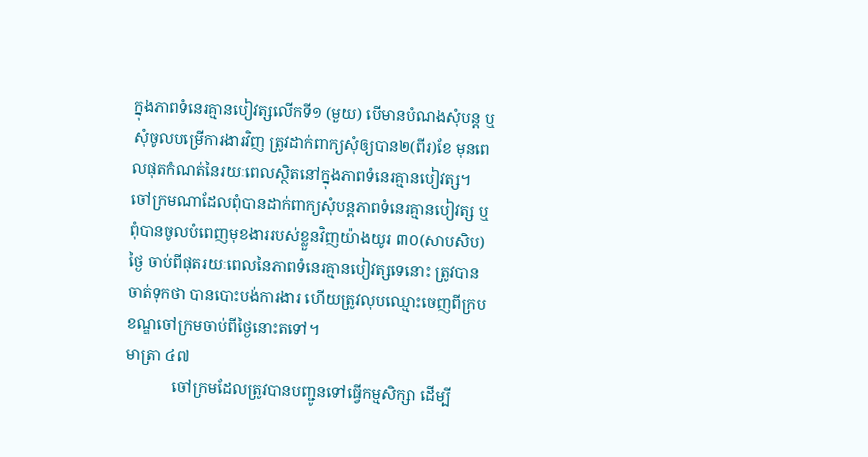ក្នុងភាពទំនេរគ្មានបៀវត្សលើកទី១ (មួយ) បើមានបំណងសុំបន្ត ឬសុំចូលបម្រើការងារវិញ ត្រូវដាក់ពាក្យសុំឲ្យបាន២(ពីរ)ខែ មុនពេលផុតកំណត់នៃរយៈពេលស្ថិតនៅក្នុងភាពទំនេរគ្មានបៀវត្ស។ ចៅក្រមណាដែលពុំបានដាក់ពាក្យសុំបន្តភាពទំនេរគ្មានបៀវត្ស ឬពុំបានចូលបំពេញមុខងាររបស់ខ្លួនវិញយ៉ាងយូរ ៣០(សាបសិប)ថ្ងៃ ចាប់ពីផុតរយៈពេលនៃភាពទំនេរគ្មានបៀវត្សទេនោះ ត្រូវបានចាត់ទុកថា បានបោះបង់ការងារ ហើយត្រូវលុបឈ្មោះចេញពីក្របខណ្ឌចៅក្រមចាប់ពីថ្ងៃនោះតទៅ។
មាត្រា ៤៧
            ចៅក្រមដែលត្រូវបានបញ្ជូនទៅធ្វើកម្មសិក្សា ដើម្បី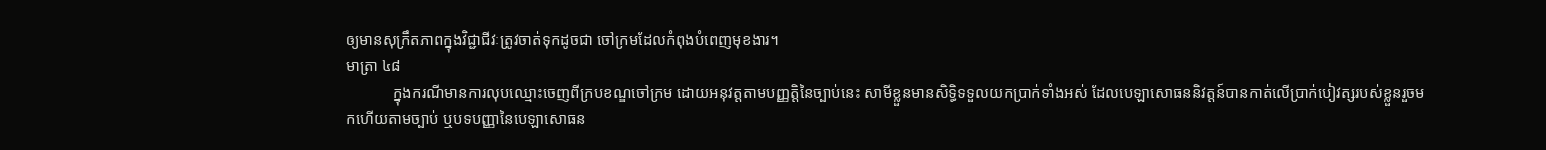ឲ្យមានសុក្រឹតភាពក្នុងវិជ្ជាជីវៈត្រូវចាត់ទុកដូចជា ចៅក្រមដែលកំពុងបំពេញមុខងារ។
មាត្រា ៤៨
            ក្នុងករណីមានការលុបឈ្មោះចេញពីក្របខណ្ឌចៅក្រម ដោយអនុវត្តតាមបញ្ញត្តិនៃច្បាប់នេះ សាមីខ្លួនមានសិទ្ធិទទួលយកប្រាក់ទាំងអស់ ដែលបេឡាសោធននិវត្តន៍បានកាត់លើប្រាក់បៀវត្សរបស់ខ្លួនរួចមកហើយតាមច្បាប់ ឬបទបញ្ញានៃបេឡាសោធន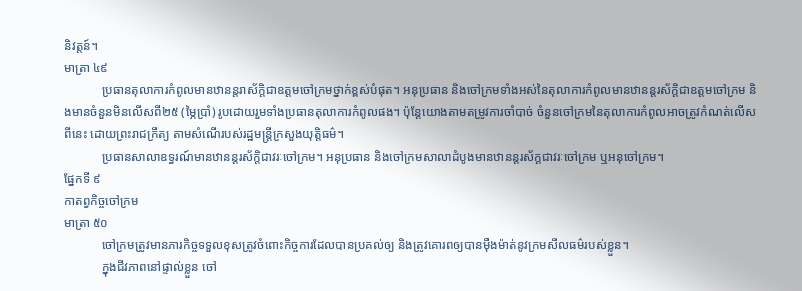និវត្តន៍។
មាត្រា ៤៩
            ប្រធានតុលាការកំពូលមានឋានន្តរាស័ក្តិជាឧត្តមចៅក្រមថ្នាក់ខ្ពស់បំផុត។ អនុប្រធាន និងចៅក្រមទាំងអស់នៃតុលាការកំពូលមានឋានន្តរស័ក្តិជាឧត្តមចៅក្រម និងមានចំនួនមិនលើសពី២៥ (ម្ភៃប្រាំ) រូបដោយរួមទាំងប្រធានតុលាការកំពូលផង។ ប៉ុន្តែយោងតាមតម្រូវការចាំបាច់ ចំនួនចៅក្រមនៃតុលាការកំពូលអាចត្រូវកំណត់លើសពីនេះ ដោយព្រះរាជក្រឹត្យ តាមសំណើរបស់រដ្ឋមន្រ្តីក្រសួងយុត្តិធម៌។
            ប្រធានសាលាឧទ្ធរណ៍មានឋានន្តរស័ក្តិជាវរៈចៅក្រម។ អនុប្រធាន និងចៅក្រមសាលាដំបូងមានឋានន្តរស័ក្តជាវរៈចៅក្រម ឬអនុចៅក្រម។
ផ្នែកទី ៩
កាតព្វកិច្ចចៅក្រម
មាត្រា ៥០
            ចៅក្រមត្រូវមានភារកិច្ចទទួលខុសត្រូវចំពោះកិច្ចការដែលបានប្រគល់ឲ្យ និងត្រូវគោរពឲ្យបានម៉ឺងម៉ាត់នូវក្រមសីលធម៌របស់ខ្លួន។
            ក្នុងជីវភាពនៅផ្ទាល់ខ្លួន ចៅ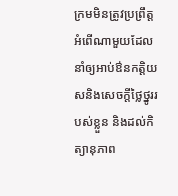ក្រមមិនត្រូវប្រព្រឹត្តអំពើណាមួយដែលនាំឲ្យអាប់ឳនកត្តិយសនិងសេចក្តីថ្លៃថ្នូររបស់ខ្លួន និងដល់កិត្យានុភាព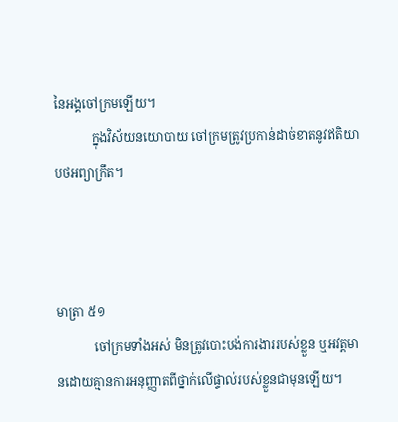នៃអង្គចៅក្រមឡើយ។
            ក្នុងវិស័យនយោបាយ ចៅក្រមត្រូវប្រកាន់ដាច់ខាតនូវឥតិយាបថអព្យាក្រឹត។



មាត្រា ៥១
            ចៅក្រមទាំងអស់ មិនត្រូវបោះបង់ការងាររបស់ខ្លួន ឬអវត្តមានដោយគ្មានការអនុញ្ញាតពីថ្នាក់លើផ្ទាល់របស់ខ្លួនជាមុនឡើយ។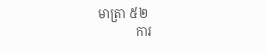មាត្រា ៥២
            ការ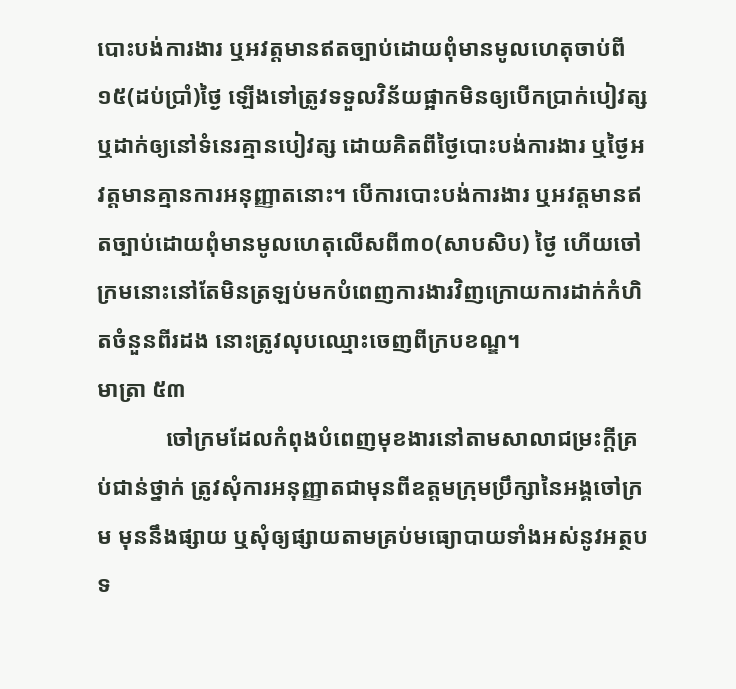បោះបង់ការងារ ឬអវត្តមានឥតច្បាប់ដោយពុំមានមូលហេតុចាប់ពី១៥(ដប់ប្រាំ)ថ្ងៃ ឡើងទៅត្រូវទទួលវិន័យផ្អាកមិនឲ្យបើកប្រាក់បៀវត្ស ឬដាក់ឲ្យនៅទំនេរគ្មានបៀវត្ស ដោយគិតពីថ្ងៃបោះបង់ការងារ ឬថ្ងៃអវត្តមានគ្មានការអនុញ្ញាតនោះ។ បើការបោះបង់ការងារ ឬអវត្តមានឥតច្បាប់ដោយពុំមានមូលហេតុលើសពី៣០(សាបសិប) ថ្ងៃ ហើយចៅក្រមនោះនៅតែមិនត្រឡប់មកបំពេញការងារវិញក្រោយការដាក់កំហិតចំនួនពីរដង នោះត្រូវលុបឈ្មោះចេញពីក្របខណ្ឌ។
មាត្រា ៥៣
            ចៅក្រមដែលកំពុងបំពេញមុខងារនៅតាមសាលាជម្រះក្តីគ្រប់ជាន់ថ្នាក់ ត្រូវសុំការអនុញ្ញាតជាមុនពីឧត្តមក្រុមប្រឹក្សានៃអង្គចៅក្រម មុននឹងផ្សាយ ឬសុំឲ្យផ្សាយតាមគ្រប់មធ្យោបាយទាំងអស់នូវអត្ថបទ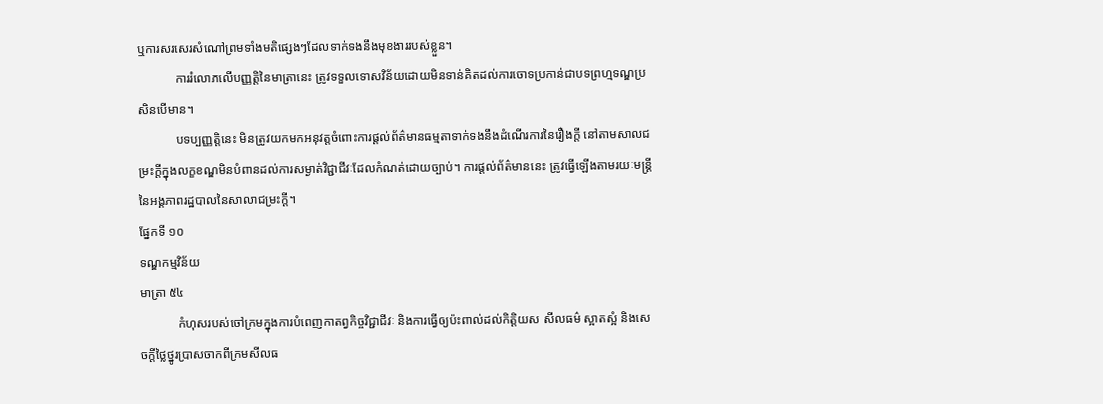ឬការសរសេរសំណៅព្រមទាំងមតិផេ្សងៗដែលទាក់ទងនឹងមុខងាររបស់ខ្លួន។
            ការរំលោភលើបញ្ញត្តិនៃមាត្រានេះ ត្រូវទទួលទោសវិន័យដោយមិនទាន់គិតដល់ការចោទប្រកាន់ជាបទព្រហ្មទណ្ឌប្រសិនបើមាន។
            បទប្បញ្ញត្តិនេះ មិនត្រូវយកមកអនុវត្តចំពោះការផ្តល់ព័ត៌មានធម្មតាទាក់ទងនឹងដំណើរការនៃរឿងក្តី នៅតាមសាលជម្រះក្តីក្នុងលក្ខខណ្ឌមិនបំពានដល់ការសម្ងាត់វិជ្ជាជីវៈដែលកំណត់ដោយច្បាប់។ ការផ្តល់ព័ត៌មាននេះ ត្រូវធ្វើឡើងតាមរយៈមន្រ្តីនៃអង្គភាពរដ្ឋបាលនៃសាលាជម្រះក្តី។
ផ្នែកទី ១០
ទណ្ឌកម្មវិន័យ
មាត្រា ៥៤
            កំហុសរបស់ចៅក្រមក្នុងការបំពេញកាតព្វកិច្ចវិជ្ជាជីវៈ និងការធ្វើឲ្យប៉ះពាល់ដល់កិត្តិយស សីលធម៌ ស្អាតស្អំ និងសេចក្តីថ្លៃថ្នូរប្រាសចាកពីក្រមសីលធ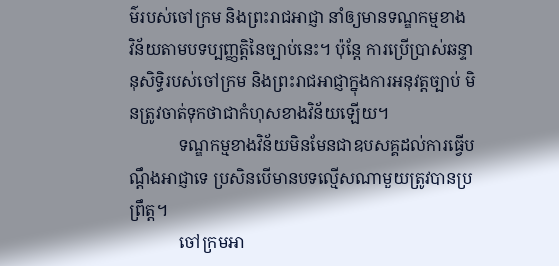ម៌របស់ចៅក្រម និងព្រះរាជអាជ្ញា នាំឲ្យមានទណ្ឌកម្មខាង  វិន័យតាមបទប្បញ្ញត្តិនៃច្បាប់នេះ។ ប៉ុន្តែ ការប្រើប្រាស់ឆន្ទានុសិទ្ធិរបស់ចៅក្រម និងព្រះរាជអាជ្ញាក្នុងការអនុវត្តច្បាប់ មិនត្រូវចាត់ទុកថាជាកំហុសខាងវិន័យឡើយ។
            ទណ្ឌកម្មខាងវិន័យមិនមែនជាឧបសគ្គដល់ការធ្វើបណ្តឹងអាជ្ញាទេ ប្រសិនបើមានបទល្មើសណាមួយត្រូវបានប្រព្រឹត្ត។
            ចៅក្រមអា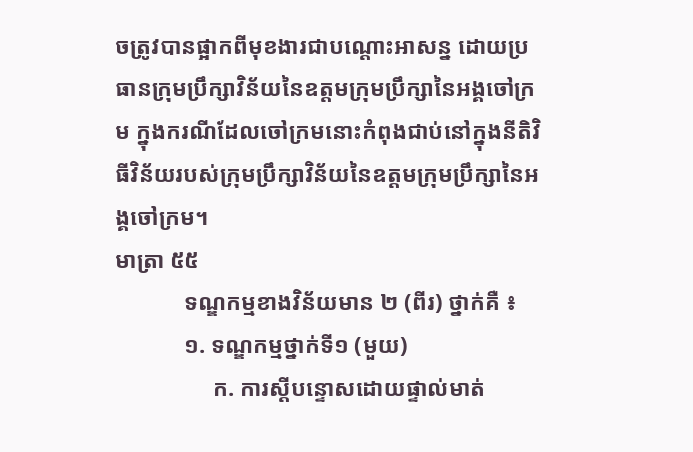ចត្រូវបានផ្អាកពីមុខងារជាបណ្តោះអាសន្ន ដោយប្រធានក្រុមប្រឹក្សាវិន័យនៃឧត្តមក្រុមប្រឹក្សានៃអង្គចៅក្រម ក្នុងករណីដែលចៅក្រមនោះកំពុងជាប់នៅក្នុងនីតិវិធីវិន័យរបស់ក្រុមប្រឹក្សាវិន័យនៃឧត្តមក្រុមប្រឹក្សានៃអង្គចៅក្រម។
មាត្រា ៥៥
            ទណ្ឌកម្មខាងវិន័យមាន ២ (ពីរ) ថ្នាក់គឺ ៖
            ១. ទណ្ឌកម្មថ្នាក់ទី១ (មួយ)
                 ក. ការស្តីបន្ទោសដោយផ្ទាល់មាត់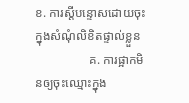ខ. ការស្តីបន្ទោសដោយចុះក្នុងសំណុំលិខិតផ្ទាល់ខ្លួន
                 គ. ការផ្អាកមិនឲ្យចុះឈ្មោះក្នុង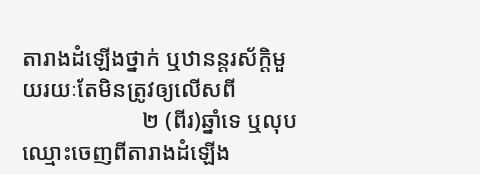តារាងដំឡើងថ្នាក់ ឬឋានន្តរស័ក្តិមួយរយៈតែមិនត្រូវឲ្យលើសពី
                     ២ (ពីរ)ឆ្នាំទេ ឬលុបឈ្មោះចេញពីតារាងដំឡើង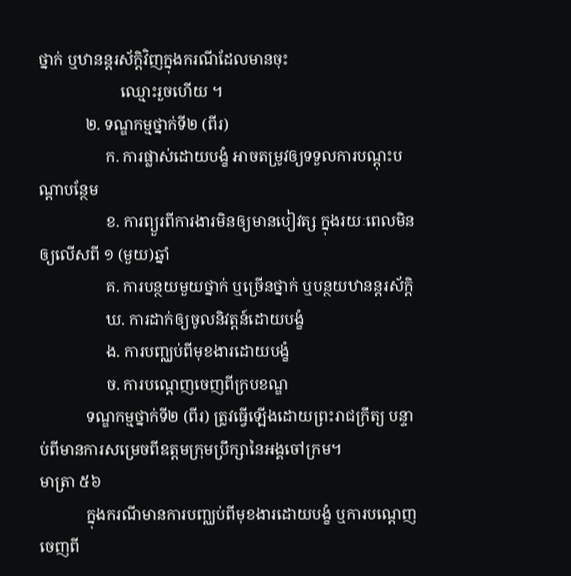ថ្នាក់ ឬឋានន្តរស័ក្តិវិញក្នុងករណីដែលមានចុះ
                     ឈ្មោះរួចហើយ ។
            ២. ទណ្ឌកម្មថ្នាក់ទី២ (ពីរ)
                 ក. ការផ្លាស់ដោយបង្ខំ អាចតម្រូវឲ្យទទួលការបណ្តុះបណ្តាបន្ថែម
                 ខ. ការព្យួរពីការងារមិនឲ្យមានបៀវត្ស ក្នុងរយៈពេលមិនឲ្យលើសពី ១ (មួយ)ឆ្នាំ
                 គ. ការបន្ថយមួយថ្នាក់ ឬច្រើនថ្នាក់ ឬបន្ថយឋានន្តរស័ក្តិ
                 ឃ. ការដាក់ឲ្យចូលនិវត្តន៍ដោយបង្ខំ
                 ង. ការបញ្ឈប់ពីមុខងារដោយបង្ខំ
                 ច. ការបណ្តេញចេញពីក្របខណ្ឌ
            ទណ្ឌកម្មថ្នាក់ទី២ (ពីរ) ត្រូវធ្វើឡើងដោយព្រះរាជក្រឹត្យ បន្ទាប់ពីមានការសម្រេចពីឧត្តមក្រុមប្រឹក្សានៃអង្គចៅក្រម។
មាត្រា ៥៦
            ក្នុងករណីមានការបញ្ឈប់ពីមុខងារដោយបង្ខំ ឬការបណ្តេញចេញពី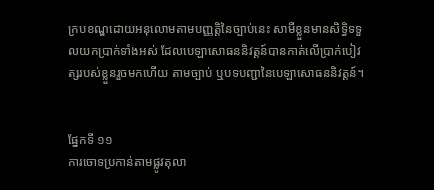ក្របខណ្ឌដោយអនុលោមតាមបញ្ញត្តិនៃច្បាប់នេះ សាមីខ្លួនមានសិទ្ធិទទួលយកប្រាក់ទាំងអស់ ដែលបេឡាសោធននិវត្តន៍បានកាត់លើប្រាក់បៀវត្សរបស់ខ្លួនរួចមកហើយ តាមច្បាប់ ឬបទបញ្ជានៃបេឡាសោធននិវត្តន៍។


ផ្នែកទី ១១
ការចោទប្រកាន់តាមផ្លូវតុលា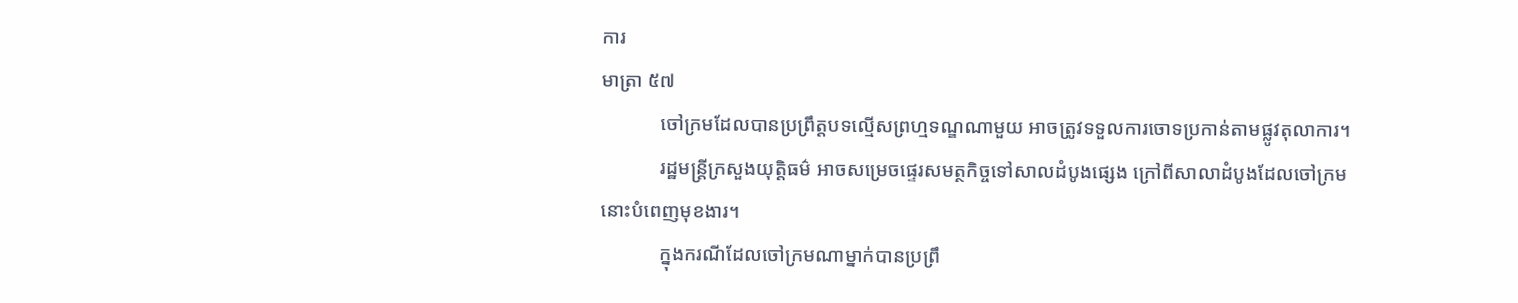ការ
មាត្រា ៥៧
            ចៅក្រមដែលបានប្រព្រឹត្តបទល្មើសព្រហ្មទណ្ឌណាមួយ អាចត្រូវទទួលការចោទប្រកាន់តាមផ្លូវតុលាការ។
            រដ្ឋមន្រ្តីក្រសួងយុត្តិធម៌ អាចសម្រេចផ្ទេរសមត្ថកិច្ចទៅសាលដំបូងផ្សេង ក្រៅពីសាលាដំបូងដែលចៅក្រមនោះបំពេញមុខងារ។
            ក្នុងករណីដែលចៅក្រមណាម្នាក់បានប្រព្រឹ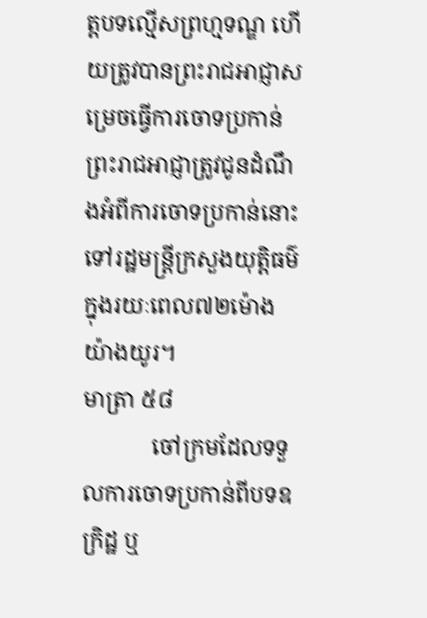ត្តបទល្មើសព្រហ្មទណ្ឌ ហើយត្រូវបានព្រះរាជអាជ្ញាសម្រេចធ្វើការចោទប្រកាន់ ព្រះរាជអាជ្ញាត្រូវជូនដំណឹងអំពីការចោទប្រកាន់នោះទៅរដ្ឋមន្រ្តីក្រសួងយុត្តិធម៌ក្នុងរយៈពេល៧២ម៉ោង យ៉ាងយូរ។
មាត្រា ៥៨
            ចៅក្រមដែលទទួលការចោទប្រកាន់ពីបទឧក្រិដ្ឋ ឬ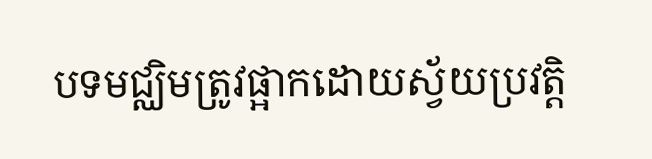បទមជ្ឈិមត្រូវផ្អាកដោយស្វ័យប្រវត្តិ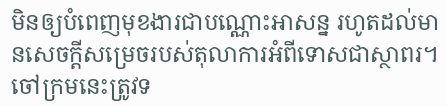មិនឲ្យបំពេញមុខងារជាបណ្ណោះអាសន្ន រហូតដល់មានសេចក្តីសម្រេចរបស់តុលាការអំពីទោសជាស្ថាពរ។ ចៅក្រមនេះត្រូវទ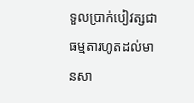ទួលប្រាក់បៀវត្សជាធម្មតារហូតដល់មានសា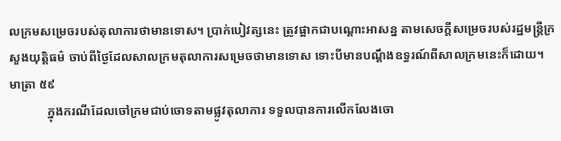លក្រមសម្រេចរបស់តុលាការថាមានទោស។ ប្រាក់បៀវត្សនេះ ត្រូវផ្អាកជាបណ្តោះអាសន្ន តាមសេចក្តីសម្រេចរបស់រដ្ឋមន្រ្តីក្រសួងយុត្តិធម៌ ចាប់ពីថ្ងៃដែលសាលក្រមតុលាការសម្រេចថាមានទោស ទោះបីមានបណ្តឹងឧទ្ធរណ៍ពីសាលក្រមនេះក៏ដោយ។
មាត្រា ៥៩
            ក្នុងករណីដែលចៅក្រមជាប់ចោទតាមផ្លូវតុលាការ ទទួលបានការលើកលែងចោ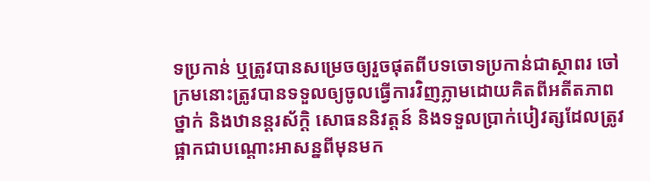ទប្រកាន់ ឬត្រូវបានសម្រេចឲ្យរួចផុតពីបទចោទប្រកាន់ជាស្ថាពរ ចៅក្រមនោះត្រូវបានទទួលឲ្យចូលធ្វើការវិញភ្លាមដោយគិតពីអតីតភាពថ្នាក់ និងឋានន្តរស័ក្តិ សោធននិវត្តន៍ និងទទួលប្រាក់បៀវត្សដែលត្រូវផ្អាកជាបណ្តោះអាសន្នពីមុនមក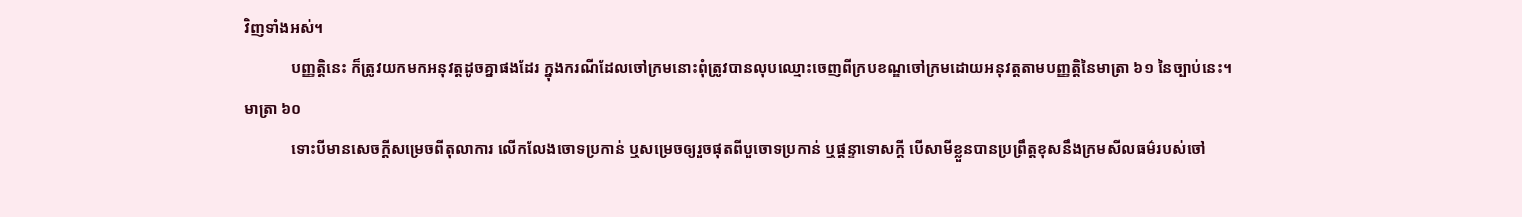វិញទាំងអស់។
            បញ្ញត្តិនេះ ក៏ត្រូវយកមកអនុវត្តដូចគ្នាផងដែរ ក្នុងករណីដែលចៅក្រមនោះពុំត្រូវបានលុបឈ្មោះចេញពីក្របខណ្ឌចៅក្រមដោយអនុវត្តតាមបញ្ញត្តិនៃមាត្រា ៦១ នៃច្បាប់នេះ។
មាត្រា ៦០
            ទោះបីមានសេចក្តីសម្រេចពីតុលាការ លើកលែងចោទប្រកាន់ ឬសម្រេចឲ្យរួចផុតពីបួចោទប្រកាន់ ឬផ្តន្ទាទោសក្តី បើសាមីខ្លួនបានប្រព្រឹត្តខុសនឹងក្រមសីលធម៌របស់ចៅ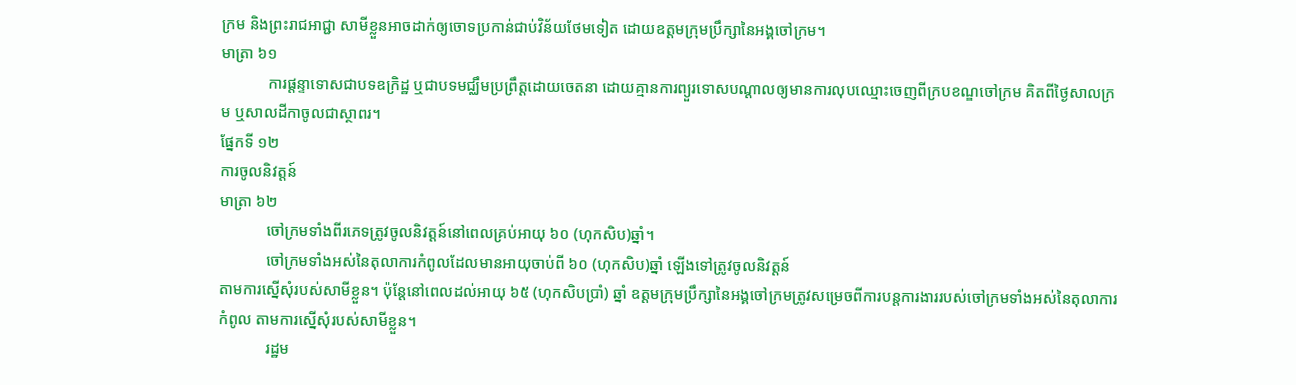ក្រម និងព្រះរាជអាជ្ជា សាមីខ្លួនអាចដាក់ឲ្យចោទប្រកាន់ជាប់វិន័យថែមទៀត ដោយឧត្តមក្រុមប្រឹក្សានៃអង្គចៅក្រម។
មាត្រា ៦១
            ការផ្តន្ទាទោសជាបទឧក្រិដ្ឋ ឬជាបទមជ្ឈឹមប្រព្រឹត្តដោយចេតនា ដោយគ្មានការព្យួរទោសបណ្តាលឲ្យមានការលុបឈ្មោះចេញពីក្របខណ្ឌចៅក្រម គិតពីថ្ងៃសាលក្រម ឬសាលដីកាចូលជាស្ថាពរ។
ផ្នែកទី ១២
ការចូលនិវត្តន៍
មាត្រា ៦២
            ចៅក្រមទាំងពីរភេទត្រូវចូលនិវត្តន៍នៅពេលគ្រប់អាយុ ៦០ (ហុកសិប)ឆ្នាំ។
            ចៅក្រមទាំងអស់នៃតុលាការកំពូលដែលមានអាយុចាប់ពី ៦០ (ហុកសិប)ឆ្នាំ ឡើងទៅត្រូវចូលនិវត្តន៍
តាមការស្នើសុំរបស់សាមីខ្លួន។ ប៉ុន្តែនៅពេលដល់អាយុ ៦៥ (ហុកសិបប្រាំ) ឆ្នាំ ឧត្តមក្រុមប្រឹក្សានៃអង្គចៅក្រមត្រូវសម្រេចពីការបន្តការងាររបស់ចៅក្រមទាំងអស់នៃតុលាការកំពូល តាមការស្នើសុំរបស់សាមីខ្លួន។
            រដ្ឋម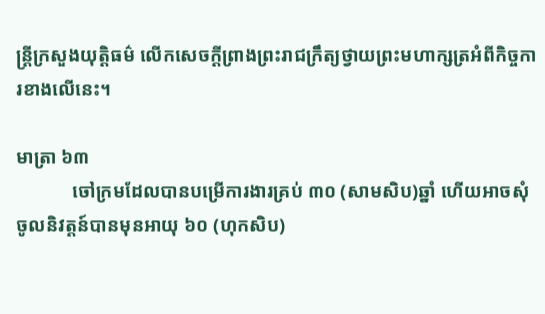ន្រ្តីក្រសួងយុត្តិធម៌ លើកសេចក្តីព្រាងព្រះរាជក្រឹត្យថ្វាយព្រះមហាក្សត្រអំពីកិច្ចការខាងលើនេះ។

មាត្រា ៦៣
            ចៅក្រមដែលបានបម្រើការងារគ្រប់ ៣០ (សាមសិប)ឆ្នាំ ហើយអាចសុំចូលនិវត្តន៍បានមុនអាយុ ៦០ (ហុកសិប)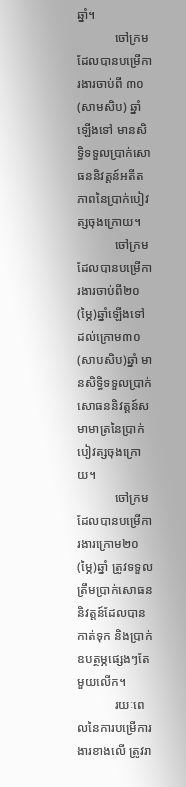ឆ្នាំ។
            ចៅក្រមដែលបានបម្រើការងារចាប់ពី ៣០ (សាមសិប) ឆ្នាំឡើងទៅ មានសិទ្ធិទទួលប្រាក់សោធននិវត្តន៍អតីតភាពនៃប្រាក់បៀវត្សចុងក្រោយ។
            ចៅក្រមដែលបានបម្រើការងារចាប់ពី២០ (ម្ភៃ)ឆ្នាំឡើងទៅ ដល់ក្រោម៣០ (សាបសិប)ឆ្នាំ មានសិទ្ធិទទួលប្រាក់សោធននិវត្តន៍សមាមាត្រនៃប្រាក់បៀវត្សចុងក្រោយ។
            ចៅក្រមដែលបានបម្រើការងារក្រោម២០ (ម្ភៃ)ឆ្នាំ ត្រូវទទួលត្រឹមប្រាក់សោធននិវត្តន៍ដែលបានកាត់ទុក និងប្រាក់ឧបត្ថម្ភផ្សេងៗតែមួយលើក។
            រយៈពេលនៃការបម្រើការងារខាងលើ ត្រូវរា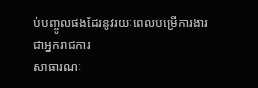ប់បញ្ចូលផងដែរនូវរយៈពេលបម្រើការងារជាអ្នករាជការ
សាធារណៈ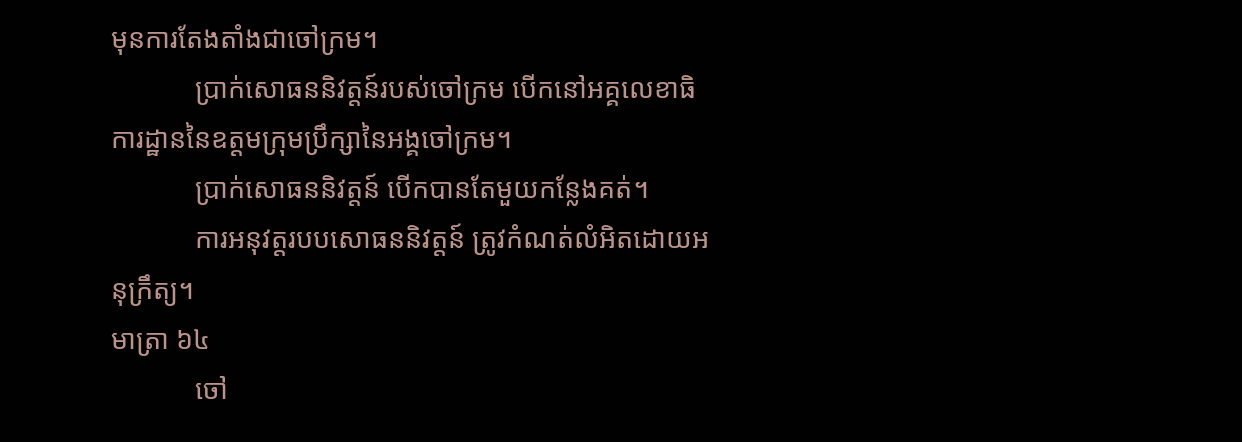មុនការតែងតាំងជាចៅក្រម។
            ប្រាក់សោធននិវត្តន៍របស់ចៅក្រម បើកនៅអគ្គលេខាធិការដ្ឋាននៃឧត្តមក្រុមប្រឹក្សានៃអង្គចៅក្រម។
            ប្រាក់សោធននិវត្តន៍ បើកបានតែមួយកន្លែងគត់។
            ការអនុវត្តរបបសោធននិវត្តន៍ ត្រូវកំណត់លំអិតដោយអនុក្រឹត្យ។
មាត្រា ៦៤
            ចៅ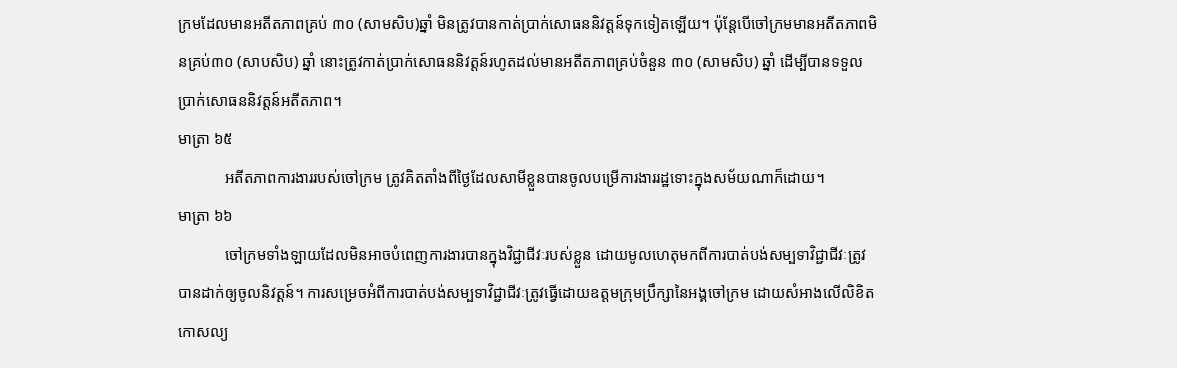ក្រមដែលមានអតីតភាពគ្រប់ ៣០ (សាមសិប)ឆ្នាំ មិនត្រូវបានកាត់ប្រាក់សោធននិវត្តន៍ទុកទៀតឡើយ។ ប៉ុន្តែបើចៅក្រមមានអតីតភាពមិនគ្រប់៣០ (សាបសិប) ឆ្នាំ នោះត្រូវកាត់ប្រាក់សោធននិវត្តន៍រហូតដល់មានអតីតភាពគ្រប់ចំនួន ៣០ (សាមសិប) ឆ្នាំ ដើម្បីបានទទួលប្រាក់សោធននិវត្តន៍អតីតភាព។
មាត្រា ៦៥
            អតីតភាពការងាររបស់ចៅក្រម ត្រូវគិតតាំងពីថ្ងៃដែលសាមីខ្លួនបានចូលបម្រើការងាររដ្ឋទោះក្នុងសម័យណាក៏ដោយ។
មាត្រា ៦៦
            ចៅក្រមទាំងឡាយដែលមិនអាចបំពេញការងារបានក្នុងវិជ្ជាជីវៈរបស់ខ្លួន ដោយមូលហេតុមកពីការបាត់បង់សម្បទាវិជ្ជាជីវៈត្រូវបានដាក់ឲ្យចូលនិវត្តន៍។ ការសម្រេចអំពីការបាត់បង់សម្បទាវិជ្ជាជីវៈត្រូវធ្វើដោយឧត្តមក្រុមប្រឹក្សានៃអង្គចៅក្រម ដោយសំអាងលើលិខិតកោសល្យ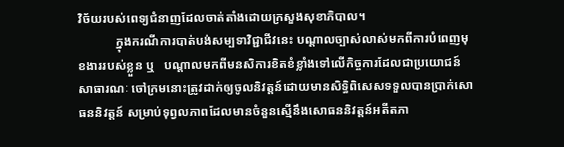វិច័យរបស់ពេទ្យជំនាញដែលចាត់តាំងដោយក្រសួងសុខាភិបាល។
            ក្នុងករណីការបាត់បង់សម្បទាវិជ្ជាជីវនេះ បណ្តាលច្បាស់លាស់មកពីការបំពេញមុខងាររបស់ខ្លួន ឬ   បណ្តាលមកពីមនសិការខិតខំខ្លាំងទៅលើកិច្ចការដែលជាប្រយោជន៍សាធារណៈ ចៅក្រមនោះត្រូវដាក់ឲ្យចូលនិវត្តន៍ដោយមានសិទ្ធិពិសេសទទួលបានប្រាក់សោធននិវត្តន៍ សម្រាប់ទុព្វលភាពដែលមានចំនួនស្មើនឹងសោធននិវត្តន៍អតីតភា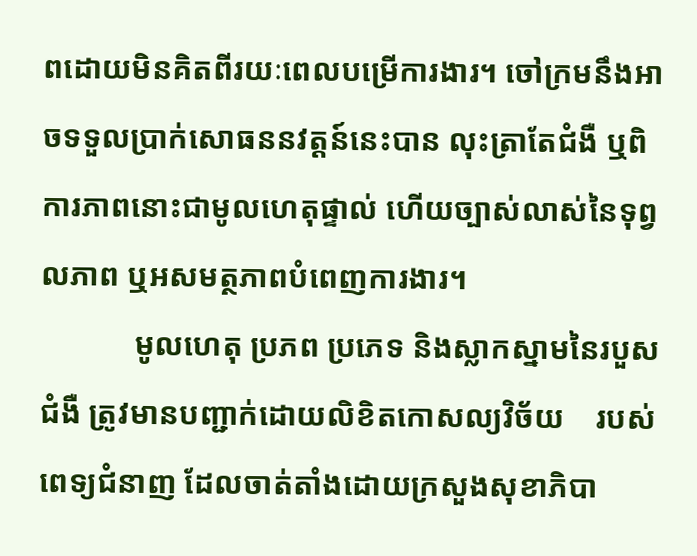ពដោយមិនគិតពីរយៈពេលបម្រើការងារ។ ចៅក្រមនឹងអាចទទួលប្រាក់សោធននវត្តន៍នេះបាន លុះត្រាតែជំងឺ ឬពិការភាពនោះជាមូលហេតុផ្ទាល់ ហើយច្បាស់លាស់នៃទុព្វលភាព ឬអសមត្ថភាពបំពេញការងារ។
            មូលហេតុ ប្រភព ប្រភេទ និងស្លាកស្នាមនៃរបួសជំងឺ ត្រូវមានបញ្ជាក់ដោយលិខិតកោសល្យវិច័យ    របស់ពេទ្យជំនាញ ដែលចាត់តាំងដោយក្រសួងសុខាភិបា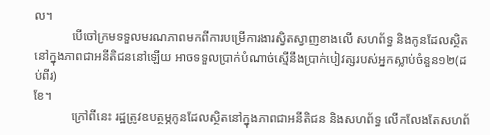ល។
            បើចៅក្រមទទួលមរណភាពមកពីការបម្រើការងារស្វិតស្វាញខាងលើ សហព័ទ្ធ និងកូនដែលស្ថិតនៅក្នុងភាពជាអនីតិជននៅឡើយ អាចទទួលប្រាក់បំណាច់ស្មើនឹងប្រាក់បៀវត្សរបស់អ្នកស្លាប់ចំនួន១២(ដប់ពីរ)
ខែ។
            ក្រៅពីនេះ រដ្ឋត្រូវឧបត្ថម្ភកូនដែលស្ថិតនៅក្នុងភាពជាអនីតិជន និងសហព័ទ្ធ លើកលែងតែសហព័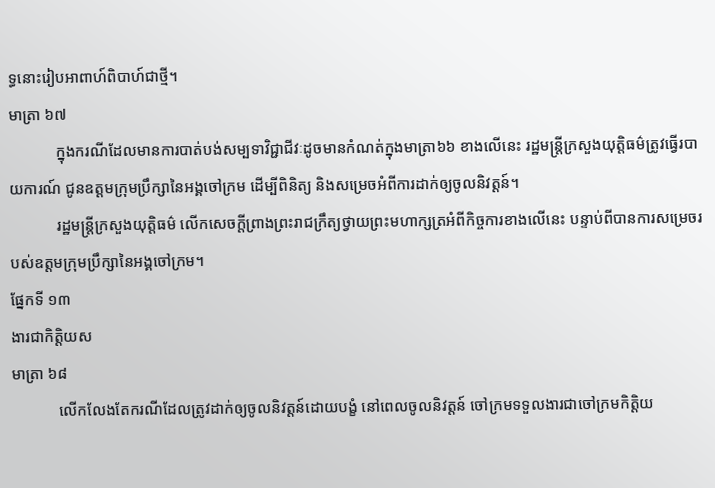ទ្ធនោះរៀបអាពាហ៍ពិបាហ៍ជាថ្មី។
មាត្រា ៦៧
            ក្នុងករណីដែលមានការបាត់បង់សម្បទាវិជ្ជាជីវៈដូចមានកំណត់ក្នុងមាត្រា៦៦ ខាងលើនេះ រដ្ឋមន្ត្រីក្រសួងយុត្តិធម៌ត្រូវធ្វើរបាយការណ៍ ជូនឧត្តមក្រុមប្រឹក្សានៃអង្គចៅក្រម ដើម្បីពិនិត្យ និងសម្រេចអំពីការដាក់ឲ្យចូលនិវត្តន៍។
            រដ្ឋមន្រ្តីក្រសួងយុត្តិធម៌ លើកសេចក្តីព្រាងព្រះរាជក្រឹត្យថ្វាយព្រះមហាក្សត្រអំពីកិច្ចការខាងលើនេះ បន្ទាប់ពីបានការសម្រេចរបស់ឧត្តមក្រុមប្រឹក្សានៃអង្គចៅក្រម។
ផ្នែកទី ១៣
ងារជាកិត្តិយស
មាត្រា ៦៨
            លើកលែងតែករណីដែលត្រូវដាក់ឲ្យចូលនិវត្តន៍ដោយបង្ខំ នៅពេលចូលនិវត្តន៍ ចៅក្រមទទួលងារជាចៅក្រមកិត្តិយ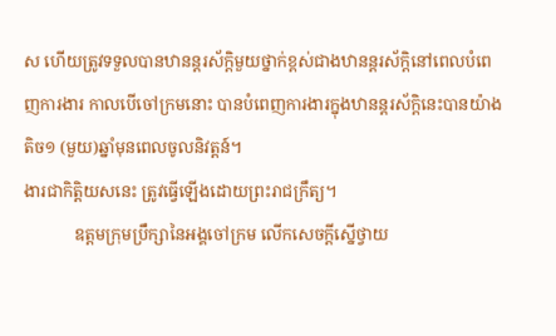ស ហើយត្រូវទទួលបានឋានន្តរស័ក្តិមួយថ្នាក់ខ្ពស់ជាងឋានន្តរស័ក្តិនៅពេលបំពេញការងារ កាលបើចៅក្រមនោះ បានបំពេញការងារក្នុងឋានន្តរស័ក្តិនេះបានយ៉ាងតិច១ (មួយ)ឆ្នាំមុនពេលចូលនិវត្តន៍។
ងារជាកិត្តិយសនេះ ត្រូវធ្វើឡើងដោយព្រះរាជក្រឹត្យ។
            ឧត្តមក្រុមប្រឹក្សានៃអង្គចៅក្រម លើកសេចក្តីស្នើថ្វាយ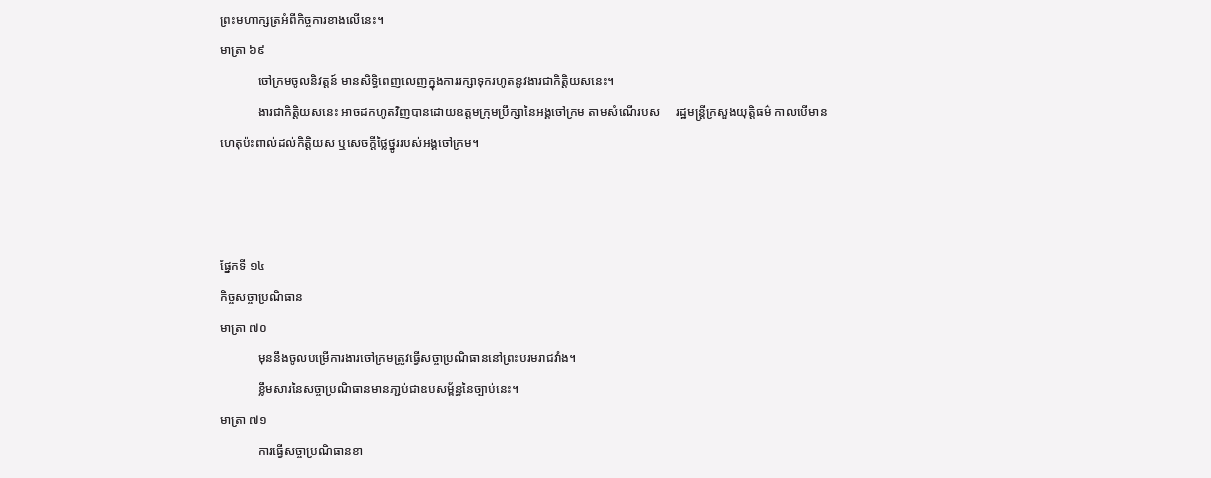ព្រះមហាក្សត្រអំពីកិច្ចការខាងលើនេះ។
មាត្រា ៦៩
            ចៅក្រមចូលនិវត្តន៍ មានសិទ្ធិពេញលេញក្នុងការរក្សាទុករហូតនូវងារជាកិត្តិយសនេះ។
            ងារជាកិត្តិយសនេះ អាចដកហូតវិញបានដោយឧត្តមក្រុមប្រឹក្សានៃអង្គចៅក្រម តាមសំណើរបស     រដ្ឋមន្ត្រីក្រសួងយុត្តិធម៌ កាលបើមានហេតុប៉ះពាល់ដល់កិត្តិយស ឬសេចក្តីថ្លៃថ្នូររបស់អង្គចៅក្រម។



ផ្នែកទី ១៤
កិច្ចសច្ចាប្រណិធាន
មាត្រា ៧០
            មុននឹងចូលបម្រើការងារចៅក្រមត្រូវធ្វើសច្ចាប្រណិធាននៅព្រះបរមរាជវាំង។
            ខ្លឹមសារនៃសច្ចាប្រណិធានមានភា្ជប់ជាឧបសម្ព័ន្ធនៃច្បាប់នេះ។
មាត្រា ៧១
            ការធ្វើសច្ចាប្រណិធានខា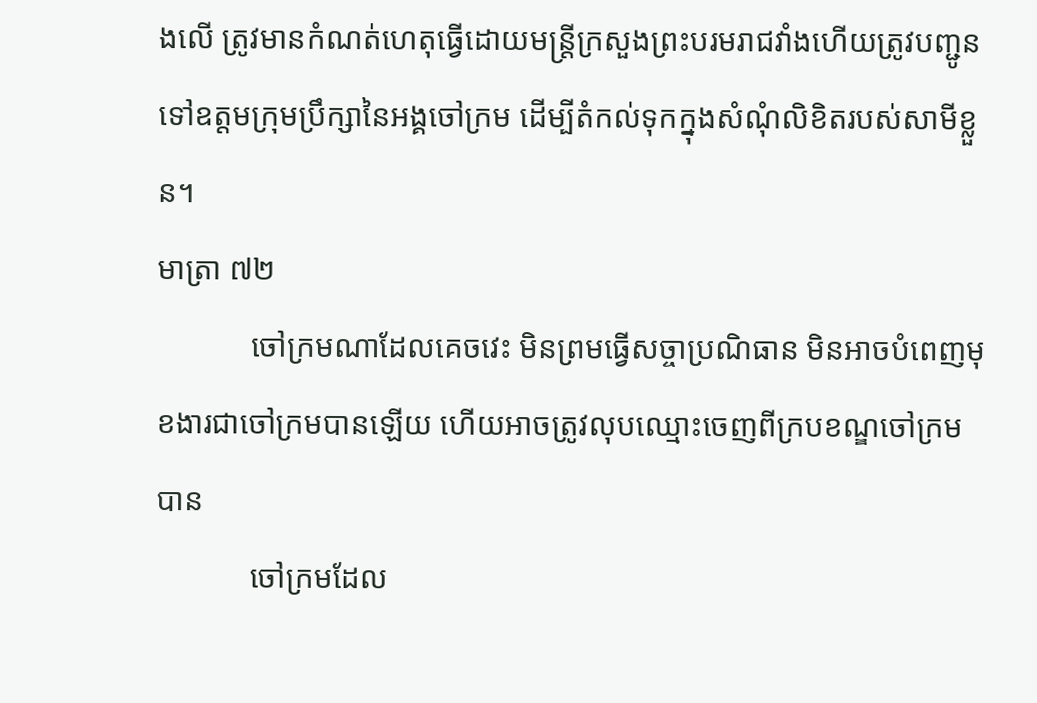ងលើ ត្រូវមានកំណត់ហេតុធ្វើដោយមន្រ្តីក្រសួងព្រះបរមរាជវាំងហើយត្រូវបញ្ជូនទៅឧត្តមក្រុមប្រឹក្សានៃអង្គចៅក្រម ដើម្បីតំកល់ទុកក្នុងសំណុំលិខិតរបស់សាមីខ្លួន។
មាត្រា ៧២
            ចៅក្រមណាដែលគេចវេះ មិនព្រមធ្វើសច្ចាប្រណិធាន មិនអាចបំពេញមុខងារជាចៅក្រមបានឡើយ ហើយអាចត្រូវលុបឈ្មោះចេញពីក្របខណ្ឌចៅក្រមបាន
            ចៅក្រមដែល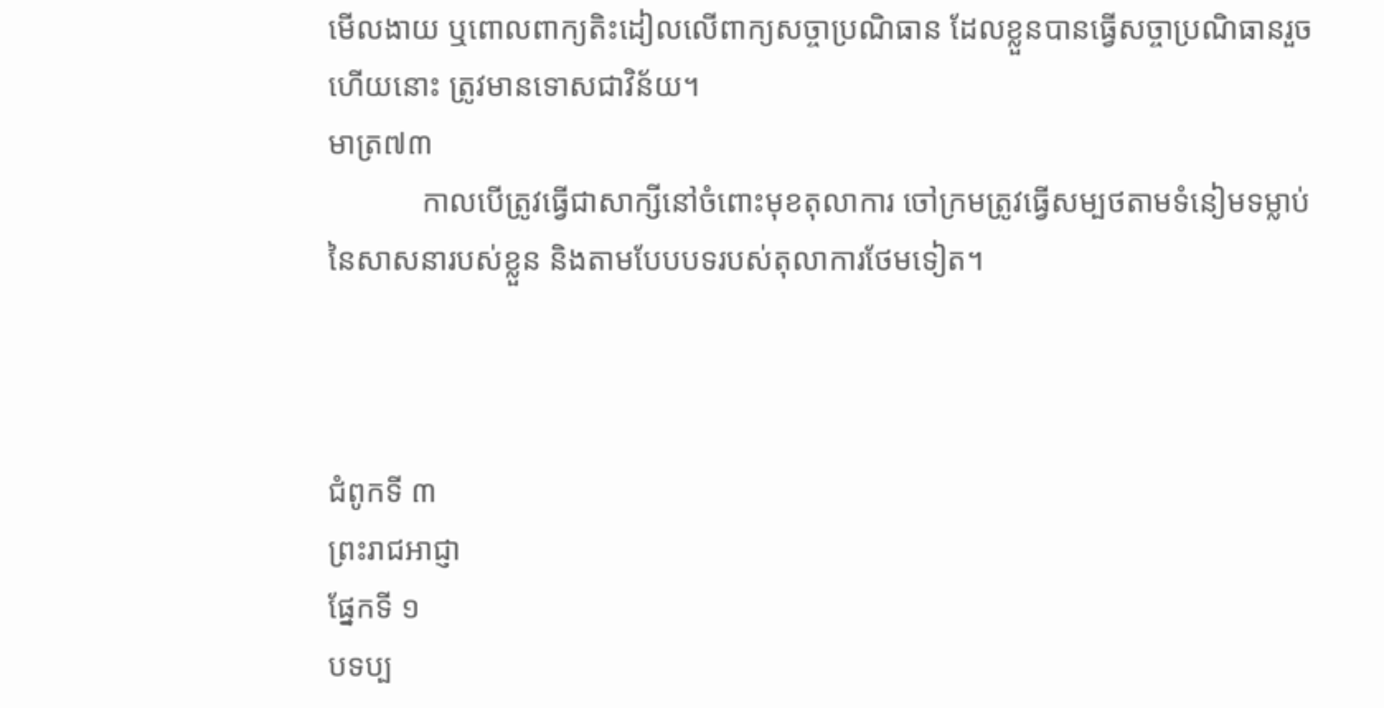មើលងាយ ឬពោលពាក្យតិះដៀលលើពាក្យសច្ចាប្រណិធាន ដែលខ្លួនបានធ្វើសច្ចាប្រណិធានរួចហើយនោះ ត្រូវមានទោសជាវិន័យ។
មាត្រ៧៣
            កាលបើត្រូវធ្វើជាសាក្សីនៅចំពោះមុខតុលាការ ចៅក្រមត្រូវធ្វើសម្បថតាមទំនៀមទម្លាប់នៃសាសនារបស់ខ្លួន និងតាមបែបបទរបស់តុលាការថែមទៀត។



ជំពូកទី ៣
ព្រះរាជអាជ្ញា
ផ្នែកទី ១
បទប្ប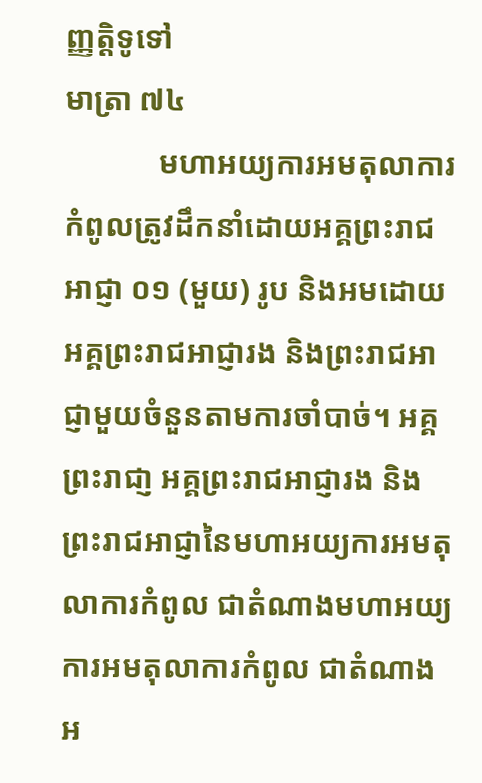ញ្ញត្តិទូទៅ
មាត្រា ៧៤
            មហាអយ្យការអមតុលាការកំពូលត្រូវដឹកនាំដោយអគ្គព្រះរាជអាជ្ញា ០១ (មួយ) រូប និងអមដោយអគ្គព្រះរាជអាជ្ញារង និងព្រះរាជអាជ្ញាមួយចំនួនតាមការចាំបាច់។ អគ្គព្រះរាជា្ញ អគ្គព្រះរាជអាជ្ញារង និងព្រះរាជអាជ្ញានៃមហាអយ្យការអមតុលាការកំពូល ជាតំណាងមហាអយ្យការអមតុលាការកំពូល ជាតំណាងអ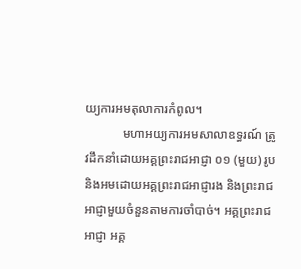យ្យការអមតុលាការកំពូល។
            មហាអយ្យការអមសាលាឧទ្ធរណ៍ ត្រូវដឹកនាំដោយអគ្គព្រះរាជអាជ្ញា ០១ (មួយ) រូប និងអមដោយអគ្គព្រះរាជអាជ្ញារង និងព្រះរាជអាជ្ញាមួយចំនួនតាមការចាំបាច់។ អគ្គព្រះរាជអាជ្ញា អគ្គ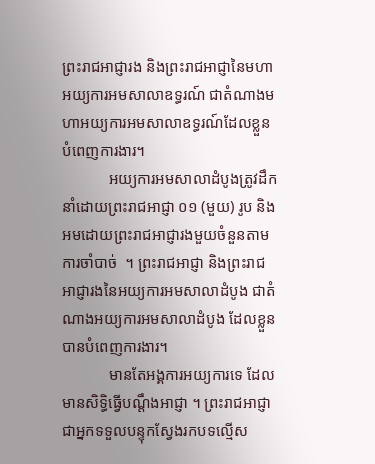ព្រះរាជអាជ្ញារង និងព្រះរាជអាជ្ញានៃមហាអយ្យការអមសាលាឧទ្ធរណ៍ ជាតំណាងមហាអយ្យការអមសាលាឧទ្ធរណ៍ដែលខ្លួនបំពេញការងារ។
            អយ្យការអមសាលាដំបូងត្រូវដឹកនាំដោយព្រះរាជអាជ្ញា ០១ (មួយ) រូប និងអមដោយព្រះរាជអាជ្ញារងមួយចំនួនតាមការចាំបាច់  ។ ព្រះរាជអាជ្ញា និងព្រះរាជអាជ្ញារងនៃអយ្យការអមសាលាដំបូង ជាតំណាងអយ្យការអមសាលាដំបូង ដែលខ្លួនបានបំពេញការងារ។
            មានតែអង្គការអយ្យការទេ ដែលមានសិទ្ធិធ្វើបណ្តឹងអាជ្ញា ។ ព្រះរាជអាជ្ញា ជាអ្នកទទួលបន្ទុកស្វែងរកបទល្មើស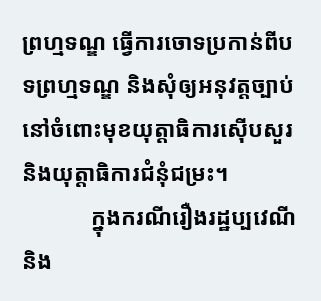ព្រហ្មទណ្ឌ ធ្វើការចោទប្រកាន់ពីបទព្រហ្មទណ្ឌ និងសុំឲ្យអនុវត្តច្បាប់នៅចំពោះមុខយុត្តាធិការស៊ើបសួរ និងយុត្តាធិការជំនុំជម្រះ។
            ក្នុងករណីរឿងរដ្ឋប្បវេណី និង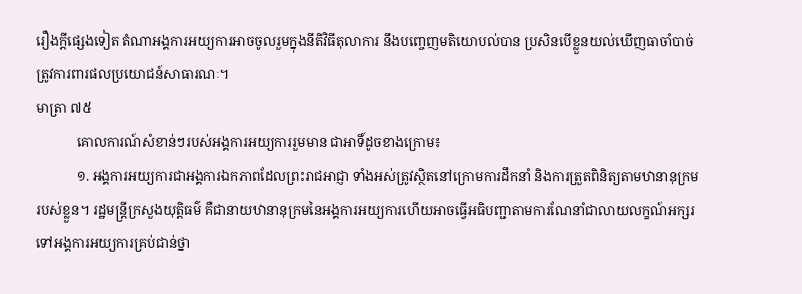រឿងក្តីផ្សេងទៀត តំណាអង្គការអយ្យការអាចចូលរួមក្នុងនីតិវិធីតុលាការ នឹងបញ្ចេញមតិយោបល់បាន ប្រសិនបើខ្លួនយល់ឃើញធាចាំបាច់ត្រូវការពារផលប្រយោជន៍សាធារណៈ។
មាត្រា ៧៥
            គោលការណ៍សំខាន់ៗរបស់អង្គការអយ្យការរួមមាន ជាអាទិ៍ដូចខាងក្រោម៖
            ១. អង្គការអយ្យការជាអង្គការឯកភាពដែលព្រះរាជអាជ្ញា ទាំងអស់ត្រូវស្ថិតនៅក្រោមការដឹកនាំ និងការត្រួតពិនិត្យតាមឋានានុក្រមរបស់ខ្លួន។ រដ្ឋមន្រ្តីក្រសួងយុត្តិធម៌ គឺជានាយឋានានុក្រមនៃអង្គការអយ្យការហើយអាចធ្វើអធិបញ្ជាតាមការណែនាំជាលាយលក្ខណ៍អក្សរទៅអង្គការអយ្យការគ្រប់ជាន់ថ្នា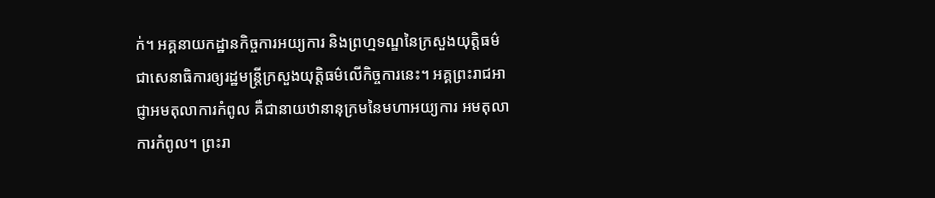ក់។ អគ្គនាយកដ្ឋានកិច្ចការអយ្យការ និងព្រហ្មទណ្ឌនៃក្រសួងយុត្តិធម៌ ជាសេនាធិការឲ្យរដ្ឋមន្រ្តីក្រសួងយុត្តិធម៌លើកិច្ចការនេះ។ អគ្គព្រះរាជអាជ្ញាអមតុលាការកំពូល គឺជានាយឋានានុក្រមនៃមហាអយ្យការ អមតុលាការកំពូល។ ព្រះរា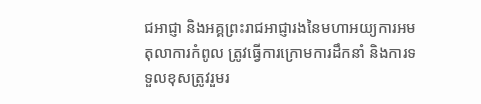ជអាជ្ញា និងអគ្គព្រះរាជអាជ្ញារងនៃមហាអយ្យការអមតុលាការកំពូល ត្រូវធ្វើការក្រោមការដឹកនាំ និងការទទួលខុសត្រូវរួមរ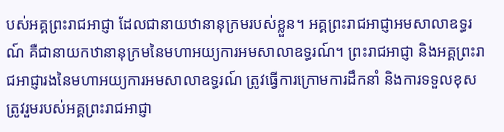បស់អគ្គព្រះរាជអាជ្ញា ដែលជានាយឋានានុក្រមរបស់ខ្លួន។ អគ្គព្រះរាជអាជ្ញាអមសាលាឧទ្ធរណ៍ គឺជានាយកឋានានុក្រមនៃមហាអយ្យការអមសាលាឧទ្ធរណ៍។ ព្រះរាជអាជ្ញា និងអគ្គព្រះរាជអាជ្ញារងនៃមហាអយ្យការអមសាលាឧទ្ធរណ៍ ត្រូវធ្វើការក្រោមការដឹកនាំ និងការទទួលខុសត្រូវរួមរបស់អគ្គព្រះរាជអាជ្ញា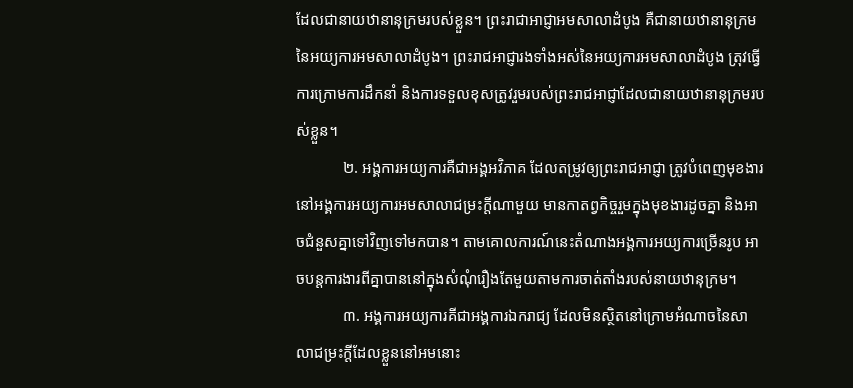ដែលជានាយឋានានុក្រមរបស់ខ្លួន។ ព្រះរាជាអាជ្ញាអមសាលាដំបូង គឺជានាយឋានានុក្រមនៃអយ្យការអមសាលាដំបូង។ ព្រះរាជអាជ្ញារងទាំងអស់នៃអយ្យការអមសាលាដំបូង ត្រុវធ្វើការក្រោមការដឹកនាំ និងការទទួលខុសត្រូវរួមរបស់ព្រះរាជអាជ្ញាដែលជានាយឋានានុក្រមរបស់ខ្លួន។
            ២. អង្គការអយ្យការគឺជាអង្គអវិភាគ ដែលតម្រូវឲ្យព្រះរាជអាជ្ញា ត្រូវបំពេញមុខងារនៅអង្គការអយ្យការអមសាលាជម្រះក្តីណាមួយ មានកាតព្វកិច្ចរួមក្នុងមុខងារដូចគ្នា និងអាចជំនួសគ្នាទៅវិញទៅមកបាន។ តាមគោលការណ៍នេះតំណាងអង្គការអយ្យការច្រើនរូប អាចបន្តការងារពីគ្នាបាននៅក្នុងសំណុំរឿងតែមួយតាមការចាត់តាំងរបស់នាយឋានុក្រម។
            ៣. អង្គការអយ្យការគីជាអង្គការឯករាជ្យ ដែលមិនស្ថិតនៅក្រោមអំណាចនៃសាលាជម្រះក្តីដែលខ្លួននៅអមនោះ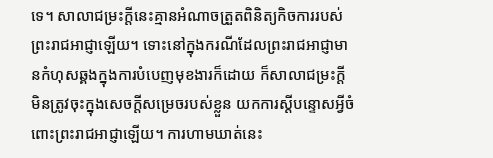ទេ។ សាលាជម្រះក្តីនេះគ្មានអំណាចត្រួតពិនិត្យកិចការរបស់ព្រះរាជអាជ្ញាឡើយ។ ទោះនៅក្នុងករណីដែលព្រះរាជអាជ្ញាមានកំហុសឆ្គងក្នុងការបំបេញមុខងារក៏ដោយ ក៏សាលាជម្រះក្តីមិនត្រូវចុះក្នុងសេចក្តីសម្រេចរបស់ខ្លួន យកការស្តីបន្ទោសអ្វីចំពោះព្រះរាជអាជ្ញាឡើយ។ ការហាមឃាត់នេះ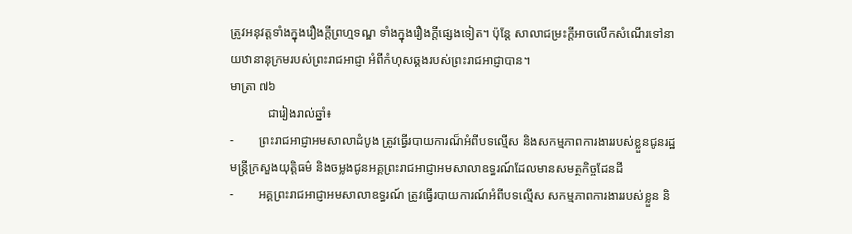ត្រូវអនុវត្តទាំងក្នុងរឿងក្តីព្រហ្មទណ្ឌ ទាំងក្នុងរឿងក្តីផ្សេងទៀត។ ប៉ុន្តែ សាលាជម្រះក្តីអាចលើកសំណើរទៅនាយឋានានុក្រមរបស់ព្រះរាជអាជ្ញា អំពីកំហុសឆ្គងរបស់ព្រះរាជអាជ្ញាបាន។
មាត្រា ៧៦
            ជារៀងរាល់ឆ្នាំ៖
-        ព្រះរាជអាជ្ញាអមសាលាដំបូង ត្រូវធ្វើរបាយការណ៏អំពីបទល្មើស និងសកម្មភាពការងាររបស់ខ្លួនជូនរដ្ឋមន្ត្រីក្រសួងយុត្តិធម៌ និងចម្លងជូនអគ្គព្រះរាជអាជ្ញាអមសាលាឧទ្ធរណ៍ដែលមានសមត្ថកិច្ចដែនដី
-        អគ្គព្រះរាជអាជ្ញាអមសាលាឧទ្ធរណ៍ ត្រូវធ្វើរបាយការណ៍អំពីបទល្មើស សកម្មភាពការងាររបស់ខ្លួន និ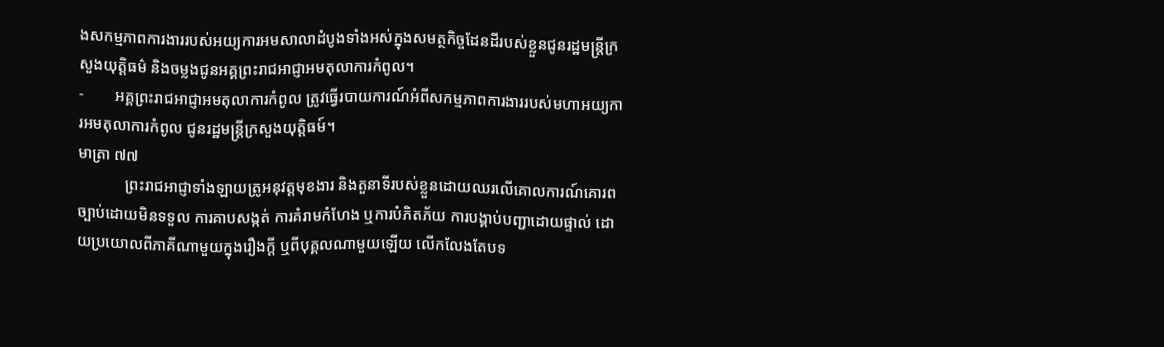ងសកម្មភាពការងាររបស់អយ្យការអមសាលាដំបូងទាំងអស់ក្នុងសមត្ថកិច្ចដែនដីរបស់ខ្លួនជូនរដ្ឋមន្ត្រីក្រសួងយុត្តិធម៌ និងចម្លងជូនអគ្គព្រះរាជអាជ្ញាអមតុលាការកំពូល។
-        អគ្គព្រះរាជអាជ្ញាអមតុលាការកំពូល ត្រូវធ្វើរបាយការណ៍អំពីសកម្មភាពការងាររបស់មហាអយ្យការអមតុលាការកំពូល ជូនរដ្ឋមន្ត្រីក្រសួងយុត្តិធម៍។
មាត្រា ៧៧
            ព្រះរាជអាជ្ញាទាំងឡាយត្រូអនុវត្តមុខងារ និងតួនាទីរបស់ខ្លួនដោយឈរលើគោលការណ៍គោរពច្បាប់ដោយមិនទទួល ការគាបសង្កត់ ការគំរាមកំហែង ឬការបំភិតភ័យ ការបង្គាប់បញ្ជាដោយផ្ទាល់ ដោយប្រយោលពីភាគីណាមួយក្នុងរឿងក្តី ឬពីបុគ្គលណាមួយឡើយ លើកលែងតែបទ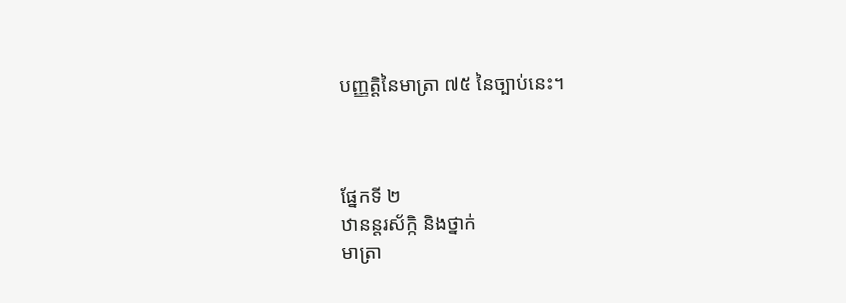បញ្ញត្តិនៃមាត្រា ៧៥ នៃច្បាប់នេះ។



ផ្នែកទី ២
ឋានន្តរស័ក្កិ និងថ្នាក់
មាត្រា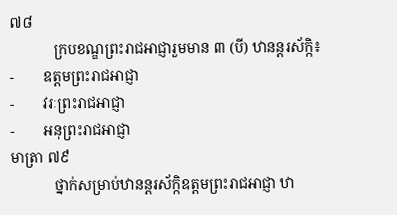៧៨
            ក្របខណ្ឌព្រះរាជអាជ្ញារួមមាន ៣ (បី) ឋានន្តរស័ក្កិ៖
-        ឧត្តមព្រះរាជអាជ្ញា
-        វរៈព្រះរាជអាជ្ញា
-        អនុព្រះរាជអាជ្ញា
មាត្រា ៧៩
            ថ្នាក់សម្រាប់ឋានន្តរស័ក្កិឧត្តមព្រះរាជអាជ្ញា ឋា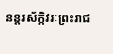នន្តរស័ក្កិវរៈព្រះរាជ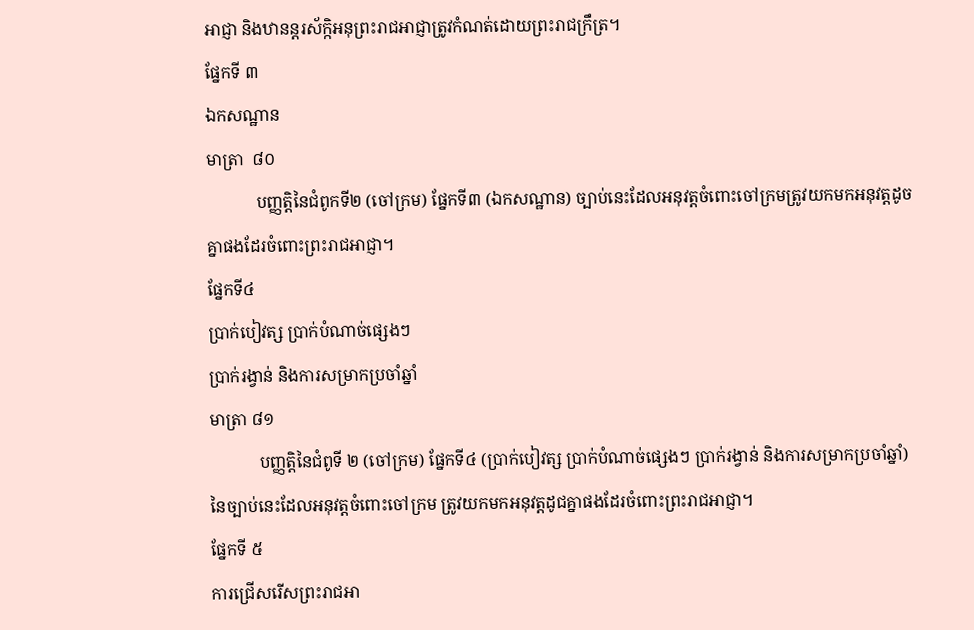អាជ្ញា និងឋានន្តរស័ក្កិអនុព្រះរាជអាជ្ញាត្រូវកំណត់ដោយព្រះរាជក្រឹត្រ។
ផែ្នកទី ៣
ឯកសណ្ឋាន
មាត្រា  ៨០
            បញ្ញត្តិនៃជំពូកទី២ (ចៅក្រម) ផ្នែកទី៣ (ឯកសណ្ឋាន) ច្បាប់នេះដែលអនុវត្តចំពោះចៅក្រមត្រូវយកមកអនុវត្តដូចគ្នាផងដែរចំពោះព្រះរាជអាជ្ញា។
ផ្នែកទី៤
ប្រាក់បៀវត្ស ប្រាក់បំណាច់ផ្សេងៗ
ប្រាក់រង្វាន់ និងការសម្រាកប្រចាំឆ្នាំ
មាត្រា ៨១
            បញ្ញត្តិនៃជំពូទី ២ (ចៅក្រម) ផ្នែកទី៤ (ប្រាក់បៀវត្ស ប្រាក់បំណាច់ផ្សេងៗ ប្រាក់រង្វាន់ និងការសម្រាកប្រចាំឆ្នាំ) នៃច្បាប់នេះដែលអនុវត្តចំពោះចៅក្រម ត្រូវយកមកអនុវត្តដូជគ្នាផងដែរចំពោះព្រះរាជអាជ្ញា។
ផ្នែកទី ៥
ការជ្រើសរើសព្រះរាជអា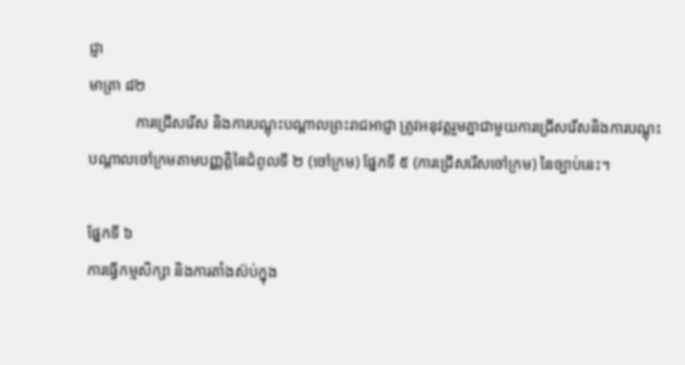ជ្ញា
មាត្រា ៨២
            ការជ្រើសរើស និងការបណ្តុះបណ្តាលព្រះរាជអាជ្ញា ត្រូវអនុវត្តរួមគ្នាជាមួយការជ្រើសរើសនិងការបណ្តុះបណ្តាលចៅក្រមតាមបញ្ញត្តិនៃជំពូលទី ២ (ចៅក្រម) ផ្នែកទី ៥ (ការជ្រើសរើសចៅក្រម) នៃច្បាប់នេះ។

ផ្នែកទី ៦
ការធ្វើកម្មសិក្សា និងការតាំងស៊ប់ក្នុង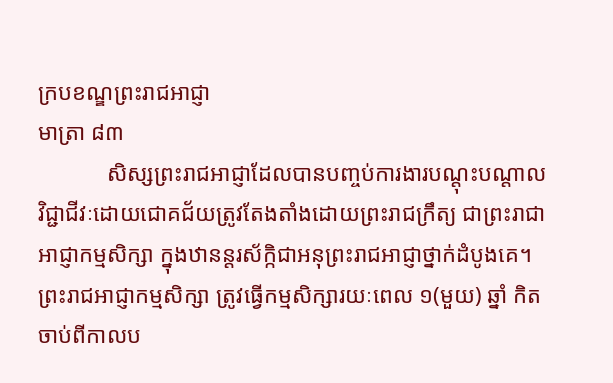ក្របខណ្ឌព្រះរាជអាជ្ញា
មាត្រា ៨៣
            សិស្សព្រះរាជអាជ្ញាដែលបានបញ្ចប់ការងារបណ្តុះបណ្តាលវិជ្ជាជីវៈដោយជោគជ័យត្រូវតែងតាំងដោយព្រះរាជក្រឹត្យ ជាព្រះរាជាអាជ្ញាកម្មសិក្សា ក្នុងឋានន្តរស័ក្កិជាអនុព្រះរាជអាជ្ញាថ្នាក់ដំបូងគេ។ ព្រះរាជអាជ្ញាកម្មសិក្សា ត្រូវធ្វើកម្មសិក្សារយៈពេល ១(មួយ) ឆ្នាំ កិតចាប់ពីកាលប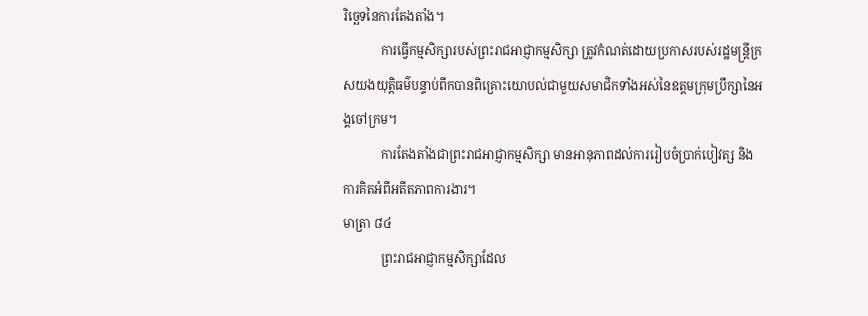រិច្ឆេទនៃការតែងតាំង។
            ការធ្វើកម្មសិក្សារបស់ព្រះរាជអាជ្ញាកម្មសិក្សា ត្រូវកំណត់ដោយប្រកាសរបស់រដ្ឋមន្ត្រីក្រសយងយុត្តិធម៌បន្ទាប់ពីកបានពិគ្រោះយោបល់ជាមួយសមាជិកទាំងអស់នៃឧត្តមក្រុមប្រឹក្សានៃអង្គចៅក្រម។
            ការតែងតាំងជាព្រះរាជអាជ្ញាកម្មសិក្សា មានអានុភាពដល់ការរៀបចំប្រាក់បៀវត្ស និងការគិតអំពីអតីតភាពការងារ។
មាត្រា ៨៤
            ព្រះរាជអាជ្ញាកម្មសិក្សាដែល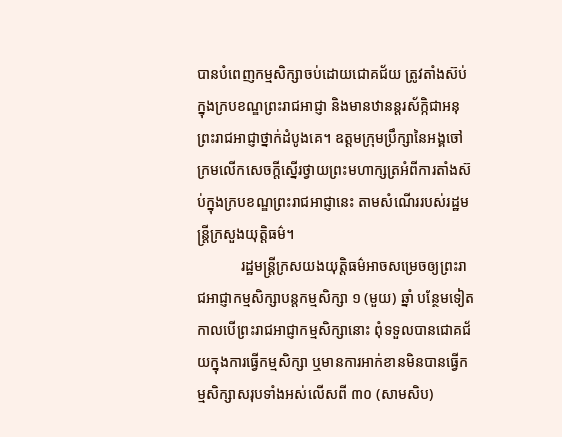បានបំពេញកម្មសិក្សាចប់ដោយជោគជ័យ ត្រូវតាំងស៊ប់ក្នុងក្របខណ្ឌព្រះរាជអាជ្ញា និងមានឋានន្តរស័ក្កិជាអនុព្រះរាជអាជ្ញាថ្នាក់ដំបូងគេ។ ឧត្តមក្រុមប្រឹក្សានៃអង្គចៅក្រមលើកសេចក្តីស្នើរថ្វាយព្រះមហាក្សត្រអំពីការតាំងស៊ប់ក្នុងក្របខណ្ឌព្រះរាជអាជ្ញានេះ តាមសំណើររបស់រដ្ឋមន្ត្រីក្រសួងយុត្តិធម៌។
            រដ្ឋមន្រ្តីក្រសយងយុត្តិធម៌អាចសម្រេចឲ្យព្រះរាជអាជ្ញាកម្មសិក្សាបន្តកម្មសិក្សា ១ (មួយ) ឆ្នាំ បន្ថែមទៀតកាលបើព្រះរាជអាជ្ញាកម្មសិក្សានោះ ពុំទទួលបានជោគជ័យក្នុងការធ្វើកម្មសិក្សា ឬមានការអាក់ខានមិនបានធើ្វកម្មសិក្សាសរុបទាំងអស់លើសពី ៣០ (សាមសិប)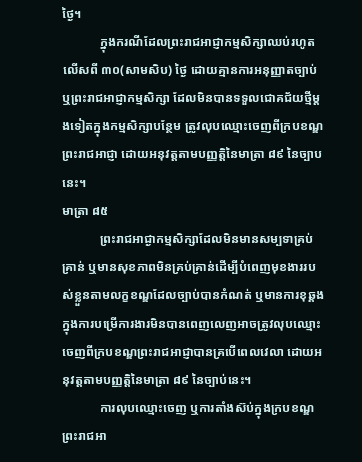ថ្ងៃ។
            ក្នុងករណីដែលព្រះរាជអាជ្ញាកម្មសិក្សាឈប់រហូតលើសពី ៣០(សាមសិប) ថ្ងៃ ដោយគ្មានការអនុញ្ញាតច្បាប់ ឬព្រះរាជអាជ្ញាកម្មសិក្សា ដែលមិនបានទទួលជោគជ័យថ្មីម្តងទៀតក្នុងកម្មសិក្សាបន្ថែម ត្រូវលុបឈ្មោះចេញពីក្របខណ្ឌព្រះរាជអាជ្ញា ដោយអនុវត្តតាមបញ្ញត្តិនៃមាត្រា ៨៩ នៃច្បាបនេះ។
មាត្រា ៨៥
            ព្រះរាជអាជ្ងាកម្មសិក្សាដែលមិនមានសម្បទាគ្រប់គ្រាន់ ឬមានសុខភាពមិនគ្រប់គ្រាន់ដើម្បីបំពេញមុខងាររបស់ខ្លួនតាមលក្ខខណ្ឌដែលច្បាប់បានកំណត់ ឬមានការខុឆ្គងក្នុងការបម្រើការងារមិនបានពេញលេញអាចត្រូវលុបឈ្មោះចេញពីក្របខណ្ឌព្រះរាជអាជ្ញាបានគ្របើពេលវេលា ដោយអនុវត្តតាមបញ្ញត្តិនៃមាត្រា ៨៩ នៃច្បាប់នេះ។
            ការលុបឈ្មោះចេញ ឬការតាំងស៊ប់ក្នុងក្របខណ្ឌព្រះរាជអា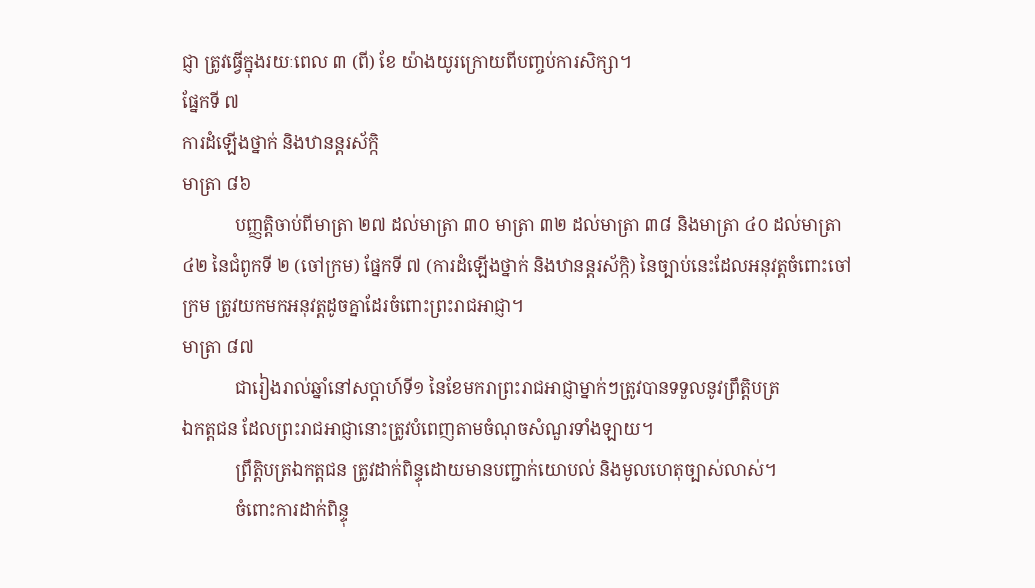ជ្ញា ត្រូវធ្វើក្នុងរយៈពេល ៣ (ពី) ខែ យ៉ាងយូរក្រោយពីបញ្ចប់ការសិក្សា។
ផ្នែកទី ៧
ការដំឡើងថ្នាក់ និងឋានន្តរស័ក្កិ
មាត្រា ៨៦
            បញ្ញត្តិចាប់ពីមាត្រា ២៧ ដល់មាត្រា ៣០ មាត្រា ៣២ ដល់មាត្រា ៣៨ និងមាត្រា ៤០ ដល់មាត្រា ៤២ នៃជំពូកទី ២ (ចៅក្រម) ផ្នែកទី ៧ (ការដំឡើងថ្នាក់ និងឋានន្តរស័ក្កិ) នៃច្បាប់នេះដែលអនុវត្តចំពោះចៅក្រម ត្រូវយកមកអនុវត្តដូចគ្នាដែរចំពោះព្រះរាជអាជ្ញា។
មាត្រា ៨៧
            ជារៀងរាល់ឆ្នាំនៅសប្តាហ៍ទី១ នៃខែមករាព្រះរាជអាជ្ញាម្នាក់ៗត្រូវបានទទួលនូវព្រឹត្តិបត្រ
ឯកត្តជន ដែលព្រះរាជអាជ្ញានោះត្រូវបំពេញតាមចំណុចសំណួរទាំងឡាយ។
            ព្រឹត្តិបត្រឯកត្តជន ត្រូវដាក់ពិន្ទុដោយមានបញ្ជាក់យោបល់ និងមូលហេតុច្បាស់លាស់។
            ចំពោះការដាក់ពិន្ទុ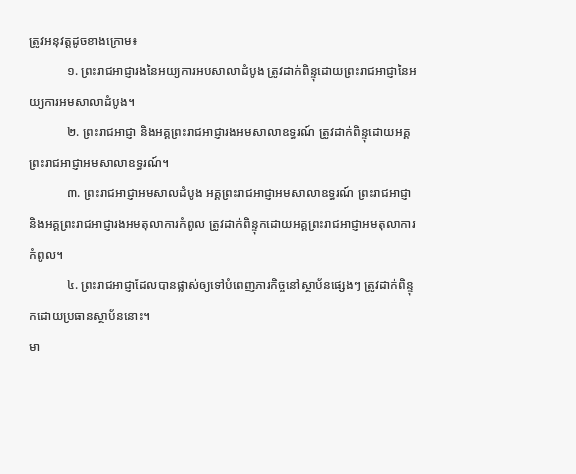ត្រូវអនុវត្តដូចខាងក្រោម៖
            ១. ព្រះរាជអាជ្ញារងនៃអយ្យការអបសាលាដំបូង ត្រូវដាក់ពិន្ទុដោយព្រះរាជអាជ្ញានៃអយ្យការអមសាលាដំបូង។
            ២. ព្រះរាជអាជ្ញា និងអគ្គព្រះរាជអាជ្ញារងអមសាលាឧទ្ធរណ៍ ត្រូវដាក់ពិន្ទុដោយអគ្គព្រះរាជអាជ្ញាអមសាលាឧទ្ធរណ៍។
            ៣. ព្រះរាជអាជ្ញាអមសាលដំបូង អគ្គព្រះរាជអាជ្ញាអមសាលាឧទ្ធរណ៍ ព្រះរាជអាជ្ញា និងអគ្គព្រះរាជអាជ្ញារងអមតុលាការកំពូល ត្រូវដាក់ពិន្ទុកដោយអគ្គព្រះរាជអាជ្ញាអមតុលាការកំពូល។
            ៤. ព្រះរាជអាជ្ញាដែលបានផ្លាស់ឲ្យទៅបំពេញភារកិច្ចនៅស្ថាប័នផ្សេងៗ ត្រូវដាក់ពិន្ទុកដោយប្រធានស្ថាប័ននោះ។
មា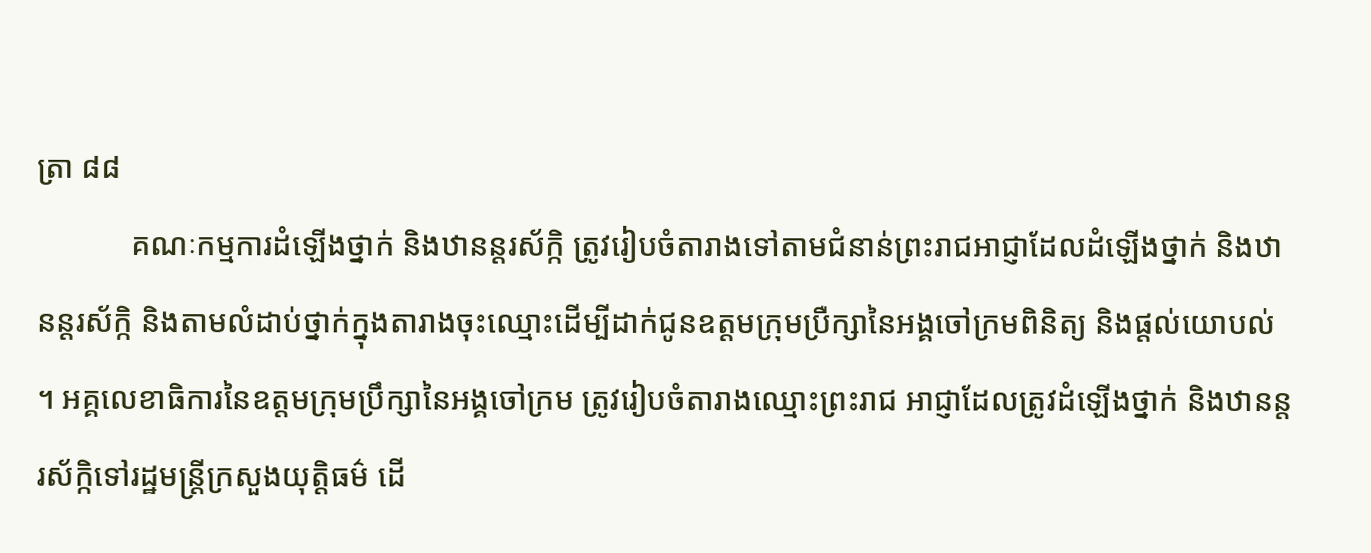ត្រា ៨៨
            គណៈកម្មការដំឡើងថ្នាក់ និងឋានន្តរស័ក្កិ ត្រូវរៀបចំតារាងទៅតាមជំនាន់ព្រះរាជអាជ្ញាដែលដំឡើងថ្នាក់ និងឋានន្តរស័ក្កិ និងតាមលំដាប់ថ្នាក់ក្នុងតារាងចុះឈ្មោះដើម្បីដាក់ជូនឧត្តមក្រុមប្រឺក្សានៃអង្គចៅក្រមពិនិត្យ និងផ្តល់យោបល់ ។ អគ្គលេខាធិការនៃឧត្តមក្រុមប្រឹក្សានៃអង្គចៅក្រម ត្រូវរៀបចំតារាងឈ្មោះព្រះរាជ អាជ្ញាដែលត្រូវដំឡើងថ្នាក់ និងឋានន្តរស័ក្កិទៅរដ្ឋមន្ត្រីក្រសួងយុត្តិធម៌ ដើ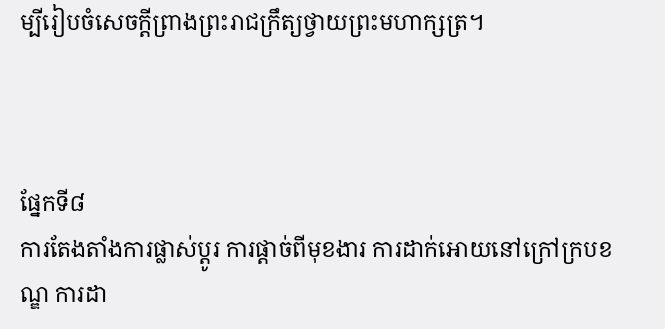ម្បីរៀបចំសេចក្តីព្រាងព្រះរាជក្រឹត្យថ្វាយព្រះមហាក្សត្រ។



ផ្នែកទី៨
ការតែងតាំងការផ្លាស់ប្ដូរ ការផ្ដាច់ពីមុខងារ ការដាក់អោយនៅក្រៅក្របខណ្ឌ ការដា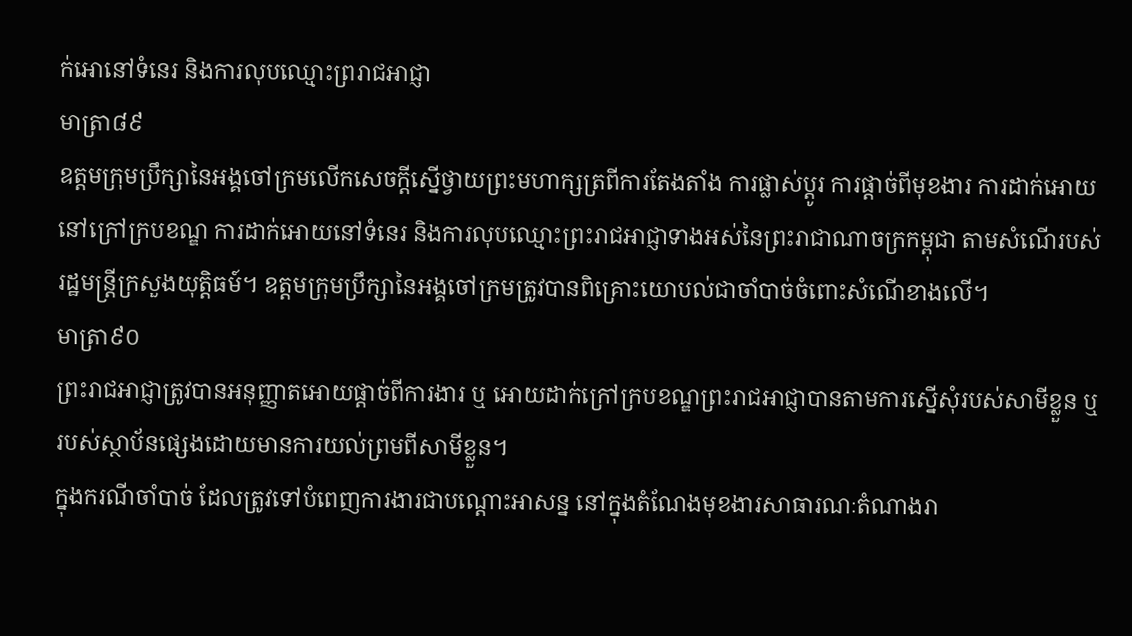ក់អោនៅទំនេរ និងការលុបឈ្មោះព្ររាជអាជ្ញា
មាត្រា៨៩
ឧត្តមក្រុមប្រឹក្សានៃអង្គចៅក្រមលើកសេចក្ដីស្នើថ្វាយព្រះមហាក្សត្រពីការតែងតាំង ការផ្លាស់ប្ដូរ ការផ្ដាច់ពីមុខងារ ការដាក់អោយនៅក្រៅក្របខណ្ឌ ការដាក់អោយនៅទំនេរ និងការលុបឈ្មោះព្រះរាជអាជ្ញាទាងអស់នៃព្រះរាជាណាចក្រកម្ពុជា តាមសំណើរបស់រដ្ឋមន្រ្តីក្រសួងយុត្តិធម៍។ ឧត្តមក្រុមប្រឹក្សានៃអង្គចៅក្រមត្រូវបានពិគ្រោះយោបល់ជាចាំបាច់ចំពោះសំណើខាងលើ។
មាត្រា៩០
ព្រះរាជអាជ្ញាត្រូវបានអនុញ្ញាតអោយផ្ដាច់ពីការងារ ឬ អោយដាក់ក្រៅក្របខណ្ឌព្រះរាជអាជ្ញាបានតាមការស្នើសុំរបស់សាមីខ្លួន ឬរបស់ស្ថាប័នផ្សេងដោយមានការយល់ព្រមពីសាមីខ្លួន។
ក្នុងករណីចាំបាច់ ដែលត្រូវទៅបំពេញការងារជាបណ្ដោះអាសន្ន នៅក្នុងតំណែងមុខងារសាធារណៈតំណាងរា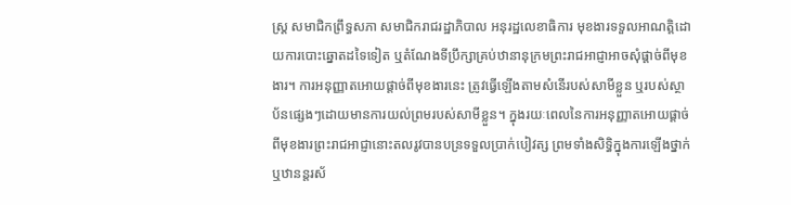ស្រ្ត សមាជិកព្រឹទ្ធសភា សមាជិករាជរដ្ឋាភិបាល អនុរដ្ឋលេខាធិការ មុខងារទទួលអាណតិ្តដោយការបោះឆ្នោតដទៃទៀត ឬតំណែងទីប្រឹក្សាគ្រប់ឋានានុក្រមព្រះរាជអាជ្ញាអាចសុំផ្ដាច់ពីមុខងារ។ ការអនុញ្ញាតអោយផ្ដាច់ពីមុខងារនេះ ត្រូវធ្វើឡើងតាមសំនើរបស់សាមីខ្លួន ឬរបស់ស្ថាប័នផ្សេងៗដោយមានការយល់ព្រមរបស់សាមីខ្លួន។ ក្នុងរយៈពេលនៃការអនុញ្ញាតអោយផ្ដាច់ពីមុខងារព្រះរាជអាជ្ញានោះតលរូវបានបន្រទទួលប្រាក់បៀវត្ស ព្រមទាំងសិទ្ធិក្នុងការឡើងថ្នាក់ ឬឋានន្តរស័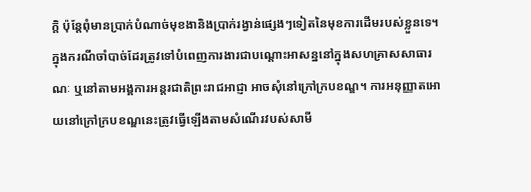ក្តិ ប៉ុន្តែពុំមានប្រាក់បំណាច់មុខងានិងប្រាក់រង្វាន់ផ្សេងៗទៀតនៃមុខការដើមរបស់ខ្លួនទេ។
ក្នុងករណីចាំបាច់ដែរត្រូវទៅបំពេញការងារជាបណ្តោះអាសន្ននៅក្នុងសហគ្រាសសាធារណៈ ឬនៅតាមអង្គការអន្តរជាតិព្រះរាជអាជ្ញា អាចសុំនៅក្រៅក្របខណ្ឌ។ ការអនុញ្ញាតអោយនៅក្រៅក្របខណ្ឌនេះត្រូវធ្វើឡើងតាមសំណើរវបស់សាមី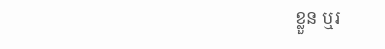ខ្លួន ឬរ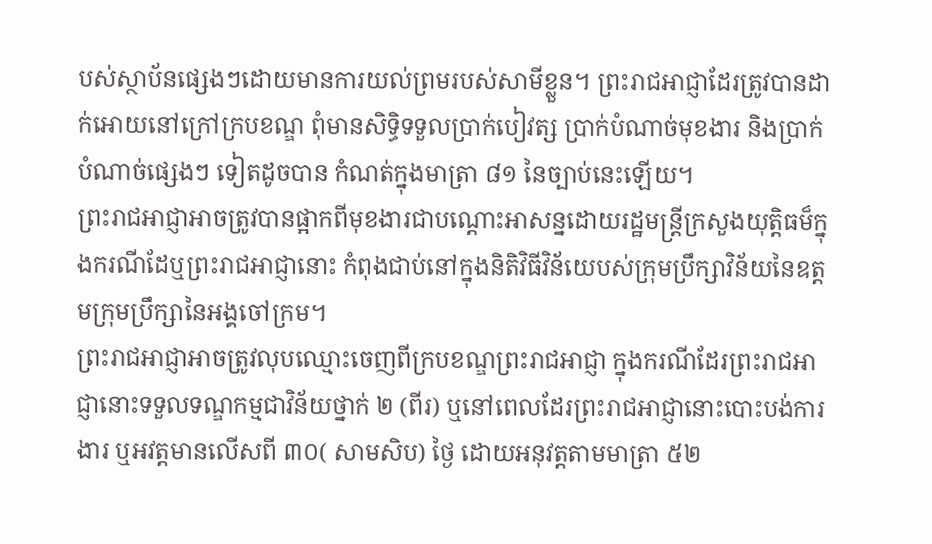បស់ស្ថាប័នផ្សេងៗដោយមានការយល់ព្រមរបស់សាមីខ្លួន។ ព្រះរាជអាជ្ញាដែរត្រូវបានដាក់អោយនៅក្រៅក្របខណ្ឌ ពុំមានសិទ្ធិទទួលប្រាក់បៀវត្ស ប្រាក់បំណាច់មុខងារ និងប្រាក់បំណាច់ផ្សេងៗ ទៀតដូចបាន កំណត់ក្នុងមាត្រា ៨១ នៃច្បាប់នេះឡើយ។
ព្រះរាជអាជ្ញាអាចត្រូវបានផ្អាកពីមុខងារជាបណ្តោះអាសន្នដោយរដ្ឋមន្រ្តីក្រសួងយុត្តិធម៏ក្នុងករណីដែឬព្រះរាជអាជ្ញានោះ កំពុងជាប់នៅក្នុងនិតិវិធីវិន័យេបស់ក្រុមប្រឹក្សាវិន័យនៃឧត្តមក្រុមបឹ្រក្សានៃអង្គចៅក្រម។
ព្រះរាជអាជ្ញាអាចត្រូវលុបឈ្មោះចេញពីក្របខណ្ឌព្រះរាជអាជ្ញា ក្នុងករណីដែរព្រះរាជអាជ្ញានោះទទួលទណ្ឌកម្មជាវិន័យថ្នាក់ ២ (ពីរ) ឬនៅពេលដែរព្រះរាជអាជ្ញានោះបោះបង់ការងារ ឬអវត្តមានលើសពី ៣០( សាមសិប) ថ្ងៃ ដោយអនុវត្តតាមមាត្រា ៥២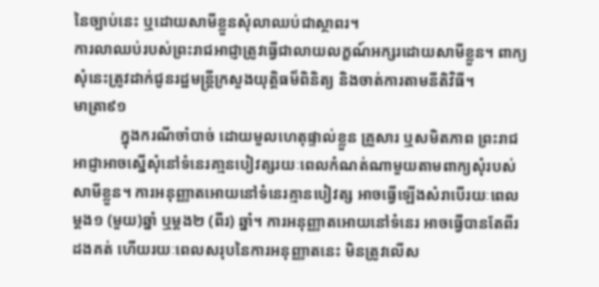នៃច្បាប់នេះ ឬដោយសាមីខ្លួនសុំលាឈប់ជាស្ថាពរ។
ការលាឈប់របស់ព្រះរាជអាជ្ញាត្រូវធ្វើជាលាយលក្ខណ៍អក្សរដោយសាមីខ្លួន។ ពាក្យសុំនេះត្រូវដាក់ជូនរដ្ឋមន្រ្តីក្រសួងយុត្តិធម៏ពិនិត្យ និងចាត់ការតាមនីតិវិធី។
មាត្រា៩១
            ក្នុងករណីចាំបាច់ ដោយមួលហេតុផ្ទាល់ខ្លួន គ្រួសារ ឬសមិតភាព ព្រះរាជអាជ្ញាអាចស្នើសុំនៅទំនេរគា្មនបៀវត្សរយៈពេលកំណត់ណាមួយតាមពាក្យសុំរបស់សាមីខ្លួន។ ការអនុញ្ញាតអោយនៅទំនេរគ្មានបៀវត្ស អាចធ្វើឡើងសំរាបើរយៈពេលម្ដង១ (មួយ)ឆ្នាំ ឬម្ដង២ (ពីរ) ឆ្នាំ។ ការអនុញ្ញាតអោយនៅទំនេរ អាចធ្វើបានតែពីរដងគត់ ហើយរយៈពេលសរុបនៃការអនុញ្ញាតនេះ មិនត្រូវលើស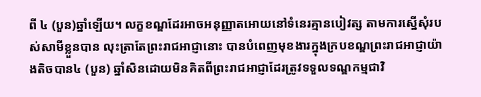ពី ៤ (បួន)ឆ្នាំឡើយ។ លក្ខខណ្ឌដែរអាចអនុញ្ញាតអោយនៅទំនេរគ្មានបៀវត្ស តាមការស្នើសុំរបស់សាមីខ្លួនបាន លុះត្រាតែព្រះរាជអាជ្ញានោះ បានបំពេញមុខងារក្នុងក្របខណ្ឌព្រះរាជអាជ្ញាយ៉ាងតិចបាន៤ (បួន) ឆ្នាំសិនដោយមិនគិតពីព្រះរាជអាជ្ញាដែរត្រូវទទួលទណ្ឌកម្មជាវិ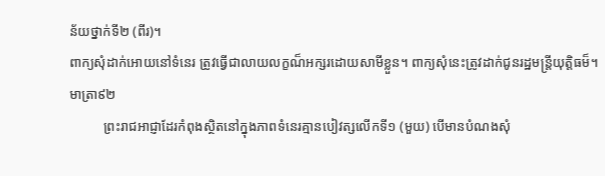ន័យថ្នាក់ទី២ (ពីរ)។
ពាក្យសុំដាក់អោយនៅទំនេរ ត្រូវធ្វើជាលាយលក្ខណ៏អក្សរដោយសាមីខ្លួន។ ពាក្យសុំនេះត្រូវដាក់ជូនរដ្ឋមន្ត្រីយុត្តិធម៏។
មាត្រា៩២
          ព្រះរាជអាជ្ញាដែរកំពុងស្ថិតនៅក្នុងភាពទំនេរគ្មានបៀវត្សលើកទី១ (មួយ) បើមានបំណងសុំ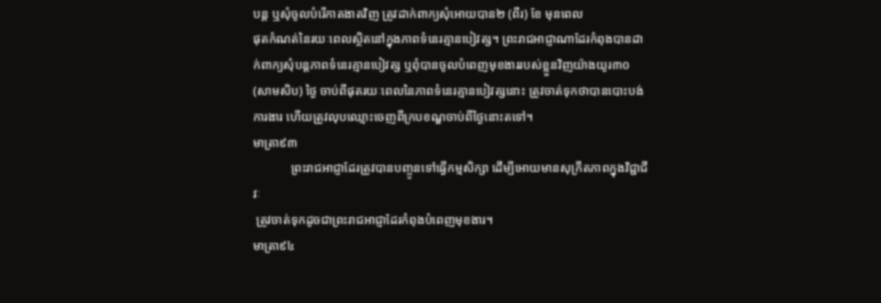បន្ត ឬសុំចូលបំរើកាតងាតវិញ ត្រូវដាក់ពាក្យសុំអោយបាន២ (ពីរ) ខែ មុនពេល
ផុតកំណត់នៃរយៈពេលស្ថិតនៅក្នុងភាពទំនេរគ្មានបៀវត្ស។ ព្រះរាជអាជ្ញាណាដែរកំពុងបានដាក់ពាក្យសុំបន្តភាពទំនេរគ្មានបៀវត្ស ឬពុំបានចូលបំពេញមុខងាររបស់ខ្លួនវិញយ៉ាងយូរ៣០ (សាមសិប) ថ្ងៃ ចាប់ពីផុតរយៈពេលនៃភាពទំនេរគ្មានបៀវត្សនោះ ត្រូវចាត់ទុកថាបានបោះបង់ការងារ ហើយត្រូវលុបឈ្មោះចេញពីក្របខណ្ឌចាប់ពីថ្ងៃនោះតទៅ។
មាត្រា៩៣
            ព្រះរាជអាជ្ញាដែរត្រូវបានបញ្ចូនទៅធ្វើកម្មសិក្សា ដើម្បីអោយមានសុក្រឹតភាពក្នុងវិជ្ជាជីវៈ
 ត្រូវចាត់ទុកដូចជាព្រះរាជអាជ្ញាដែរកំពុងបំពេញមុខងារ។
មាត្រា៩៤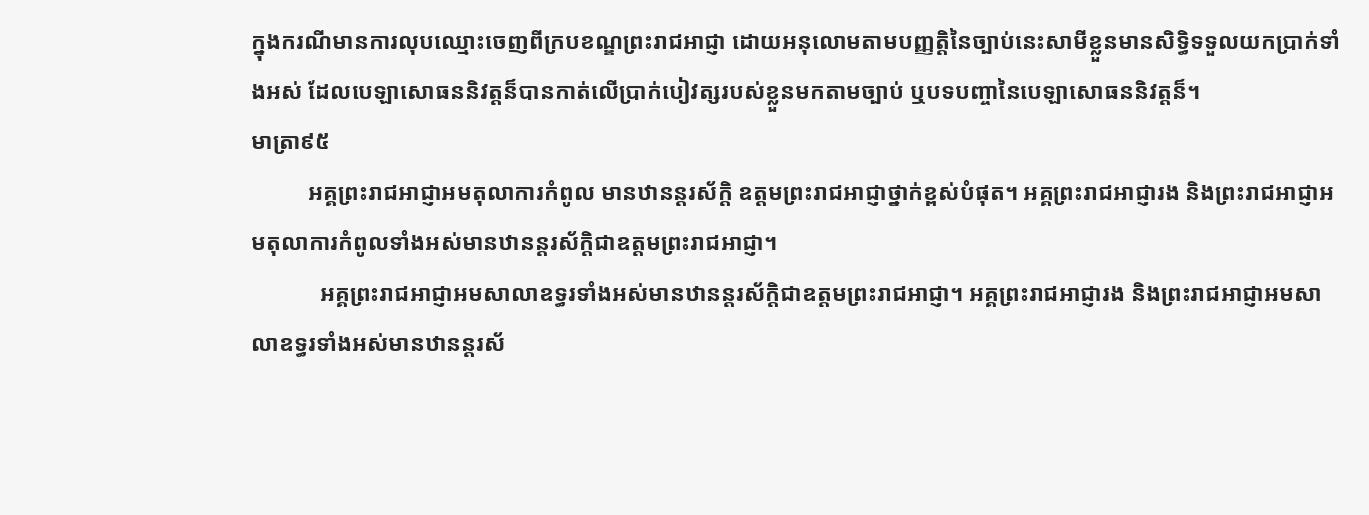ក្នុងករណីមានការលុបឈ្មោះចេញពីក្របខណ្ឌព្រះរាជអាជ្ញា ដោយអនុលោមតាមបញ្ញត្តិនៃច្បាប់នេះសាមីខ្លួនមានសិទ្ធិទទួលយកប្រាក់ទាំងអស់ ដែលបេឡាសោធននិវត្តន៏បានកាត់លើប្រាក់បៀវត្សរបស់ខ្លួនមកតាមច្បាប់ ឬបទបញ្ចានៃបេឡាសោធននិវត្តន៏។
មាត្រា៩៥
          អគ្គព្រះរាជអាជ្ញាអមតុលាការកំពូល មានឋានន្តរស័ក្តិ ឧត្តមព្រះរាជអាជ្ញាថ្នាក់ខ្ពស់បំផុត។ អគ្គព្រះរាជអាជ្ញារង និងព្រះរាជអាជ្ញាអមតុលាការកំពូលទាំងអស់មានឋានន្តរស័ក្តិជាឧត្តមព្រះរាជអាជ្ញា។
            អគ្គព្រះរាជអាជ្ញាអមសាលាឧទ្ធរទាំងអស់មានឋានន្តរស័ក្តិជាឧត្តមព្រះរាជអាជ្ញា។ អគ្គព្រះរាជអាជ្ញារង និងព្រះរាជអាជ្ញាអមសាលាឧទ្ធរទាំងអស់មានឋានន្តរស័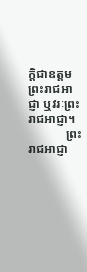ក្តិជាឧត្តមព្រះរាជអាជ្ញា ឬវរៈព្រះរាជអាជ្ញា។
            ព្រះរាជអាជ្ញា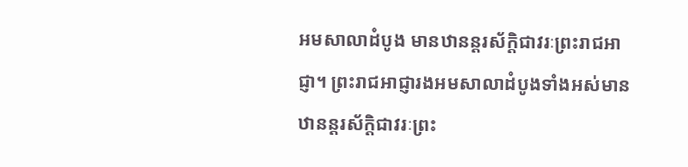អមសាលាដំបូង មានឋានន្តរស័ក្តិជាវរៈព្រះរាជអាជ្ញា។ ព្រះរាជអាជ្ញារងអមសាលាដំបូងទាំងអស់មានឋានន្តរស័ក្តិជាវរៈព្រះ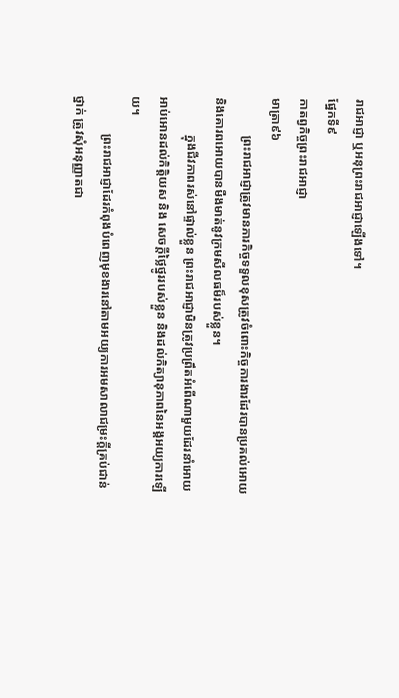រាជអាជ្ញា ឬអនុព្រះរាជអាជ្ញាឡើងទៅ។
ផ្នែកទី៩
កាតព្វកិច្ចព្រះរាជអាជ្ញា
មាត្រា៩៦
            ព្រះរាជអាជ្ញាត្រូវមានភារកិច្ចទទួលខុសត្រូវចំពោះកិច្ចការងារដែរបានប្រគល់អោយ និងគោរពអោយបានមឺងមាត់នូវក្រមសីលធម៏របស់ខ្លួន។
            ក្នុងជីវភាពរស់នៅផ្ទាល់ខ្លួន ព្រះរាជអាជ្ញាមិនត្រូវប្រព្រឹតអំពើណាមួយដែរនាំអោយអាប់អោនដល់កិត្តិយស និង សេចក្ដីថ្លៃថ្នូររបស់ខ្លួន និងដល់កិត្យានុភាពនៃអង្គអយ្យការឡើយ។
            ព្រះរាជអាជ្ញាដែរកំពុងបំពេញមុខងារនៅតាមអយ្យការអមសាលាជម្រះក្ដីគ្រប់ជាន់ថ្នាក់ ត្រូវសុំអនុញ្ញាតជា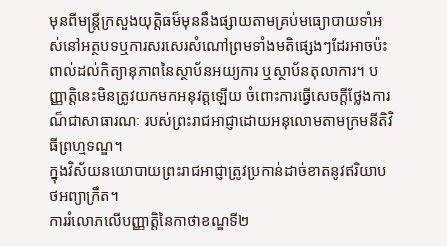មុនពីមន្រ្តីក្រសួងយុត្តិធម៏មុននឹងផ្សាយតាមគ្រប់មធ្យោបាយទាំអស់នៅអត្ថបទឬការសរសេរសំណៅព្រមទាំងមតិផ្សេងៗដែរអាចប៉ះពាល់ដល់កិត្យានុភាពនៃស្ថាប័នអយ្យការ ឬស្ថាប័នតុលាការ។ បញ្ញាត្តិនេះមិនត្រូវយកមកអនុវត្តឡើយ ចំពោះការធ្វើសេចក្ដីថ្លែងការណ៏ជាសាធារណៈ របស់ព្រះរាជអាជ្ញាដោយអនុលោមតាមក្រមនីតិវិធីព្រហ្មទណ្ឌ។
ក្នុងវិស័យនយោបាយព្រះរាជអាជ្ញាត្រូវប្រកាន់ដាច់ខាតនូវឥរិយាបថអព្យាក្រឹត។
ការរំលោភលើបញ្ញាត្តិនៃកាថាខណ្ឌទី២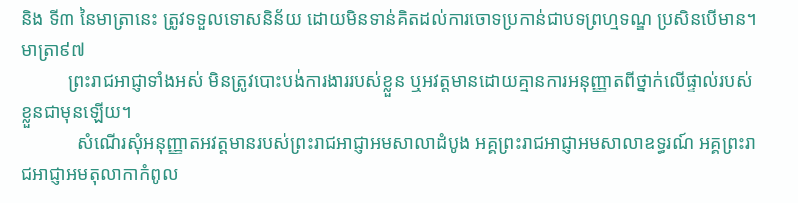និង ទី៣ នៃមាត្រានេះ ត្រូវទទួលទោសនិន័យ ដោយមិនទាន់គិតដល់ការចោទប្រកាន់ជាបទព្រហ្មទណ្ឌ ប្រសិនបើមាន។
មាត្រា៩៧
          ព្រះរាជអាជ្ញាទាំងអស់ មិនត្រូវបោះបង់ការងាររបស់ខ្លួន ឬអវត្តមានដោយគ្មានការអនុញ្ញាតពីថ្នាក់លើផ្ទាល់របស់ខ្លួនជាមុនឡើយ។
            សំណើរសុំអនុញ្ញាតអវត្តមានរបស់ព្រះរាជអាជ្ញាអមសាលាដំបូង អគ្គព្រះរាជអាជ្ញាអមសាលាឧទ្ធរណ៍ អគ្គព្រះរាជអាជ្ញាអមតុលាកាកំពូល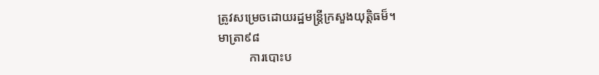ត្រូវសម្រេចដោយរដ្ឋមន្រ្តីក្រសួងយុត្តិធម៏។
មាត្រា៩៨
          ការបោះប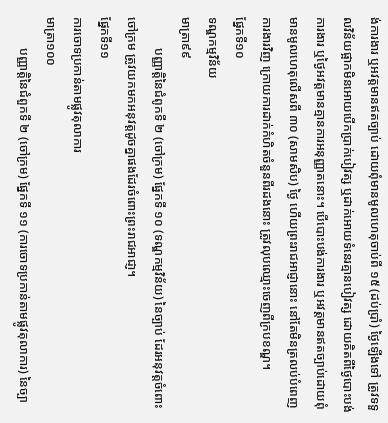ង់ការងារ ឬអវត្តមានឥតច្បាប់ ដោយពុំមានមូលហេតុចាប់ពី ១៥ (ដប់ប្រាំ) ថ្ងៃឡើងទៅ ត្រូវទទួលវិន័យផ្អាកមិនអោយបើកប្រាក់បៀវត្ស ឬដាក់អោយទំនេរគ្មានបៀវត្ស ដោយគិតពីថ្ងៃបោះបង់ការងារ ឬថ្ងៃអវត្តមានគ្មានការអនុញ្ញាតនោះ។ បើបោះបង់ការងារ ឬអវត្តមានឥតច្បាប់ដោយពុំមានមូលហេតុលើសពី ៣០ (សាមសិប) ថ្ងៃ ហើយព្រះរាជអាជ្ញានោះ នៅតែមិនត្រលប់បំពេញការងារវិញ ក្រោយការដាក់កំហិតចំនួនពីរដងនោះ ត្រូវលុបឈ្មោះចេញពីក្របខណ្ឌ។
ផ្នែកទី១០
ទណ្ឌកម្មវិន័យ
មាត្រា៩៩
          បញ្ញាត្តិនៃជំពូកទី ២ (ចៅក្រម) ផ្នែកទី ១០ (ទណ្ឌកម្មវិន័យ) នៃច្បាប់ ដែរអនុវត្តចំពោះចៅក្រម ត្រូវយកមកអនុវត្តដូចគ្នាផងដែរចំពោះព្រះរាជអាជា្ញ។
ផ្នែកទី១១
ការចោទប្រកាន់តាមផ្លូវតុលាការ
មាត្រា១០០
          បញ្ញាត្តិនៃជំពួកទី ២ (ចៅក្រម) ផ្នែកទី ១១ (ការចោទប្រកាន់តាមផ្លូវតុលាការ) នៃច្បា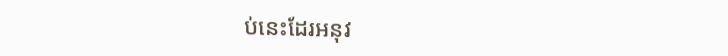ប់នេះដែរអនុវ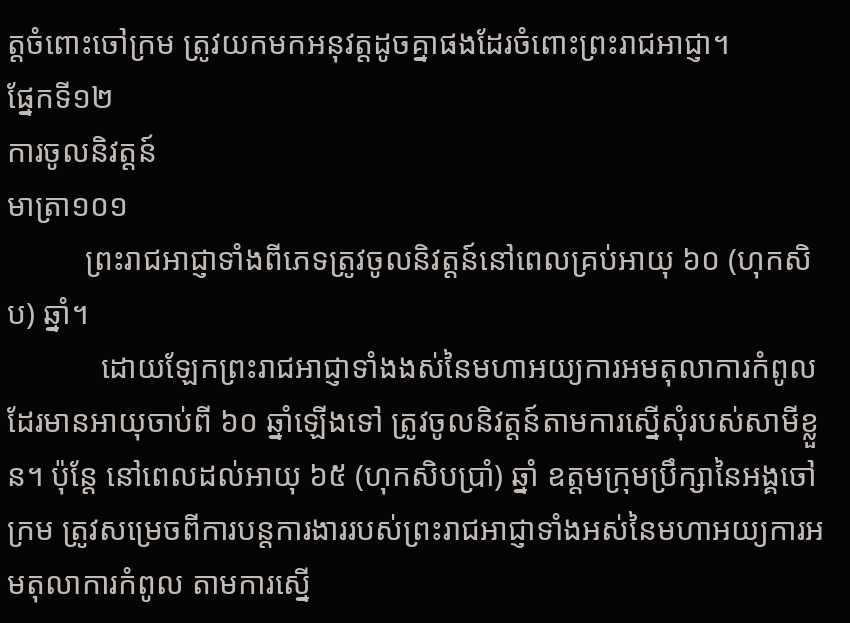ត្តចំពោះចៅក្រម ត្រូវយកមកអនុវត្តដូចគ្នាផងដែរចំពោះព្រះរាជអាជ្ញា។
ផ្នែកទី១២
ការចូលនិវត្តន៍
មាត្រា១០១
          ព្រះរាជអាជ្ញាទាំងពីភេទត្រូវចូលនិវត្តន៍នៅពេលគ្រប់អាយុ ៦០ (ហុកសិប) ឆ្នាំ។
            ដោយឡែកព្រះរាជអាជ្ញាទាំងងស់នៃមហាអយ្យការអមតុលាការកំពូល ដែរមានអាយុចាប់ពី ៦០ ឆ្នាំឡើងទៅ ត្រូវចូលនិវត្តន៍តាមការស្នើសុំរបស់សាមីខ្លួន។ ប៉ុន្តែ នៅពេលដល់អាយុ ៦៥ (ហុកសិបប្រាំ) ឆ្នាំ ឧត្តមក្រុមប្រឹក្សានៃអង្គចៅក្រម ត្រូវសម្រេចពីការបន្តការងាររបស់ព្រះរាជអាជ្ញាទាំងអស់នៃមហាអយ្យការអមតុលាការកំពូល តាមការស្នើ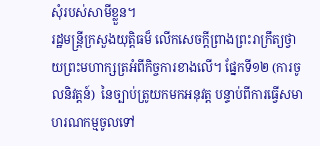សុំរបស់សាមីខ្លួន។
រដ្ឋមន្ត្រីក្រសួងយុត្តិធម៏ លើកសេចក្ដីព្រាងព្រះរាក្រឹត្យថ្វាយព្រះមហាក្សត្រអំពីកិច្ចការខាងលើ។ ផ្នែកទី១២ (ការចូលនិវត្តន៍)  នៃច្បាប់ត្រូយកមកអនុវត្ត បន្ទាប់ពីការធ្វើសមាហរណកម្មចូលទៅ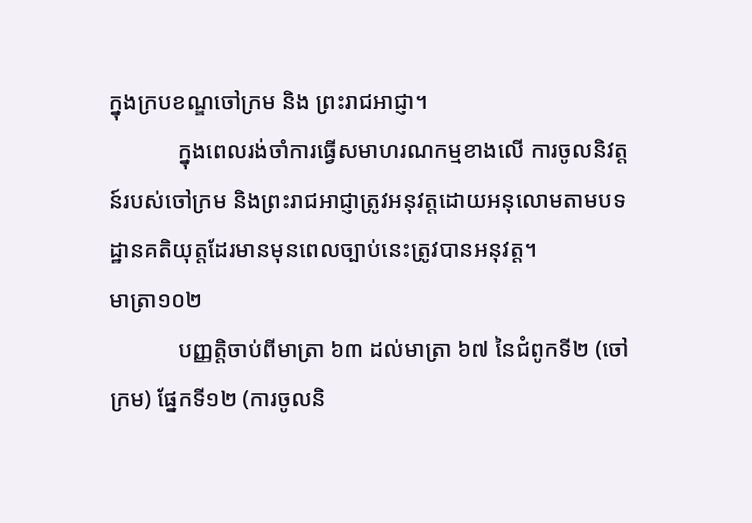ក្នុងក្របខណ្ឌចៅក្រម និង ព្រះរាជអាជ្ញា។
            ក្នុងពេលរង់ចាំការធ្វើសមាហរណកម្មខាងលើ ការចូលនិវត្តន៍របស់ចៅក្រម និងព្រះរាជអាជ្ញាត្រូវអនុវត្តដោយអនុលោមតាមបទដ្ឋានគតិយុត្តដែរមានមុនពេលច្បាប់នេះត្រូវបានអនុវត្ត។
មាត្រា១០២
            បញ្ញត្តិចាប់ពីមាត្រា ៦៣ ដល់មាត្រា ៦៧ នៃជំពូកទី២ (ចៅក្រម) ផ្នែកទី១២ (ការចូលនិ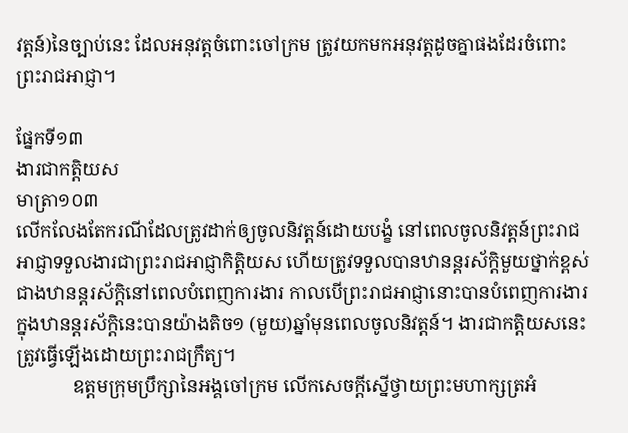វត្តន៍)នៃច្បាប់នេះ ដែលអនុវត្តចំពោះចៅក្រម ត្រូវយកមកអនុវត្តដូចគ្នាផងដែរចំពោះព្រះរាជអាជ្ញា។

ផ្នែកទី១៣
ងារជាកត្តិយស
មាត្រា១០៣
លើកលែងតែករណីដែលត្រូវដាក់ឲ្យចូលនិវត្តន៍ដោយបង្ខំ នៅពេលចូលនិវត្តន៍ព្រះរាជអាជ្ញាទទួលងារជាព្រះរាជអាជ្ញាកិត្តិយស ហើយត្រូវទទួលបានឋានន្តរស័ក្តិមួយថ្នាក់ខ្ពស់ជាងឋានន្តរស័ក្តិនៅពេលបំពេញការងារ កាលបើព្រះរាជអាជ្ញានោះបានបំពេញការងារក្នុងឋានន្តរស័ក្តិនេះបានយ៉ាងតិច១ (មួយ)ឆ្នាំមុនពេលចូលនិវត្តន៍។ ងារជាកត្តិយសនេះ ត្រូវធ្វើឡើងដោយព្រះរាជក្រឹត្យ។
            ឧត្តមក្រុមប្រឹក្សានៃអង្គចៅក្រម លើកសេចក្តីស្នើថ្វាយព្រះមហាក្សត្រអំ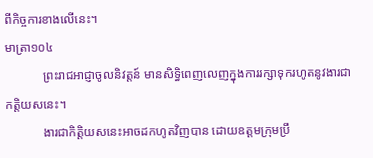ពីកិច្ចការខាងលើនេះ។
មាត្រា១០៤
            ព្រះរាជអាជ្ញាចូលនិវត្តន៍ មានសិទ្ធិពេញលេញក្នុងការរក្សាទុករហូតនូវងារជាកត្តិយសនេះ។
            ងារជាកិត្តិយសនេះអាចដកហូតវិញបាន ដោយឧត្តមក្រុមប្រឹ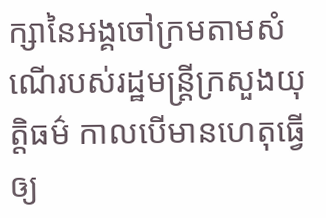ក្សានៃអង្គចៅក្រមតាមសំណើរបស់រដ្ឋមន្រ្តីក្រសួងយុត្តិធម៌ កាលបើមានហេតុធ្វើឲ្យ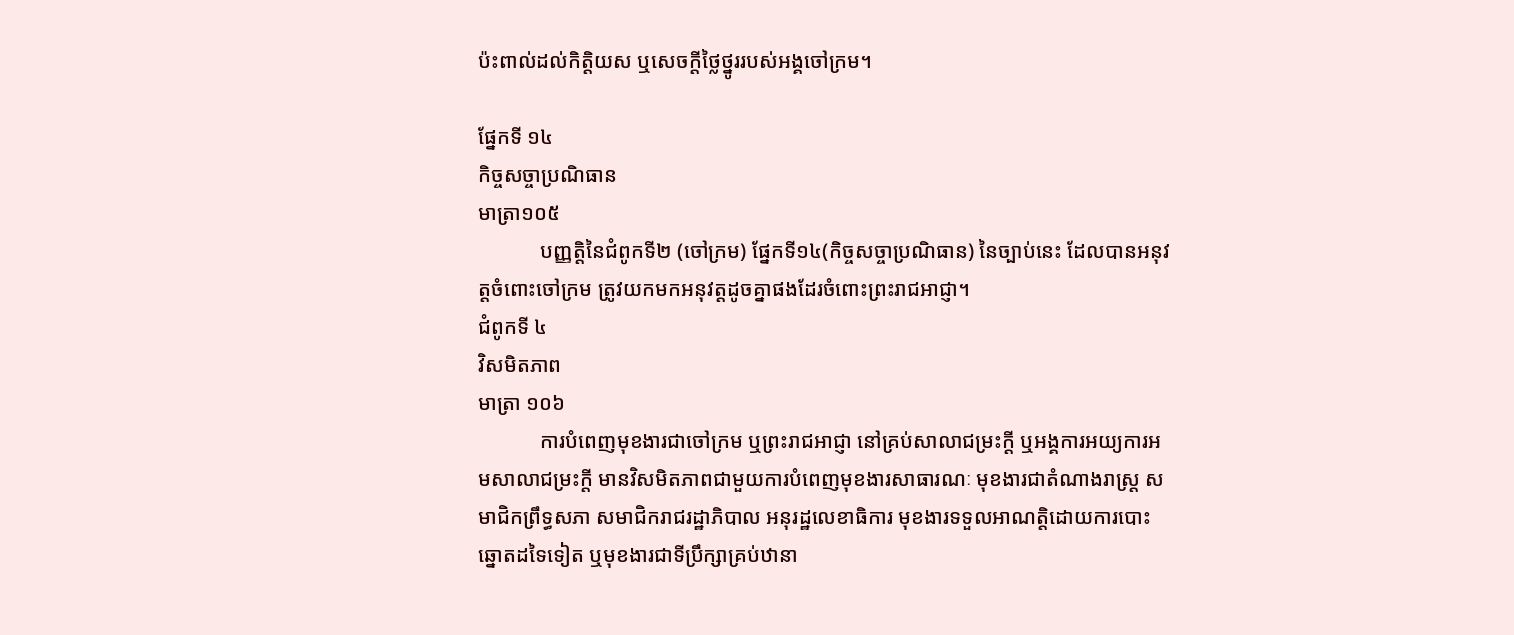ប៉ះពាល់ដល់កិត្តិយស ឬសេចក្តីថ្លៃថ្នូររបស់អង្គចៅក្រម។

ផ្នែកទី ១៤
កិច្ចសច្ចាប្រណិធាន
មាត្រា១០៥
            បញ្ញត្តិនៃជំពូកទី២ (ចៅក្រម) ផ្នែកទី១៤(កិច្ចសច្ចាប្រណិធាន) នៃច្បាប់នេះ ដែលបានអនុវត្តចំពោះចៅក្រម ត្រូវយកមកអនុវត្តដូចគ្នាផងដែរចំពោះព្រះរាជអាជ្ញា។
ជំពូកទី ៤
វិសមិតភាព
មាត្រា ១០៦
            ការបំពេញមុខងារជាចៅក្រម ឬព្រះរាជអាជ្ញា នៅគ្រប់សាលាជម្រះក្តី ឬអង្គការអយ្យការអមសាលាជម្រះក្តី មានវិសមិតភាពជាមួយការបំពេញមុខងារសាធារណៈ មុខងារជាតំណាងរាស្រ្ត សមាជិកព្រឹទ្ធសភា សមាជិករាជរដ្ឋាភិបាល អនុរដ្ឋលេខាធិការ មុខងារទទួលអាណត្តិដោយការបោះឆ្នោតដទៃទៀត ឬមុខងារជាទីប្រឹក្សាគ្រប់ឋានា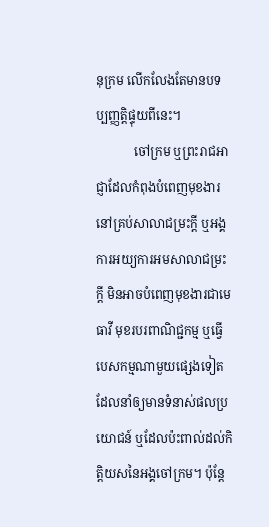នុក្រម លើកលែងតែមានបទប្បញ្ញត្តិផ្ទុយពីនេះ។
            ចៅក្រម ឬព្រះរាជអាជ្ញាដែលកំពុងបំពេញមុខងារនៅគ្រប់សាលាជម្រះក្តី ឬអង្គការអយ្យការអមសាលាជម្រះក្តី មិនអាចបំពេញមុខងារជាមេធាវី មុខរបរពាណិជ្ជកម្ម ឬធ្វើបេសកម្មណាមួយផ្សេងទៀត ដែលនាំឲ្យមានទំនាស់ផលប្រយោជន៍ ឬដែលប៉ះពាល់ដល់កិត្តិយសនៃអង្គចៅក្រម។ ប៉ុន្តែ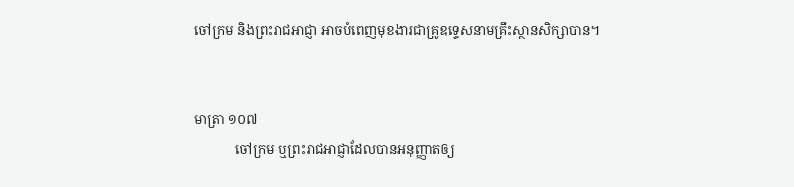ចៅក្រម និងព្រះរាជអាជ្ញា អាចបំពេញមុខងារជាគ្រូឧទ្ទេសនាមគ្រឹះស្ថានសិក្សាបាន។


មាត្រា ១០៧
            ចៅក្រម ឬព្រះរាជអាជ្ញាដែលបានអនុញ្ញាតឲ្យ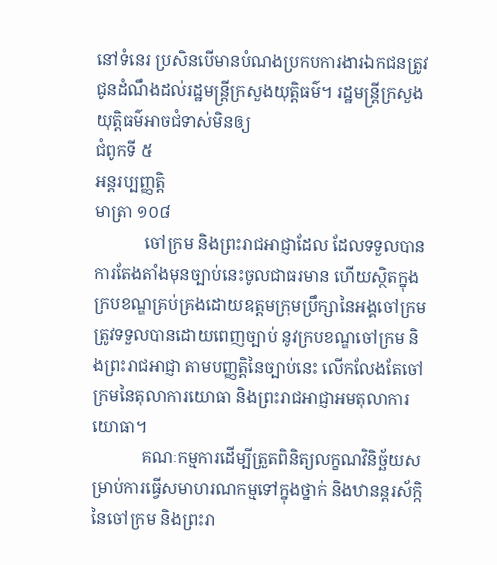នៅទំនេរ ប្រសិនបើមានបំណងប្រកបការងារឯកជនត្រូវជូនដំណឹងដល់រដ្ឋមន្រ្តីក្រសួងយុត្តិធម៌។ រដ្ឋមន្រ្តីក្រសួងយុត្តិធម៌អាចជំទាស់មិនឲ្យ
ជំពូកទី ៥
អន្តរប្បញ្ញត្តិ
មាត្រា ១០៨
            ចៅក្រម និងព្រះរាជអាជ្ញាដែល ដែលទទួលបានការតែងតាំងមុនច្បាប់នេះចូលជាធរមាន ហើយស្ថិតក្នុងក្របខណ្ឌគ្រប់គ្រងដោយឧត្តមក្រុមប្រឹក្សានៃអង្គចៅក្រម ត្រូវទទួលបានដោយពេញច្បាប់ នូវក្របខណ្ឌចៅក្រម និងព្រះរាជអាជ្ញា តាមបញ្ញត្តិនៃច្បាប់នេះ លើកលែងតែចៅក្រមនៃតុលាការយោធា និងព្រះរាជអាជ្ញាអមតុលាការយោធា។
            គណៈកម្មការដើម្បីត្រួតពិនិត្យលក្ខណវិនិច្ឆ័យសម្រាប់ការធ្វើសមាហរណកម្មទៅក្នុងថ្នាក់ និងឋានន្តរស័ក្កិនៃចៅក្រម និងព្រះរា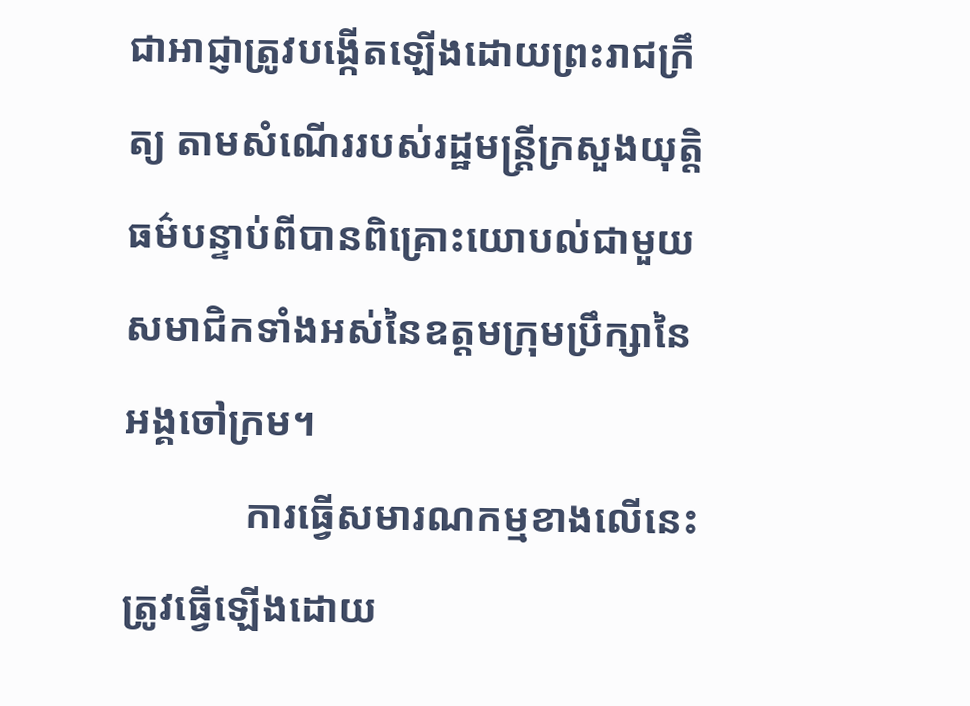ជាអាជ្ញាត្រូវបង្កើតឡើងដោយព្រះរាជក្រឹត្យ តាមសំណើររបស់រដ្ឋមន្ត្រីក្រសួងយុត្តិធម៌បន្ទាប់ពីបានពិគ្រោះយោបល់ជាមួយសមាជិកទាំងអស់នៃឧត្តមក្រុមប្រឹក្សានៃអង្គចៅក្រម។
            ការធ្វើសមារណកម្មខាងលើនេះត្រូវធ្វើឡើងដោយ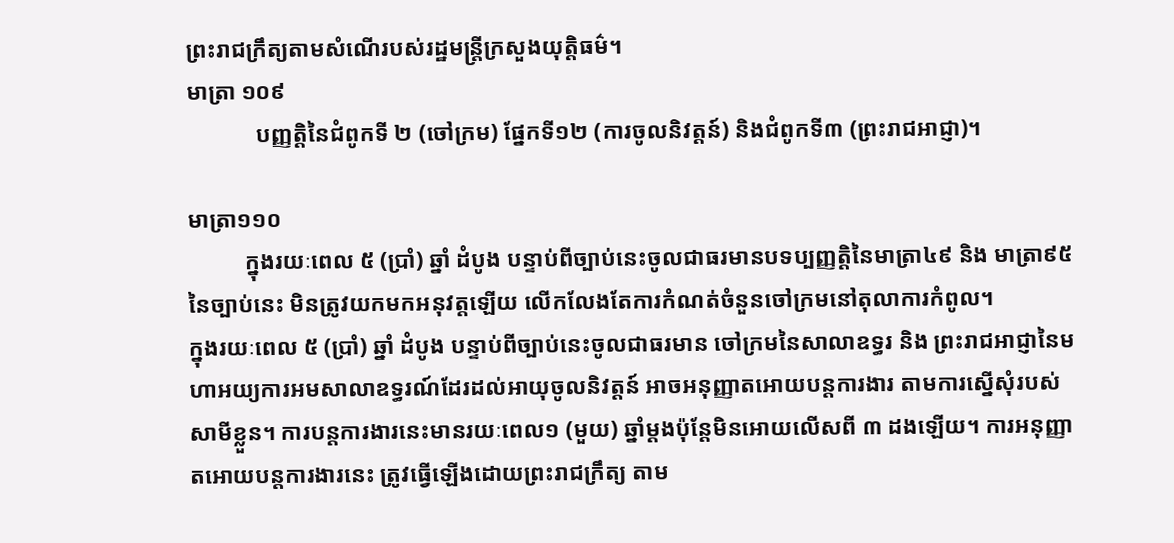ព្រះរាជក្រឹត្យតាមសំណើរបស់រដ្ឋមន្ត្រីក្រសួងយុត្តិធម៌។
មាត្រា ១០៩
            បញ្ញត្តិនៃជំពូកទី ២ (ចៅក្រម) ផ្នែកទី១២ (ការចូលនិវត្តន៍) និងជំពូកទី៣ (ព្រះរាជអាជ្ញា)។

មាត្រា១១០
          ក្នុងរយៈពេល ៥ (ប្រាំ) ឆ្នាំ ដំបូង បន្ទាប់ពីច្បាប់នេះចូលជាធរមានបទប្បញ្ញត្តិនៃមាត្រា៤៩ និង មាត្រា៩៥ នៃច្បាប់នេះ មិនត្រូវយកមកអនុវត្តឡើយ លើកលែងតែការកំណត់ចំនួនចៅក្រមនៅតុលាការកំពូល។
ក្នុងរយៈពេល ៥ (ប្រាំ) ឆ្នាំ ដំបូង បន្ទាប់ពីច្បាប់នេះចូលជាធរមាន ចៅក្រមនៃសាលាឧទ្ធរ និង ព្រះរាជអាជ្ញានៃមហាអយ្យការអមសាលាឧទ្ធរណ៍ដែរដល់អាយុចូលនិវត្តន៍ អាចអនុញ្ញាតអោយបន្តការងារ តាមការស្នើសុំរបស់សាមីខ្លួន។ ការបន្តការងារនេះមានរយៈពេល១ (មួយ) ឆ្នាំម្ដងប៉ុន្តែមិនអោយលើសពី ៣ ដងឡើយ។ ការអនុញ្ញាតអោយបន្តការងារនេះ ត្រូវធ្វើឡើងដោយព្រះរាជក្រឹត្យ តាម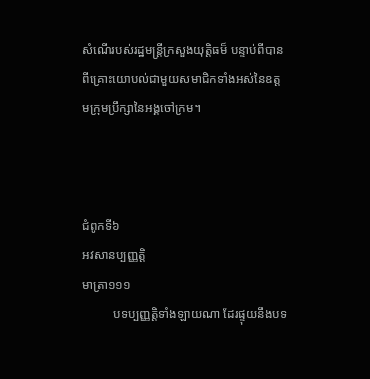សំណើរបស់រដ្ឋមន្ត្រីក្រសួងយុត្តិធម៏ បន្ទាប់ពីបានពីគ្រោះយោបល់ជាមួយសមាជិកទាំងអស់នៃឧត្តមក្រុមប្រឹក្សានៃអង្គចៅក្រម។



ជំពូកទី៦
អវសានប្បញ្ញត្តិ
មាត្រា១១១
          បទប្បញ្ញត្តិទាំងឡាយណា ដែរផ្ទុយនឹងបទ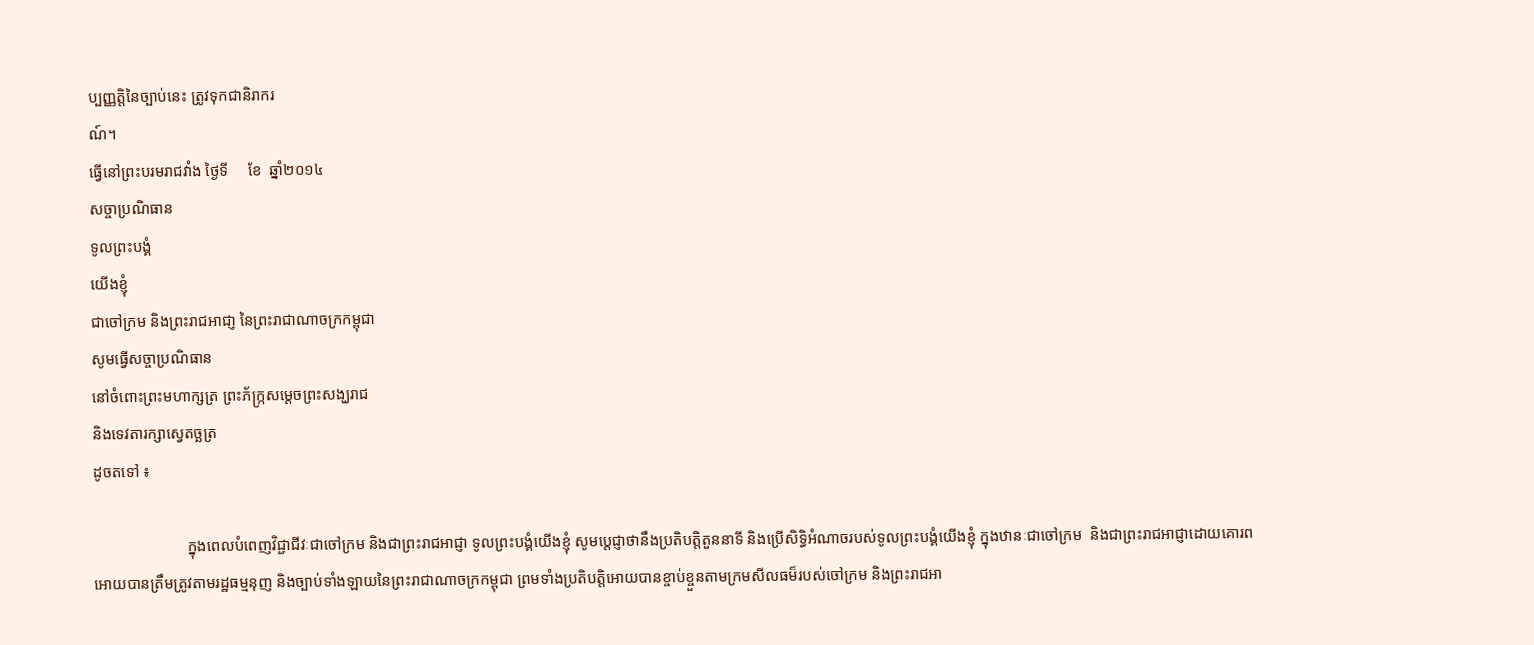ប្បញ្ញត្តិនៃច្បាប់នេះ ត្រូវទុកជានិរាករ
ណ៍។
ធ្វើនៅព្រះបរមរាជវាំង ថ្ងៃទី     ខែ  ឆ្នាំ២០១៤
សច្ចាប្រណិធាន
ទូលព្រះបង្គំ
យើងខ្ញុំ
ជាចៅក្រម និងព្រះរាជអាជា្ញ នៃព្រះរាជាណាចក្រកម្ពុជា
សូមធ្វើសច្ចាប្រណិធាន
នៅចំពោះព្រះមហាក្សត្រ ព្រះភ័ក្រ្កសម្ដេចព្រះសង្ឃរាជ
និងទេវតារក្សាស្វេតច្ឆត្រ
ដូចតទៅ ៖

                        ក្នុងពេលបំពេញវិជ្ជាជីវៈជាចៅក្រម និងជាព្រះរាជអាជ្ញា ទូលព្រះបង្គំយើងខ្ញុំ សូមប្ដេជ្ញាថានឹងប្រតិបត្តិតួននាទី និងប្រើសិទ្ធិអំណាចរបស់ទូលព្រះបង្គំយើងខ្ញុំ ក្នុងឋានៈជាចៅក្រម  និងជាព្រះរាជអាជ្ញាដោយគោរពអោយបានត្រឹមត្រូវតាមរដ្ឋធម្មនុញ និងច្បាប់ទាំងឡាយនៃព្រះរាជាណាចក្រកម្ពុជា ព្រមទាំងប្រតិបត្តិអោយបានខ្ចាប់ខ្ចួនតាមក្រមសីលធម៏របស់ចៅក្រម និងព្រះរាជអា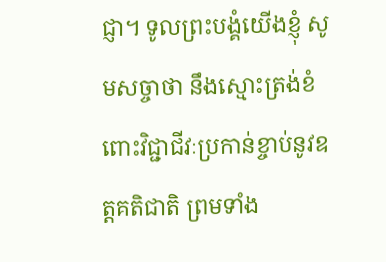ជ្ញា។ ទូលព្រះបង្គំយើងខ្ញុំ សូមសច្ចាថា នឹងស្មោះត្រង់ខំពោះវិជ្ជាជីវៈប្រកាន់ខ្ចាប់នូវឧត្តគតិជាតិ ព្រមទាំង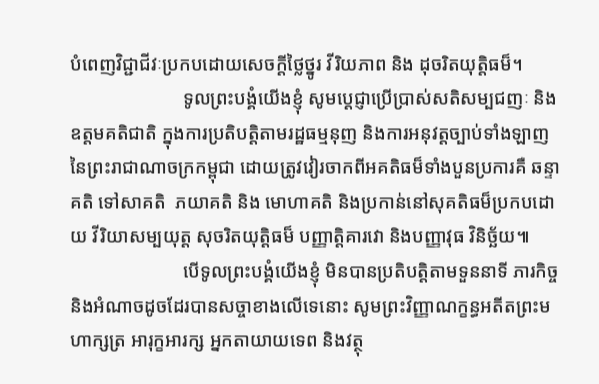បំពេញវិជ្ជាជីវៈប្រកបដោយសេចក្ដីថ្លៃថ្នូរ វីរិយភាព និង ដុចរិតយុត្តិធម៏។
                        ទូលព្រះបង្គំយើងខ្ញុំ សូមប្ដេជ្ញាប្រើប្រាស់សតិសម្បជញៈ និងឧត្តមគតិជាតិ ក្នុងការប្រតិបត្តិតាមរដ្ឋធម្មនុញ និងការអនុវត្តច្បាប់ទាំងឡាញនៃព្រះរាជាណាចក្រកម្ពុជា ដោយត្រូវវៀរចាកពីអគតិធម៏ទាំងបួនប្រការគឺ ឆន្ទាគតិ ទៅសាគតិ  ភយាគតិ និង មោហាគតិ និងប្រកាន់នៅសុគតិធម៏ប្រកបដោយ វីរិយាសម្បយុត្ត សុចរិតយុត្តិធម៏ បញ្ញាត្តិគារវោ និងបញ្ញាវុធ វិនិច្ឆ័យ៕
                        បើទូលព្រះបង្គំយើងខ្ញុំ មិនបានប្រតិបត្តិតាមទួននាទី ភារកិច្ច និងអំណាចដូចដែរបានសច្ចាខាងលើទេនោះ សូមព្រះវិញ្ញាណក្ខន្ធអតីតព្រះមហាក្សត្រ អារុក្ខអារក្ស អ្នកតាយាយទេព និងវត្ថុ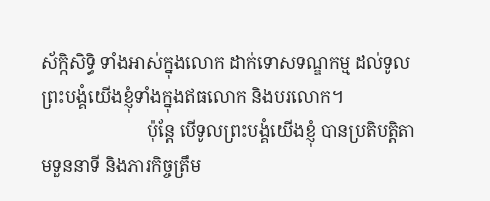ស័ក្កិសិទ្ធិ ទាំងអាស់ក្នុងលោក ដាក់ទោសទណ្ឌកម្ម ដល់ទូលព្រះបង្គំយើងខ្ញុំទាំងក្នុងឥធលោក និងបរលោក។
                        ប៉ុន្តែ បើទូលព្រះបង្គំយើងខ្ញុំ បានប្រតិបត្តិតាមទួននាទី និងភារកិច្ចត្រឹម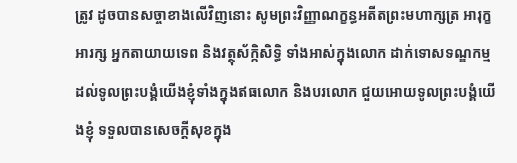ត្រូវ ដូចបានសច្ចាខាងលើវិញនោះ សូមព្រះវិញ្ញាណក្ខន្ធអតីតព្រះមហាក្សត្រ អារុក្ខអារក្ស អ្នកតាយាយទេព និងវត្ថុស័ក្កិសិទ្ធិ ទាំងអាស់ក្នុងលោក ដាក់ទោសទណ្ឌកម្ម ដល់ទូលព្រះបង្គំយើងខ្ញុំទាំងក្នុងឥធលោក និងបរលោក ជួយអោយទូលព្រះបង្គំយើងខ្ញុំ ទទួលបានសេចក្ដីសុខក្នុង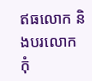ឥធលោក និងបរលោក កុំ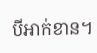បីអាក់ខាន។